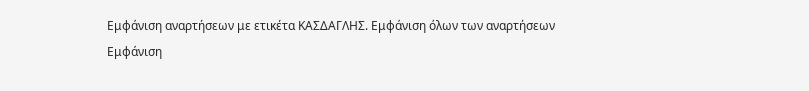Εμφάνιση αναρτήσεων με ετικέτα ΚΑΣΔΑΓΛΗΣ. Εμφάνιση όλων των αναρτήσεων
Εμφάνιση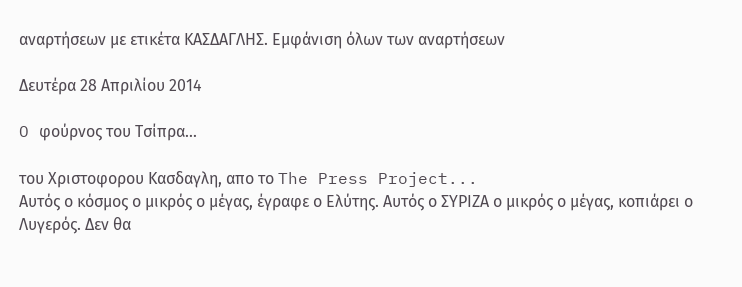αναρτήσεων με ετικέτα ΚΑΣΔΑΓΛΗΣ. Εμφάνιση όλων των αναρτήσεων

Δευτέρα 28 Απριλίου 2014

O φούρνος του Τσίπρα...

του Χριστοφορου Κασδαγλη, απο το The Press Project...
Αυτός ο κόσμος ο μικρός ο μέγας, έγραφε ο Ελύτης. Αυτός ο ΣΥΡΙΖΑ ο μικρός ο μέγας, κοπιάρει ο Λυγερός. Δεν θα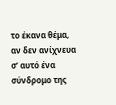το έκανα θέμα, αν δεν ανίχνευα σ’ αυτό ένα σύνδρομο της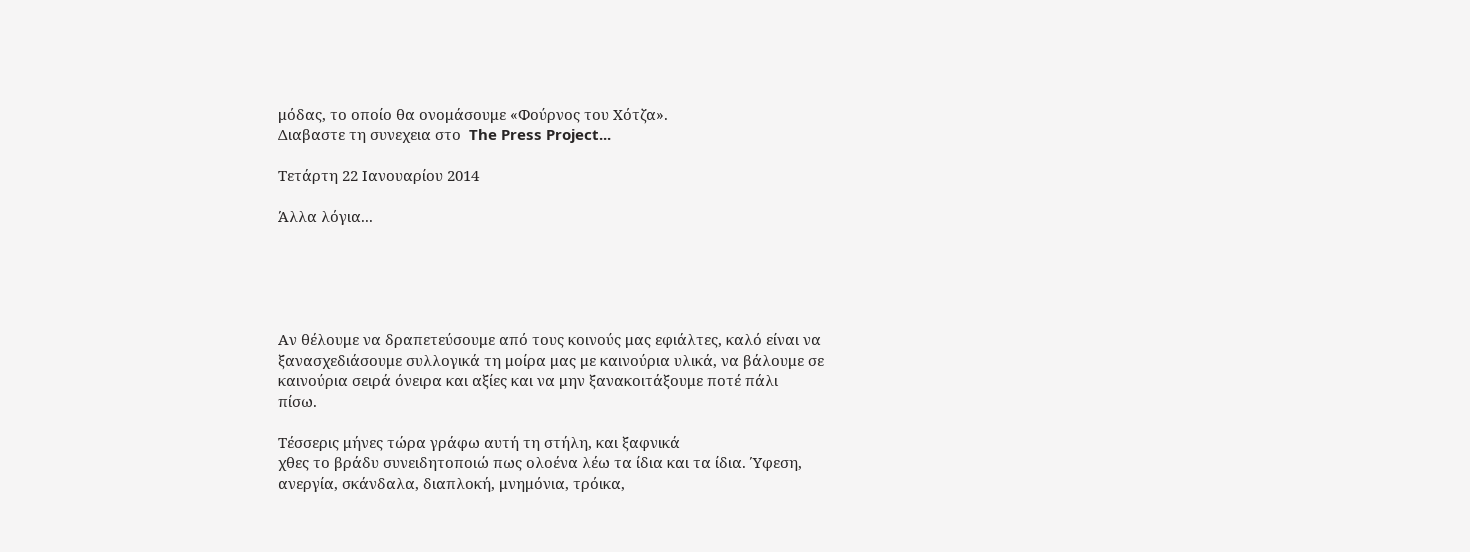μόδας, το οποίο θα ονομάσουμε «Φούρνος του Χότζα».
Διαβαστε τη συνεχεια στο  The Press Project...

Τετάρτη 22 Ιανουαρίου 2014

Άλλα λόγια...





Αν θέλουμε να δραπετεύσουμε από τους κοινούς μας εφιάλτες, καλό είναι να
ξανασχεδιάσουμε συλλογικά τη μοίρα μας με καινούρια υλικά, να βάλουμε σε
καινούρια σειρά όνειρα και αξίες και να μην ξανακοιτάξουμε ποτέ πάλι
πίσω.

Τέσσερις μήνες τώρα γράφω αυτή τη στήλη, και ξαφνικά
χθες το βράδυ συνειδητοποιώ πως ολοένα λέω τα ίδια και τα ίδια. Ύφεση,
ανεργία, σκάνδαλα, διαπλοκή, μνημόνια, τρόικα,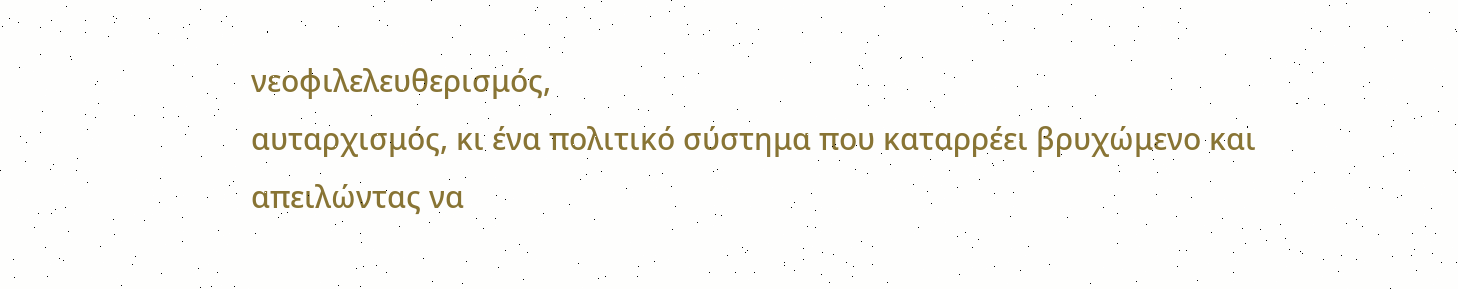νεοφιλελευθερισμός,
αυταρχισμός, κι ένα πολιτικό σύστημα που καταρρέει βρυχώμενο και
απειλώντας να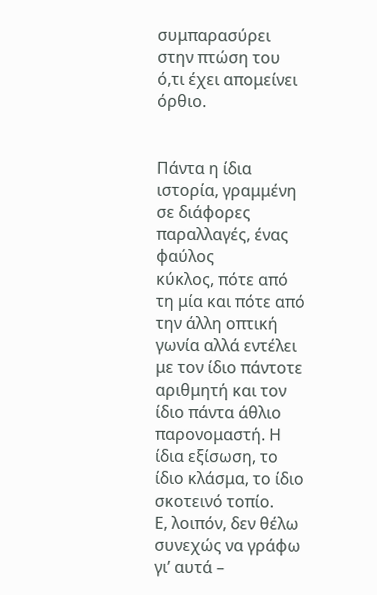συμπαρασύρει στην πτώση του ό,τι έχει απομείνει όρθιο.


Πάντα η ίδια ιστορία, γραμμένη σε διάφορες παραλλαγές, ένας φαύλος
κύκλος, πότε από τη μία και πότε από την άλλη οπτική γωνία αλλά εντέλει
με τον ίδιο πάντοτε αριθμητή και τον ίδιο πάντα άθλιο παρονομαστή. Η
ίδια εξίσωση, το ίδιο κλάσμα, το ίδιο σκοτεινό τοπίο.
Ε, λοιπόν, δεν θέλω συνεχώς να γράφω γι’ αυτά –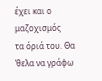έχει και ο μαζοχισμός
τα όριά του. Θα ’θελα να γράφω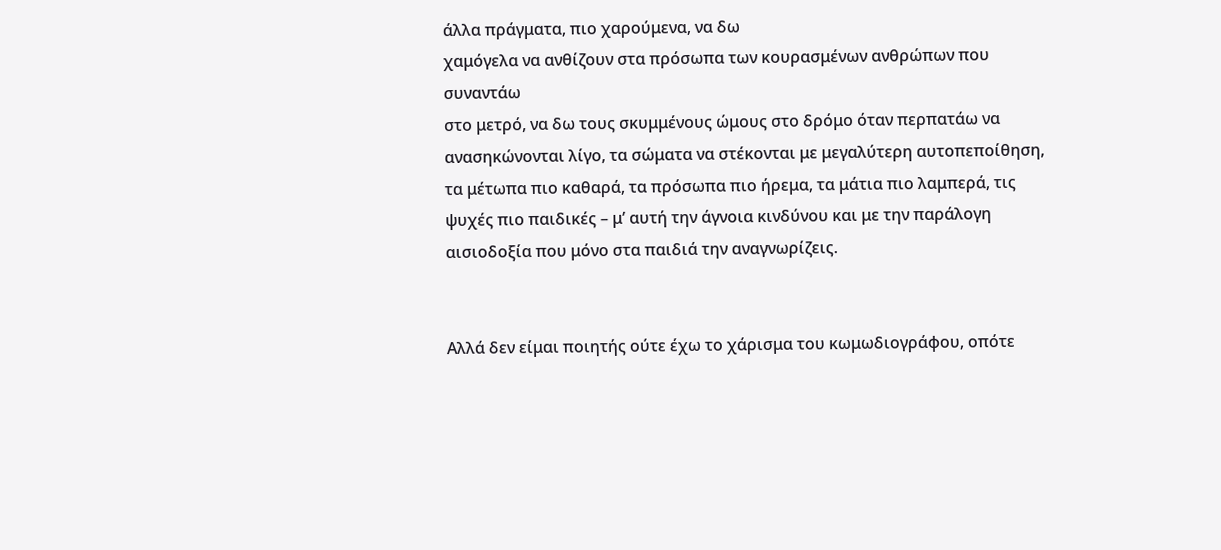άλλα πράγματα, πιο χαρούμενα, να δω
χαμόγελα να ανθίζουν στα πρόσωπα των κουρασμένων ανθρώπων που συναντάω
στο μετρό, να δω τους σκυμμένους ώμους στο δρόμο όταν περπατάω να
ανασηκώνονται λίγο, τα σώματα να στέκονται με μεγαλύτερη αυτοπεποίθηση,
τα μέτωπα πιο καθαρά, τα πρόσωπα πιο ήρεμα, τα μάτια πιο λαμπερά, τις
ψυχές πιο παιδικές – μ’ αυτή την άγνοια κινδύνου και με την παράλογη
αισιοδοξία που μόνο στα παιδιά την αναγνωρίζεις.


Αλλά δεν είμαι ποιητής ούτε έχω το χάρισμα του κωμωδιογράφου, οπότε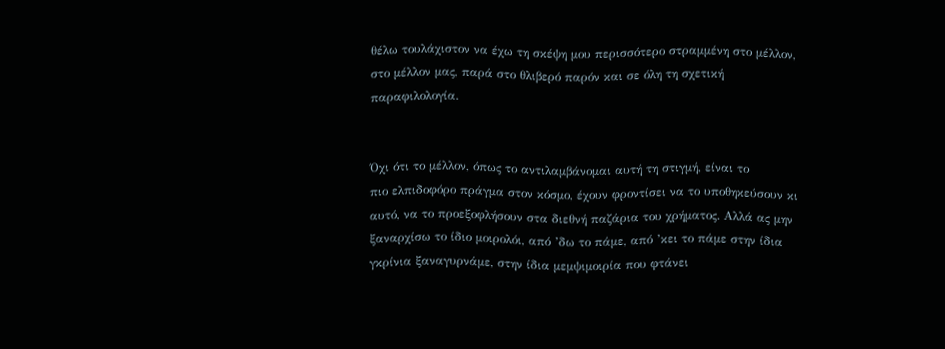θέλω τουλάχιστον να έχω τη σκέψη μου περισσότερο στραμμένη στο μέλλον,
στο μέλλον μας, παρά στο θλιβερό παρόν και σε όλη τη σχετική
παραφιλολογία.


Όχι ότι το μέλλον, όπως το αντιλαμβάνομαι αυτή τη στιγμή, είναι το
πιο ελπιδοφόρο πράγμα στον κόσμο, έχουν φροντίσει να το υποθηκεύσουν κι
αυτό, να το προεξοφλήσουν στα διεθνή παζάρια του χρήματος. Αλλά ας μην
ξαναρχίσω το ίδιο μοιρολόι, από ’δω το πάμε, από ’κει το πάμε στην ίδια
γκρίνια ξαναγυρνάμε, στην ίδια μεμψιμοιρία που φτάνει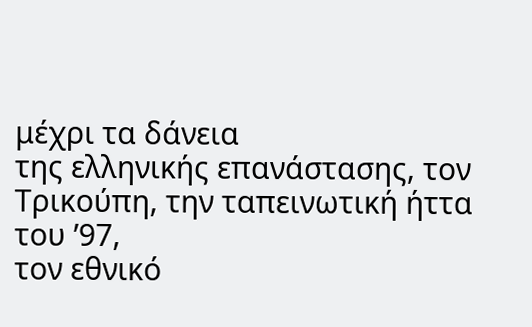μέχρι τα δάνεια
της ελληνικής επανάστασης, τον Τρικούπη, την ταπεινωτική ήττα του ’97,
τον εθνικό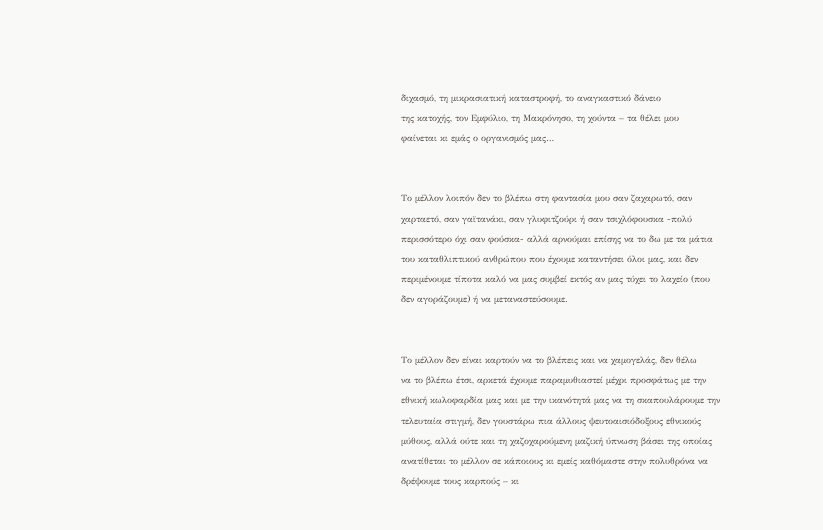διχασμό, τη μικρασιατική καταστροφή, το αναγκαστικό δάνειο
της κατοχής, τον Εμφύλιο, τη Μακρόνησο, τη χούντα – τα θέλει μου
φαίνεται κι εμάς ο οργανισμός μας…


Το μέλλον λοιπόν δεν το βλέπω στη φαντασία μου σαν ζαχαρωτό, σαν
χαρταετό, σαν γαϊτανάκι, σαν γλυφιτζούρι ή σαν τσιχλόφουσκα -πολύ
περισσότερο όχι σαν φούσκα- αλλά αρνούμαι επίσης να το δω με τα μάτια
του καταθλιπτικού ανθρώπου που έχουμε καταντήσει όλοι μας, και δεν
περιμένουμε τίποτα καλό να μας συμβεί εκτός αν μας τύχει το λαχείο (που
δεν αγοράζουμε) ή να μεταναστεύσουμε.


Το μέλλον δεν είναι καρτούν να το βλέπεις και να χαμογελάς, δεν θέλω
να το βλέπω έτσι, αρκετά έχουμε παραμυθιαστεί μέχρι προσφάτως με την
εθνική κωλοφαρδία μας και με την ικανότητά μας να τη σκαπουλάρουμε την
τελευταία στιγμή, δεν γουστάρω πια άλλους ψευτοαισιόδοξους εθνικούς
μύθους, αλλά ούτε και τη χαζοχαρούμενη μαζική ύπνωση βάσει της οποίας
ανατίθεται το μέλλον σε κάποιους κι εμείς καθόμαστε στην πολυθρόνα να
δρέψουμε τους καρπούς – κι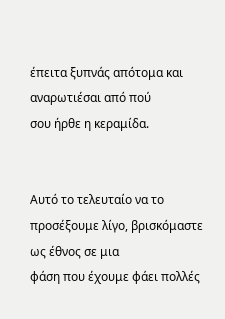έπειτα ξυπνάς απότομα και αναρωτιέσαι από πού
σου ήρθε η κεραμίδα.


Αυτό το τελευταίο να το προσέξουμε λίγο, βρισκόμαστε ως έθνος σε μια
φάση που έχουμε φάει πολλές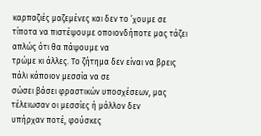καρπαζιές μαζεμένες και δεν το ’χουμε σε
τίποτα να πιστέψουμε οποιονδήποτε μας τάζει απλώς ότι θα πάψουμε να
τρώμε κι άλλες. Το ζήτημα δεν είναι να βρεις πάλι κάποιον μεσσία να σε
σώσει βάσει φραστικών υποσχέσεων, μας τέλειωσαν οι μεσσίες ή μάλλον δεν
υπήρχαν ποτέ, φούσκες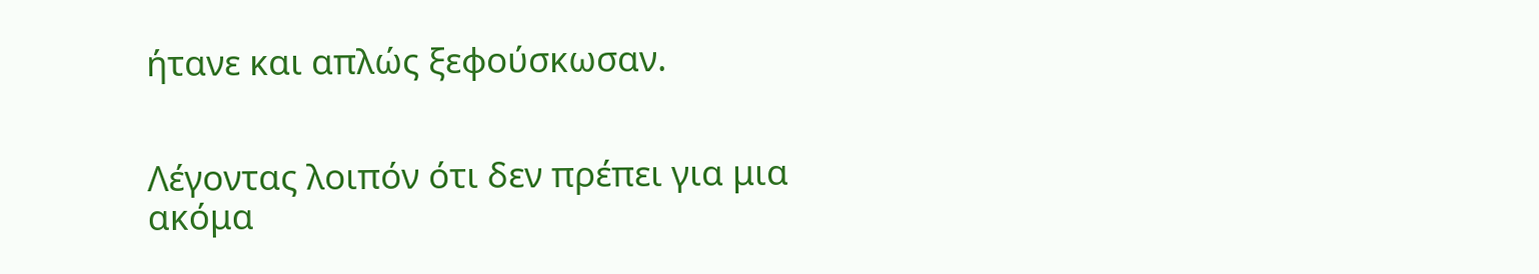ήτανε και απλώς ξεφούσκωσαν.


Λέγοντας λοιπόν ότι δεν πρέπει για μια ακόμα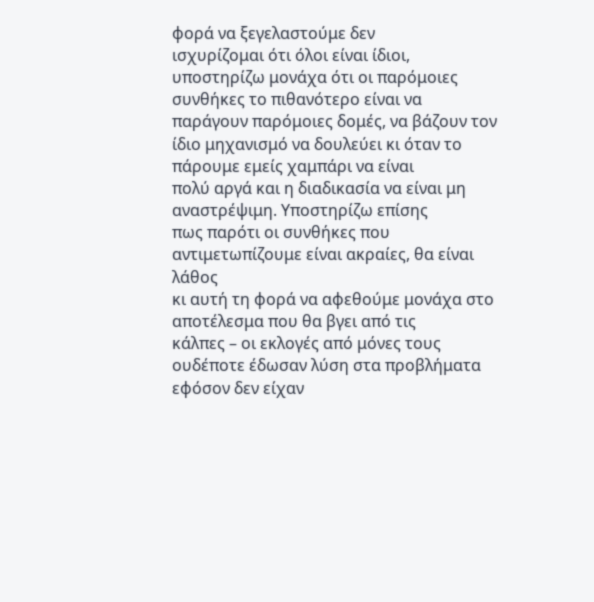φορά να ξεγελαστούμε δεν
ισχυρίζομαι ότι όλοι είναι ίδιοι, υποστηρίζω μονάχα ότι οι παρόμοιες
συνθήκες το πιθανότερο είναι να παράγουν παρόμοιες δομές, να βάζουν τον
ίδιο μηχανισμό να δουλεύει κι όταν το πάρουμε εμείς χαμπάρι να είναι
πολύ αργά και η διαδικασία να είναι μη αναστρέψιμη. Υποστηρίζω επίσης
πως παρότι οι συνθήκες που αντιμετωπίζουμε είναι ακραίες, θα είναι λάθος
κι αυτή τη φορά να αφεθούμε μονάχα στο αποτέλεσμα που θα βγει από τις
κάλπες – οι εκλογές από μόνες τους ουδέποτε έδωσαν λύση στα προβλήματα
εφόσον δεν είχαν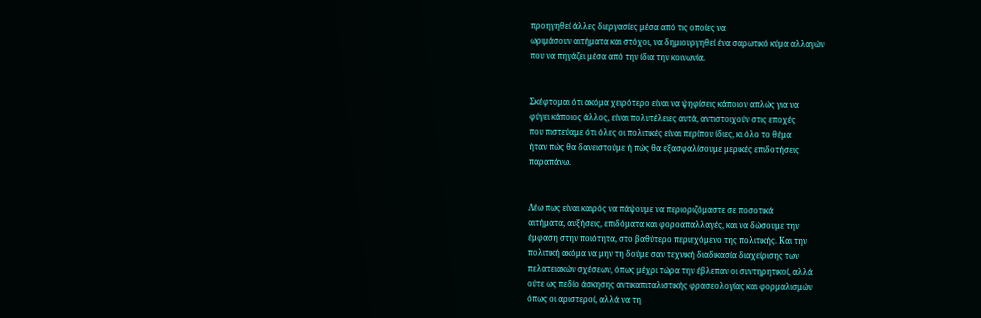προηγηθεί άλλες διεργασίες μέσα από τις οποίες να
ωριμάσουν αιτήματα και στόχοι, να δημιουργηθεί ένα σαρωτικό κύμα αλλαγών
που να πηγάζει μέσα από την ίδια την κοινωνία.


Σκέφτομαι ότι ακόμα χειρότερο είναι να ψηφίσεις κάποιον απλώς για να
φύγει κάποιος άλλος, είναι πολυτέλειες αυτά, αντιστοιχούν στις εποχές
που πιστεύαμε ότι όλες οι πολιτικές είναι περίπου ίδιες, κι όλο το θέμα
ήταν πώς θα δανειστούμε ή πώς θα εξασφαλίσουμε μερικές επιδοτήσεις
παραπάνω.


Λέω πως είναι καιρός να πάψουμε να περιοριζόμαστε σε ποσοτικά
αιτήματα, αυξήσεις, επιδόματα και φοροαπαλλαγές, και να δώσουμε την
έμφαση στην ποιότητα, στο βαθύτερο περιεχόμενο της πολιτικής. Και την
πολιτική ακόμα να μην τη δούμε σαν τεχνική διαδικασία διαχείρισης των
πελατειακών σχέσεων, όπως μέχρι τώρα την έβλεπαν οι συντηρητικοί, αλλά
ούτε ως πεδίο άσκησης αντικαπιταλιστικής φρασεολογίας και φορμαλισμών
όπως οι αριστεροί, αλλά να τη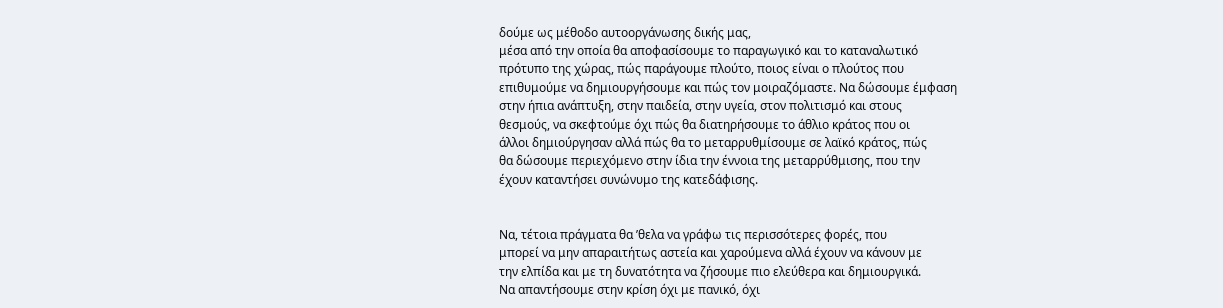δούμε ως μέθοδο αυτοοργάνωσης δικής μας,
μέσα από την οποία θα αποφασίσουμε το παραγωγικό και το καταναλωτικό
πρότυπο της χώρας, πώς παράγουμε πλούτο, ποιος είναι ο πλούτος που
επιθυμούμε να δημιουργήσουμε και πώς τον μοιραζόμαστε. Να δώσουμε έμφαση
στην ήπια ανάπτυξη, στην παιδεία, στην υγεία, στον πολιτισμό και στους
θεσμούς, να σκεφτούμε όχι πώς θα διατηρήσουμε το άθλιο κράτος που οι
άλλοι δημιούργησαν αλλά πώς θα το μεταρρυθμίσουμε σε λαϊκό κράτος, πώς
θα δώσουμε περιεχόμενο στην ίδια την έννοια της μεταρρύθμισης, που την
έχουν καταντήσει συνώνυμο της κατεδάφισης.


Να, τέτοια πράγματα θα ’θελα να γράφω τις περισσότερες φορές, που
μπορεί να μην απαραιτήτως αστεία και χαρούμενα αλλά έχουν να κάνουν με
την ελπίδα και με τη δυνατότητα να ζήσουμε πιο ελεύθερα και δημιουργικά.
Να απαντήσουμε στην κρίση όχι με πανικό, όχι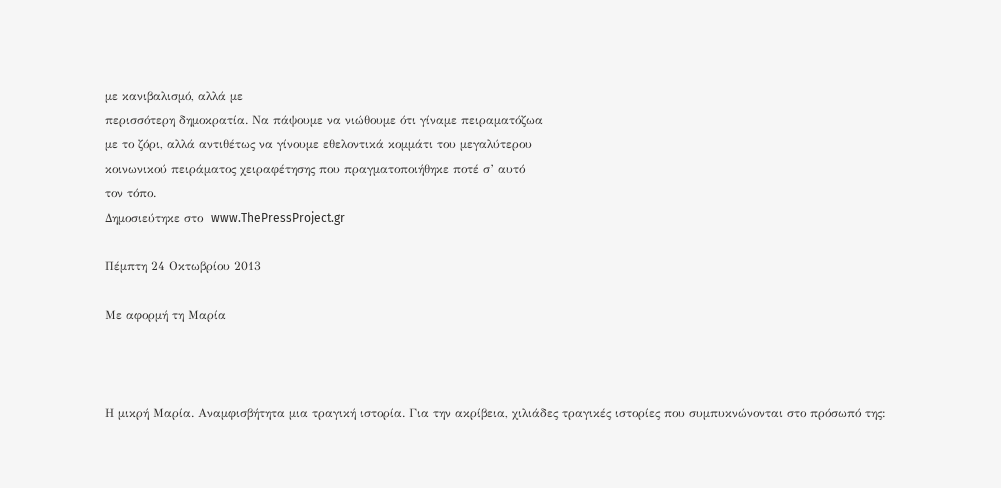με κανιβαλισμό, αλλά με
περισσότερη δημοκρατία. Να πάψουμε να νιώθουμε ότι γίναμε πειραματόζωα
με το ζόρι, αλλά αντιθέτως να γίνουμε εθελοντικά κομμάτι του μεγαλύτερου
κοινωνικού πειράματος χειραφέτησης που πραγματοποιήθηκε ποτέ σ’ αυτό
τον τόπο.
Δημοσιεύτηκε στο  www.ThePressProject.gr

Πέμπτη 24 Οκτωβρίου 2013

Με αφορμή τη Μαρία



Η μικρή Μαρία. Αναμφισβήτητα μια τραγική ιστορία. Για την ακρίβεια, χιλιάδες τραγικές ιστορίες που συμπυκνώνονται στο πρόσωπό της: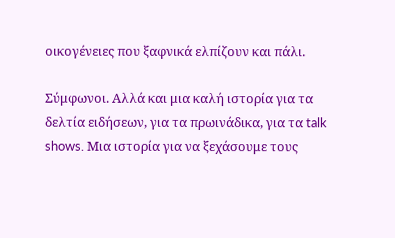οικογένειες που ξαφνικά ελπίζουν και πάλι.

Σύμφωνοι. Αλλά και μια καλή ιστορία για τα δελτία ειδήσεων, για τα πρωινάδικα, για τα talk shows. Μια ιστορία για να ξεχάσουμε τους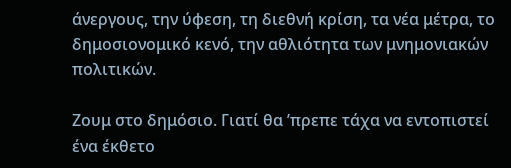άνεργους, την ύφεση, τη διεθνή κρίση, τα νέα μέτρα, το δημοσιονομικό κενό, την αθλιότητα των μνημονιακών πολιτικών.

Ζουμ στο δημόσιο. Γιατί θα ’πρεπε τάχα να εντοπιστεί ένα έκθετο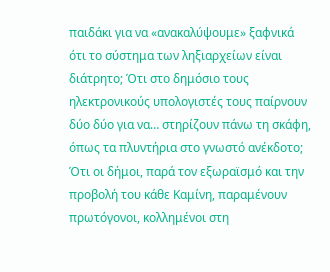παιδάκι για να «ανακαλύψουμε» ξαφνικά ότι το σύστημα των ληξιαρχείων είναι διάτρητο; Ότι στο δημόσιο τους ηλεκτρονικούς υπολογιστές τους παίρνουν δύο δύο για να… στηρίζουν πάνω τη σκάφη, όπως τα πλυντήρια στο γνωστό ανέκδοτο; Ότι οι δήμοι, παρά τον εξωραϊσμό και την προβολή του κάθε Καμίνη, παραμένουν πρωτόγονοι, κολλημένοι στη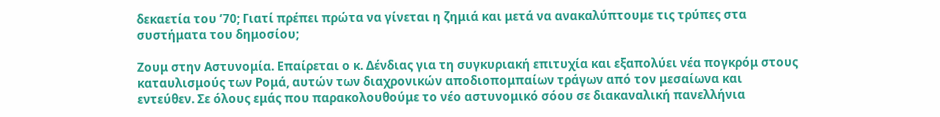δεκαετία του ’70; Γιατί πρέπει πρώτα να γίνεται η ζημιά και μετά να ανακαλύπτουμε τις τρύπες στα συστήματα του δημοσίου;

Ζουμ στην Αστυνομία. Επαίρεται ο κ. Δένδιας για τη συγκυριακή επιτυχία και εξαπολύει νέα πογκρόμ στους καταυλισμούς των Ρομά, αυτών των διαχρονικών αποδιοπομπαίων τράγων από τον μεσαίωνα και εντεύθεν. Σε όλους εμάς που παρακολουθούμε το νέο αστυνομικό σόου σε διακαναλική πανελλήνια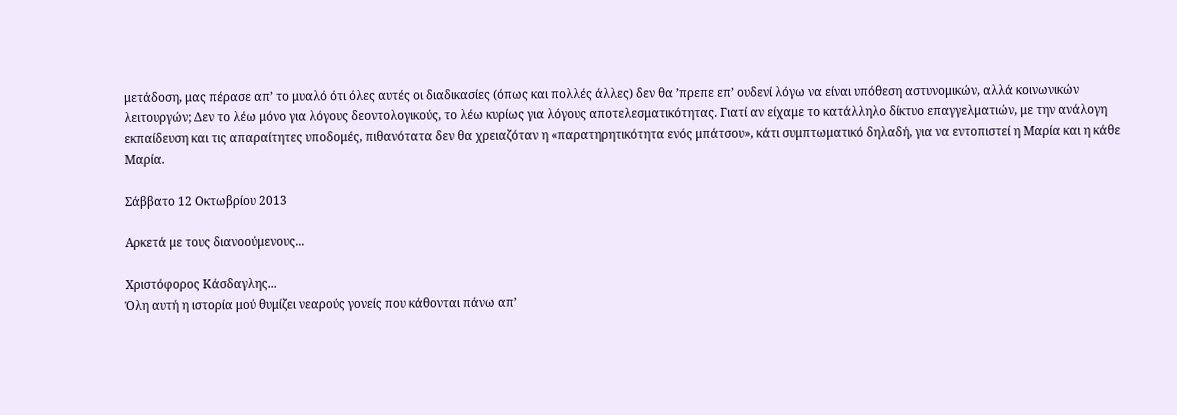μετάδοση, μας πέρασε απ’ το μυαλό ότι όλες αυτές οι διαδικασίες (όπως και πολλές άλλες) δεν θα ’πρεπε επ’ ουδενί λόγω να είναι υπόθεση αστυνομικών, αλλά κοινωνικών λειτουργών; Δεν το λέω μόνο για λόγους δεοντολογικούς, το λέω κυρίως για λόγους αποτελεσματικότητας. Γιατί αν είχαμε το κατάλληλο δίκτυο επαγγελματιών, με την ανάλογη εκπαίδευση και τις απαραίτητες υποδομές, πιθανότατα δεν θα χρειαζόταν η «παρατηρητικότητα ενός μπάτσου», κάτι συμπτωματικό δηλαδή, για να εντοπιστεί η Μαρία και η κάθε Μαρία.

Σάββατο 12 Οκτωβρίου 2013

Αρκετά με τους διανοούμενους...

Χριστόφορος Κάσδαγλης...
Όλη αυτή η ιστορία μού θυμίζει νεαρούς γονείς που κάθονται πάνω απ’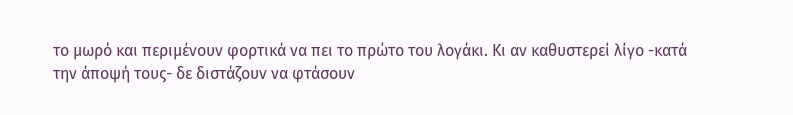το μωρό και περιμένουν φορτικά να πει το πρώτο του λογάκι. Κι αν καθυστερεί λίγο -κατά την άποψή τους- δε διστάζουν να φτάσουν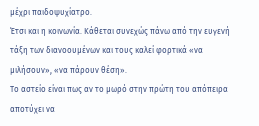μέχρι παιδοψυχίατρο.
Έτσι και η κοινωνία. Κάθεται συνεχώς πάνω από την ευγενή τάξη των διανοουμένων και τους καλεί φορτικά «να μιλήσουν», «να πάρουν θέση».
Το αστείο είναι πως αν το μωρό στην πρώτη του απόπειρα αποτύχει να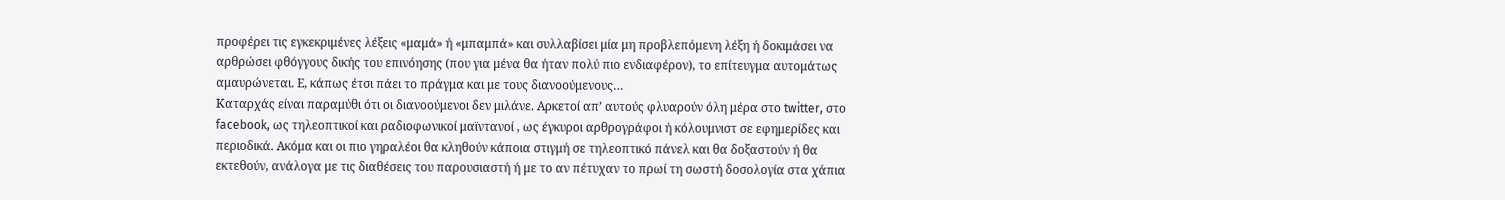προφέρει τις εγκεκριμένες λέξεις «μαμά» ή «μπαμπά» και συλλαβίσει μία μη προβλεπόμενη λέξη ή δοκιμάσει να αρθρώσει φθόγγους δικής του επινόησης (που για μένα θα ήταν πολύ πιο ενδιαφέρον), το επίτευγμα αυτομάτως αμαυρώνεται. Ε, κάπως έτσι πάει το πράγμα και με τους διανοούμενους…
Καταρχάς είναι παραμύθι ότι οι διανοούμενοι δεν μιλάνε. Αρκετοί απ’ αυτούς φλυαρούν όλη μέρα στο twitter, στο facebook, ως τηλεοπτικοί και ραδιοφωνικοί μαϊντανοί , ως έγκυροι αρθρογράφοι ή κόλουμνιστ σε εφημερίδες και περιοδικά. Ακόμα και οι πιο γηραλέοι θα κληθούν κάποια στιγμή σε τηλεοπτικό πάνελ και θα δοξαστούν ή θα εκτεθούν, ανάλογα με τις διαθέσεις του παρουσιαστή ή με το αν πέτυχαν το πρωί τη σωστή δοσολογία στα χάπια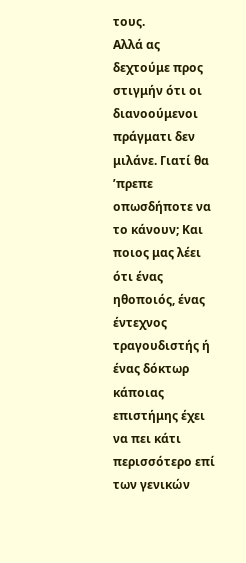τους.
Αλλά ας δεχτούμε προς στιγμήν ότι οι διανοούμενοι πράγματι δεν μιλάνε. Γιατί θα ’πρεπε οπωσδήποτε να το κάνουν; Και ποιος μας λέει ότι ένας ηθοποιός, ένας έντεχνος τραγουδιστής ή ένας δόκτωρ κάποιας επιστήμης έχει να πει κάτι περισσότερο επί των γενικών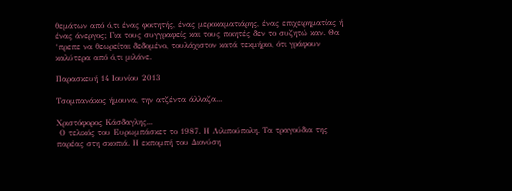θεμάτων από ό,τι ένας φοιτητής, ένας μεροκαματιάρης, ένας επιχειρηματίας ή ένας άνεργος; Για τους συγγραφείς και τους ποιητές δεν το συζητώ καν. Θα ‘πρεπε να θεωρείται δεδομένο, τουλάχιστον κατά τεκμήριο, ότι γράφουν καλύτερα από ό,τι μιλάνε.

Παρασκευή 14 Ιουνίου 2013

Τσομπανάκος ήμουνα, την ατζέντα άλλαζα...

Χριστόφορος Κάσδαγλης...
 Ο τελικός του Ευρωμπάσκετ το 1987. Η Λιλιπούπολη. Τα τραγούδια της παρέας στη σκοπιά. Η εκπομπή του Διονύση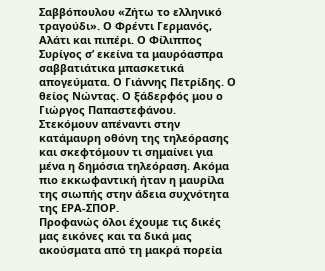Σαββόπουλου «Ζήτω το ελληνικό τραγούδι». Ο Φρέντι Γερμανός, Αλάτι και πιπέρι. Ο Φίλιππος Συρίγος σ’ εκείνα τα μαυρόασπρα σαββατιάτικα μπασκετικά απογεύματα. Ο Γιάννης Πετρίδης. Ο θείος Νώντας. Ο ξάδερφός μου ο Γιώργος Παπαστεφάνου.
Στεκόμουν απέναντι στην κατάμαυρη οθόνη της τηλεόρασης και σκεφτόμουν τι σημαίνει για μένα η δημόσια τηλεόραση. Ακόμα πιο εκκωφαντική ήταν η μαυρίλα της σιωπής στην άδεια συχνότητα της ΕΡΑ-ΣΠΟΡ.
Προφανώς όλοι έχουμε τις δικές μας εικόνες και τα δικά μας ακούσματα από τη μακρά πορεία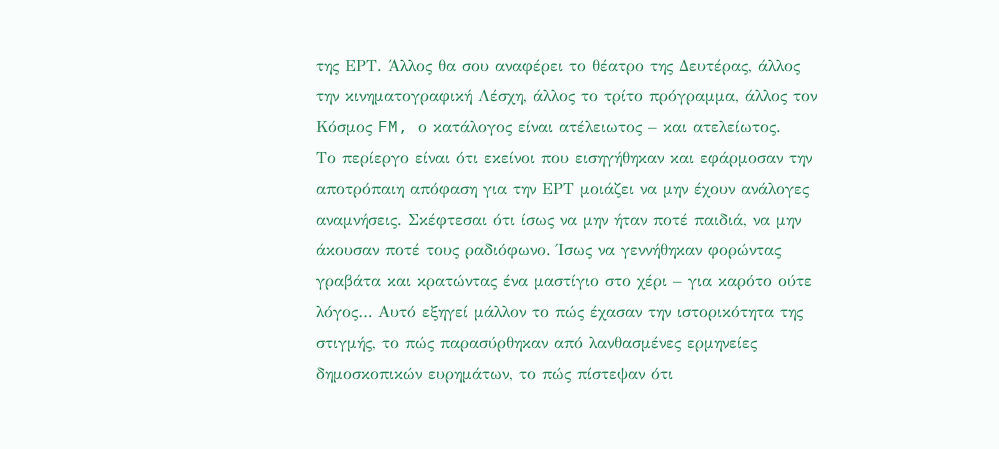της ΕΡΤ. Άλλος θα σου αναφέρει το θέατρο της Δευτέρας, άλλος την κινηματογραφική Λέσχη, άλλος το τρίτο πρόγραμμα, άλλος τον Κόσμος FM, ο κατάλογος είναι ατέλειωτος – και ατελείωτος.
Το περίεργο είναι ότι εκείνοι που εισηγήθηκαν και εφάρμοσαν την αποτρόπαιη απόφαση για την ΕΡΤ μοιάζει να μην έχουν ανάλογες αναμνήσεις. Σκέφτεσαι ότι ίσως να μην ήταν ποτέ παιδιά, να μην άκουσαν ποτέ τους ραδιόφωνο. Ίσως να γεννήθηκαν φορώντας γραβάτα και κρατώντας ένα μαστίγιο στο χέρι – για καρότο ούτε λόγος… Αυτό εξηγεί μάλλον το πώς έχασαν την ιστορικότητα της στιγμής, το πώς παρασύρθηκαν από λανθασμένες ερμηνείες δημοσκοπικών ευρημάτων, το πώς πίστεψαν ότι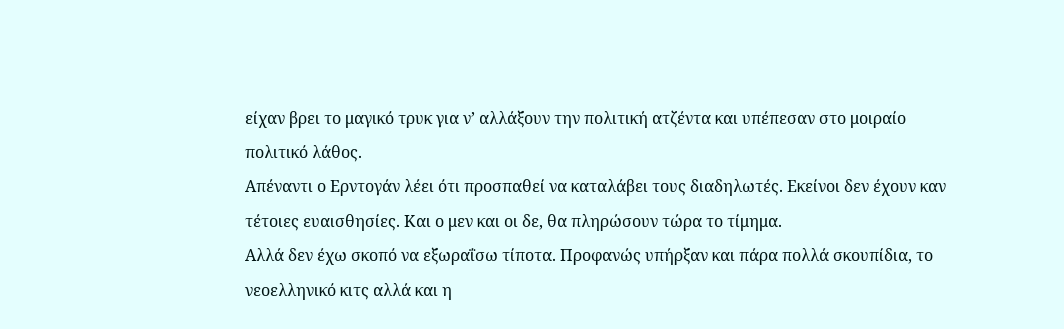είχαν βρει το μαγικό τρυκ για ν’ αλλάξουν την πολιτική ατζέντα και υπέπεσαν στο μοιραίο πολιτικό λάθος.
Απέναντι ο Ερντογάν λέει ότι προσπαθεί να καταλάβει τους διαδηλωτές. Εκείνοι δεν έχουν καν τέτοιες ευαισθησίες. Και ο μεν και οι δε, θα πληρώσουν τώρα το τίμημα.
Αλλά δεν έχω σκοπό να εξωραΐσω τίποτα. Προφανώς υπήρξαν και πάρα πολλά σκουπίδια, το νεοελληνικό κιτς αλλά και η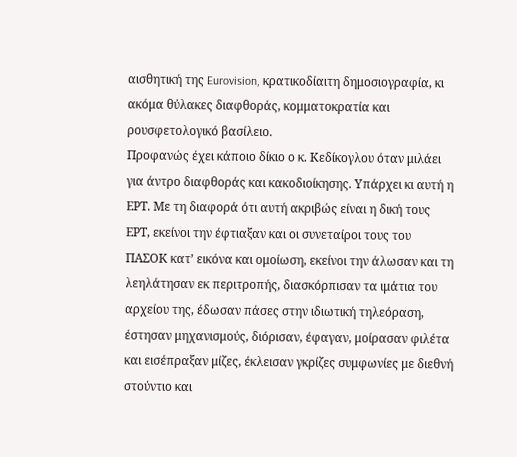αισθητική της Eurovision, κρατικοδίαιτη δημοσιογραφία, κι ακόμα θύλακες διαφθοράς, κομματοκρατία και ρουσφετολογικό βασίλειο.
Προφανώς έχει κάποιο δίκιο ο κ. Κεδίκογλου όταν μιλάει για άντρο διαφθοράς και κακοδιοίκησης. Υπάρχει κι αυτή η ΕΡΤ. Με τη διαφορά ότι αυτή ακριβώς είναι η δική τους ΕΡΤ, εκείνοι την έφτιαξαν και οι συνεταίροι τους του ΠΑΣΟΚ κατ’ εικόνα και ομοίωση, εκείνοι την άλωσαν και τη λεηλάτησαν εκ περιτροπής, διασκόρπισαν τα ιμάτια του αρχείου της, έδωσαν πάσες στην ιδιωτική τηλεόραση, έστησαν μηχανισμούς, διόρισαν, έφαγαν, μοίρασαν φιλέτα και εισέπραξαν μίζες, έκλεισαν γκρίζες συμφωνίες με διεθνή στούντιο και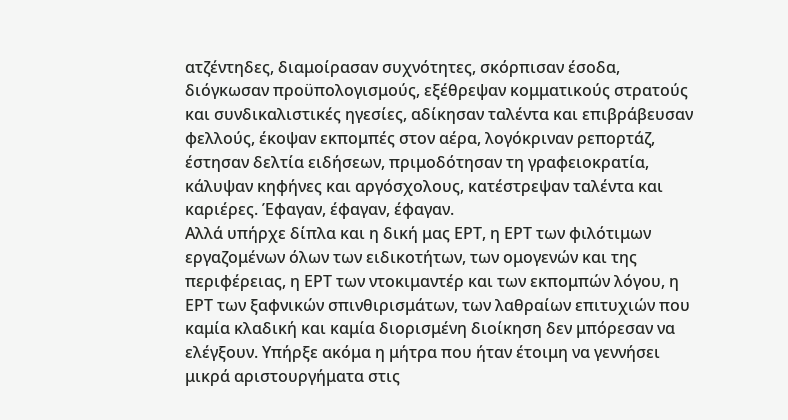ατζέντηδες, διαμοίρασαν συχνότητες, σκόρπισαν έσοδα, διόγκωσαν προϋπολογισμούς, εξέθρεψαν κομματικούς στρατούς και συνδικαλιστικές ηγεσίες, αδίκησαν ταλέντα και επιβράβευσαν φελλούς, έκοψαν εκπομπές στον αέρα, λογόκριναν ρεπορτάζ, έστησαν δελτία ειδήσεων, πριμοδότησαν τη γραφειοκρατία, κάλυψαν κηφήνες και αργόσχολους, κατέστρεψαν ταλέντα και καριέρες. Έφαγαν, έφαγαν, έφαγαν.
Αλλά υπήρχε δίπλα και η δική μας ΕΡΤ, η ΕΡΤ των φιλότιμων εργαζομένων όλων των ειδικοτήτων, των ομογενών και της περιφέρειας, η ΕΡΤ των ντοκιμαντέρ και των εκπομπών λόγου, η ΕΡΤ των ξαφνικών σπινθιρισμάτων, των λαθραίων επιτυχιών που καμία κλαδική και καμία διορισμένη διοίκηση δεν μπόρεσαν να ελέγξουν. Υπήρξε ακόμα η μήτρα που ήταν έτοιμη να γεννήσει μικρά αριστουργήματα στις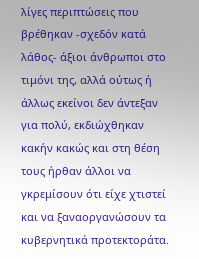λίγες περιπτώσεις που βρέθηκαν -σχεδόν κατά λάθος- άξιοι άνθρωποι στο τιμόνι της, αλλά ούτως ή άλλως εκείνοι δεν άντεξαν για πολύ, εκδιώχθηκαν κακήν κακώς και στη θέση τους ήρθαν άλλοι να γκρεμίσουν ότι είχε χτιστεί και να ξαναοργανώσουν τα κυβερνητικά προτεκτοράτα.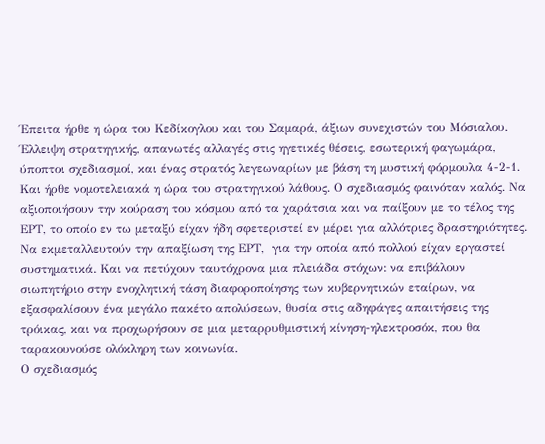Έπειτα ήρθε η ώρα του Κεδίκογλου και του Σαμαρά, άξιων συνεχιστών του Μόσιαλου. Έλλειψη στρατηγικής, απανωτές αλλαγές στις ηγετικές θέσεις, εσωτερική φαγωμάρα, ύποπτοι σχεδιασμοί, και ένας στρατός λεγεωναρίων με βάση τη μυστική φόρμουλα 4-2-1.
Και ήρθε νομοτελειακά η ώρα του στρατηγικού λάθους. Ο σχεδιασμός φαινόταν καλός. Να αξιοποιήσουν την κούραση του κόσμου από τα χαράτσια και να παίξουν με το τέλος της ΕΡΤ, το οποίο εν τω μεταξύ είχαν ήδη σφετεριστεί εν μέρει για αλλότριες δραστηριότητες. Να εκμεταλλευτούν την απαξίωση της ΕΡΤ,  για την οποία από πολλού είχαν εργαστεί συστηματικά. Και να πετύχουν ταυτόχρονα μια πλειάδα στόχων: να επιβάλουν σιωπητήριο στην ενοχλητική τάση διαφοροποίησης των κυβερνητικών εταίρων, να εξασφαλίσουν ένα μεγάλο πακέτο απολύσεων, θυσία στις αδηφάγες απαιτήσεις της τρόικας, και να προχωρήσουν σε μια μεταρρυθμιστική κίνηση-ηλεκτροσόκ, που θα ταρακουνούσε ολόκληρη των κοινωνία.
Ο σχεδιασμός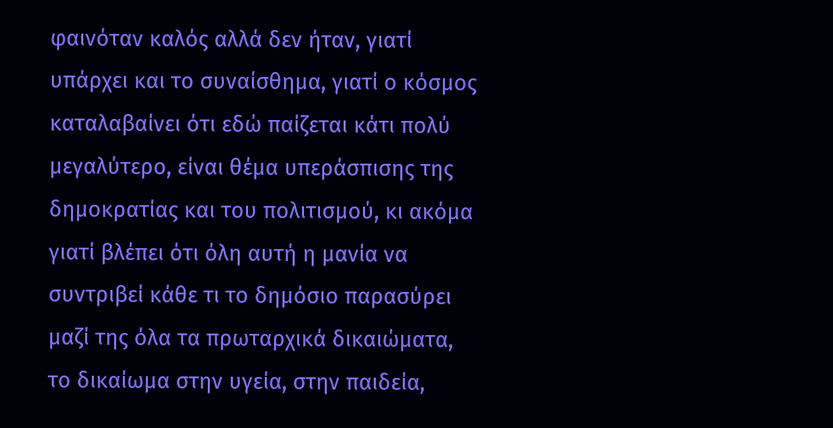φαινόταν καλός αλλά δεν ήταν, γιατί υπάρχει και το συναίσθημα, γιατί ο κόσμος καταλαβαίνει ότι εδώ παίζεται κάτι πολύ μεγαλύτερο, είναι θέμα υπεράσπισης της δημοκρατίας και του πολιτισμού, κι ακόμα γιατί βλέπει ότι όλη αυτή η μανία να συντριβεί κάθε τι το δημόσιο παρασύρει μαζί της όλα τα πρωταρχικά δικαιώματα, το δικαίωμα στην υγεία, στην παιδεία,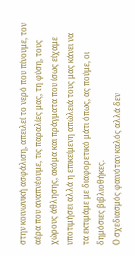στην κοινωνική ασφάλιση, απειλεί το νερό που πίνουμε, τον αέρα που αναπνέουμε, τις παραλίες μας, τη φύση, τους χώρους άθλησης, ακόμα και πράγματα που ίσως είχαμε υποτιμήσει αλλά η επικείμενη απώλειά τους μας κάνει να τα εκτιμάμε με διαφορετικό μάτι όπως, ας πούμε, οι δημόσιες βιβλιοθήκες.
Ο σχεδιασμός φαινόταν καλός αλλά δεν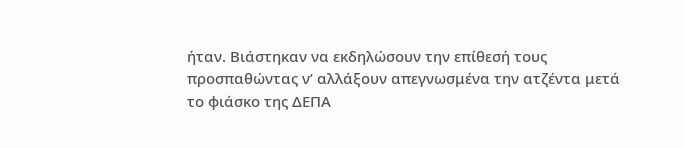ήταν. Βιάστηκαν να εκδηλώσουν την επίθεσή τους προσπαθώντας ν’ αλλάξουν απεγνωσμένα την ατζέντα μετά το φιάσκο της ΔΕΠΑ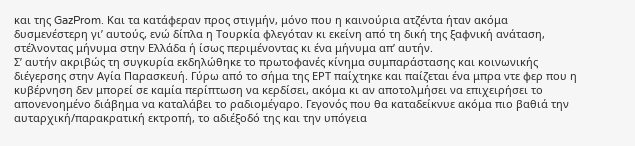και της GazProm. Και τα κατάφεραν προς στιγμήν, μόνο που η καινούρια ατζέντα ήταν ακόμα δυσμενέστερη γι’ αυτούς, ενώ δίπλα η Τουρκία φλεγόταν κι εκείνη από τη δική της ξαφνική ανάταση, στέλνοντας μήνυμα στην Ελλάδα ή ίσως περιμένοντας κι ένα μήνυμα απ’ αυτήν.
Σ’ αυτήν ακριβώς τη συγκυρία εκδηλώθηκε το πρωτοφανές κίνημα συμπαράστασης και κοινωνικής διέγερσης στην Αγία Παρασκευή. Γύρω από το σήμα της ΕΡΤ παίχτηκε και παίζεται ένα μπρα ντε φερ που η κυβέρνηση δεν μπορεί σε καμία περίπτωση να κερδίσει, ακόμα κι αν αποτολμήσει να επιχειρήσει το απονενοημένο διάβημα να καταλάβει το ραδιομέγαρο. Γεγονός που θα καταδείκνυε ακόμα πιο βαθιά την αυταρχική/παρακρατική εκτροπή, το αδιέξοδό της και την υπόγεια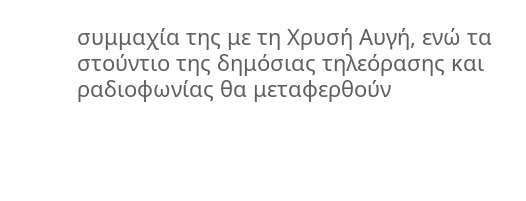συμμαχία της με τη Χρυσή Αυγή, ενώ τα στούντιο της δημόσιας τηλεόρασης και ραδιοφωνίας θα μεταφερθούν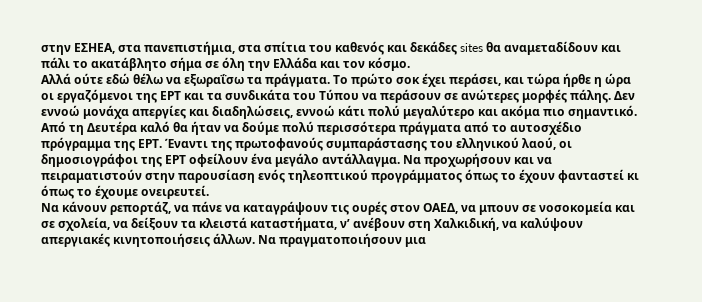στην ΕΣΗΕΑ, στα πανεπιστήμια, στα σπίτια του καθενός και δεκάδες sites θα αναμεταδίδουν και πάλι το ακατάβλητο σήμα σε όλη την Ελλάδα και τον κόσμο.
Αλλά ούτε εδώ θέλω να εξωραΐσω τα πράγματα. Το πρώτο σοκ έχει περάσει, και τώρα ήρθε η ώρα οι εργαζόμενοι της ΕΡΤ και τα συνδικάτα του Τύπου να περάσουν σε ανώτερες μορφές πάλης. Δεν εννοώ μονάχα απεργίες και διαδηλώσεις, εννοώ κάτι πολύ μεγαλύτερο και ακόμα πιο σημαντικό.
Από τη Δευτέρα καλό θα ήταν να δούμε πολύ περισσότερα πράγματα από το αυτοσχέδιο πρόγραμμα της ΕΡΤ. Έναντι της πρωτοφανούς συμπαράστασης του ελληνικού λαού, οι δημοσιογράφοι της ΕΡΤ οφείλουν ένα μεγάλο αντάλλαγμα. Να προχωρήσουν και να πειραματιστούν στην παρουσίαση ενός τηλεοπτικού προγράμματος όπως το έχουν φανταστεί κι όπως το έχουμε ονειρευτεί.
Να κάνουν ρεπορτάζ, να πάνε να καταγράψουν τις ουρές στον ΟΑΕΔ, να μπουν σε νοσοκομεία και σε σχολεία, να δείξουν τα κλειστά καταστήματα, ν’ ανέβουν στη Χαλκιδική, να καλύψουν απεργιακές κινητοποιήσεις άλλων. Να πραγματοποιήσουν μια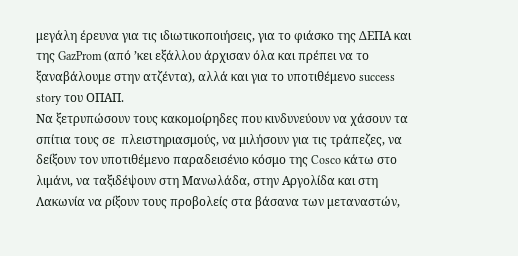μεγάλη έρευνα για τις ιδιωτικοποιήσεις, για το φιάσκο της ΔΕΠΑ και της GazProm (από ’κει εξάλλου άρχισαν όλα και πρέπει να το ξαναβάλουμε στην ατζέντα), αλλά και για το υποτιθέμενο success story του ΟΠΑΠ.
Να ξετρυπώσουν τους κακομοίρηδες που κινδυνεύουν να χάσουν τα σπίτια τους σε  πλειστηριασμούς, να μιλήσουν για τις τράπεζες, να δείξουν τον υποτιθέμενο παραδεισένιο κόσμο της Cosco κάτω στο λιμάνι, να ταξιδέψουν στη Μανωλάδα, στην Αργολίδα και στη Λακωνία να ρίξουν τους προβολείς στα βάσανα των μεταναστών,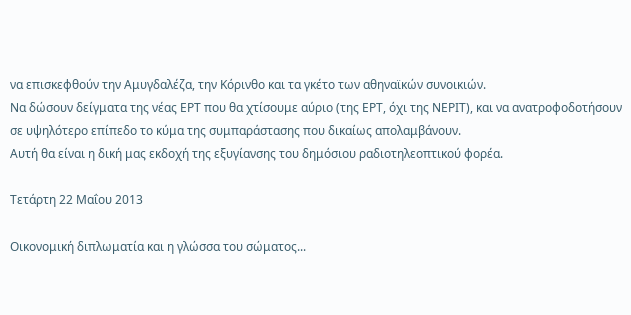να επισκεφθούν την Αμυγδαλέζα, την Κόρινθο και τα γκέτο των αθηναϊκών συνοικιών.
Να δώσουν δείγματα της νέας ΕΡΤ που θα χτίσουμε αύριο (της ΕΡΤ, όχι της ΝΕΡΙΤ), και να ανατροφοδοτήσουν σε υψηλότερο επίπεδο το κύμα της συμπαράστασης που δικαίως απολαμβάνουν.
Αυτή θα είναι η δική μας εκδοχή της εξυγίανσης του δημόσιου ραδιοτηλεοπτικού φορέα.

Τετάρτη 22 Μαΐου 2013

Οικονομική διπλωματία και η γλώσσα του σώματος...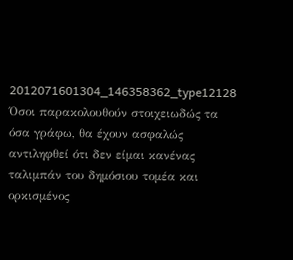2012071601304_146358362_type12128
Όσοι παρακολουθούν στοιχειωδώς τα όσα γράφω, θα έχουν ασφαλώς αντιληφθεί ότι δεν είμαι κανένας ταλιμπάν του δημόσιου τομέα και ορκισμένος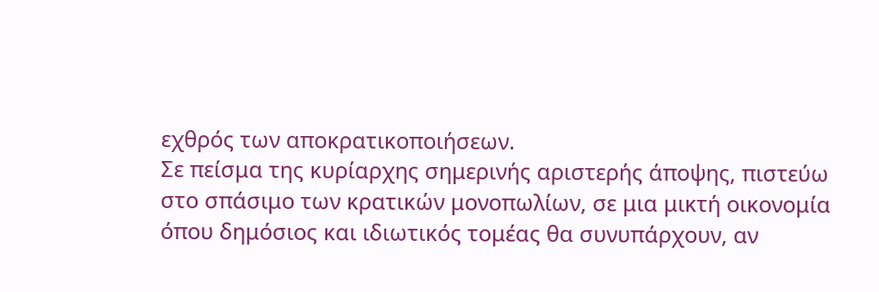εχθρός των αποκρατικοποιήσεων.
Σε πείσμα της κυρίαρχης σημερινής αριστερής άποψης, πιστεύω στο σπάσιμο των κρατικών μονοπωλίων, σε μια μικτή οικονομία όπου δημόσιος και ιδιωτικός τομέας θα συνυπάρχουν, αν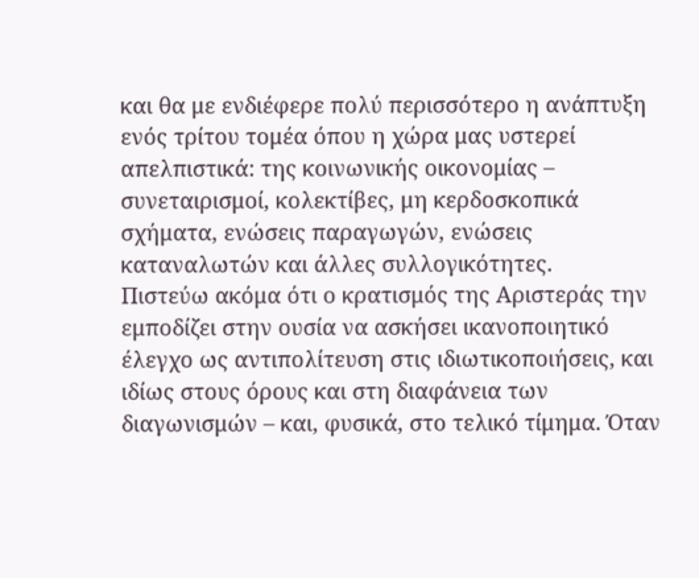και θα με ενδιέφερε πολύ περισσότερο η ανάπτυξη ενός τρίτου τομέα όπου η χώρα μας υστερεί απελπιστικά: της κοινωνικής οικονομίας – συνεταιρισμοί, κολεκτίβες, μη κερδοσκοπικά σχήματα, ενώσεις παραγωγών, ενώσεις καταναλωτών και άλλες συλλογικότητες.
Πιστεύω ακόμα ότι ο κρατισμός της Αριστεράς την εμποδίζει στην ουσία να ασκήσει ικανοποιητικό έλεγχο ως αντιπολίτευση στις ιδιωτικοποιήσεις, και ιδίως στους όρους και στη διαφάνεια των διαγωνισμών – και, φυσικά, στο τελικό τίμημα. Όταν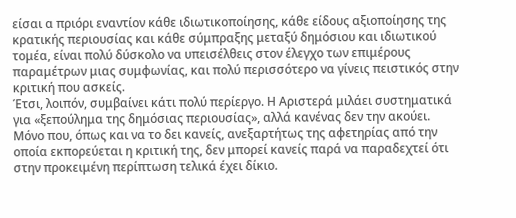είσαι α πριόρι εναντίον κάθε ιδιωτικοποίησης, κάθε είδους αξιοποίησης της κρατικής περιουσίας και κάθε σύμπραξης μεταξύ δημόσιου και ιδιωτικού τομέα, είναι πολύ δύσκολο να υπεισέλθεις στον έλεγχο των επιμέρους παραμέτρων μιας συμφωνίας, και πολύ περισσότερο να γίνεις πειστικός στην κριτική που ασκείς.
Έτσι, λοιπόν, συμβαίνει κάτι πολύ περίεργο. Η Αριστερά μιλάει συστηματικά για «ξεπούλημα της δημόσιας περιουσίας», αλλά κανένας δεν την ακούει. Μόνο που, όπως και να το δει κανείς, ανεξαρτήτως της αφετηρίας από την οποία εκπορεύεται η κριτική της, δεν μπορεί κανείς παρά να παραδεχτεί ότι στην προκειμένη περίπτωση τελικά έχει δίκιο.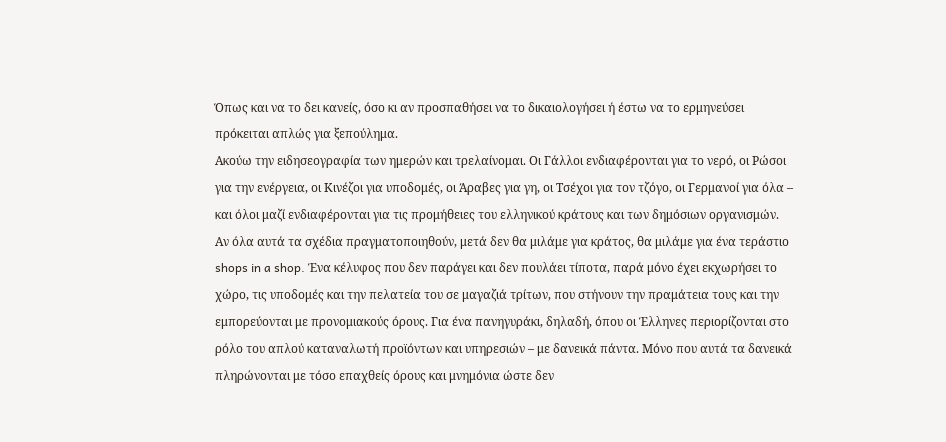Όπως και να το δει κανείς, όσο κι αν προσπαθήσει να το δικαιολογήσει ή έστω να το ερμηνεύσει πρόκειται απλώς για ξεπούλημα.
Ακούω την ειδησεογραφία των ημερών και τρελαίνομαι. Οι Γάλλοι ενδιαφέρονται για το νερό, οι Ρώσοι για την ενέργεια, οι Κινέζοι για υποδομές, οι Άραβες για γη, οι Τσέχοι για τον τζόγο, οι Γερμανοί για όλα – και όλοι μαζί ενδιαφέρονται για τις προμήθειες του ελληνικού κράτους και των δημόσιων οργανισμών.
Αν όλα αυτά τα σχέδια πραγματοποιηθούν, μετά δεν θα μιλάμε για κράτος, θα μιλάμε για ένα τεράστιο shops in a shop. Ένα κέλυφος που δεν παράγει και δεν πουλάει τίποτα, παρά μόνο έχει εκχωρήσει το χώρο, τις υποδομές και την πελατεία του σε μαγαζιά τρίτων, που στήνουν την πραμάτεια τους και την εμπορεύονται με προνομιακούς όρους. Για ένα πανηγυράκι, δηλαδή, όπου οι Έλληνες περιορίζονται στο ρόλο του απλού καταναλωτή προϊόντων και υπηρεσιών – με δανεικά πάντα. Μόνο που αυτά τα δανεικά πληρώνονται με τόσο επαχθείς όρους και μνημόνια ώστε δεν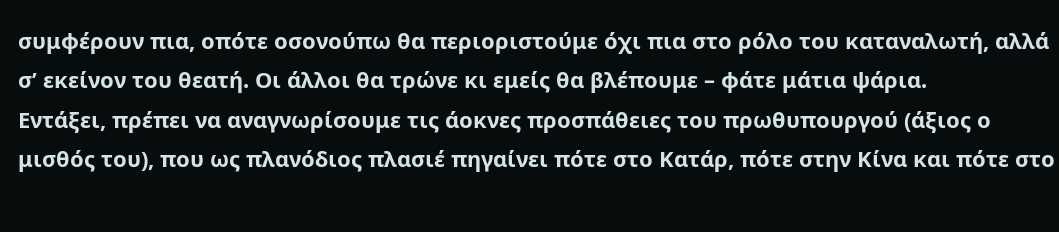συμφέρουν πια, οπότε οσονούπω θα περιοριστούμε όχι πια στο ρόλο του καταναλωτή, αλλά σ’ εκείνον του θεατή. Οι άλλοι θα τρώνε κι εμείς θα βλέπουμε – φάτε μάτια ψάρια.
Εντάξει, πρέπει να αναγνωρίσουμε τις άοκνες προσπάθειες του πρωθυπουργού (άξιος ο μισθός του), που ως πλανόδιος πλασιέ πηγαίνει πότε στο Κατάρ, πότε στην Κίνα και πότε στο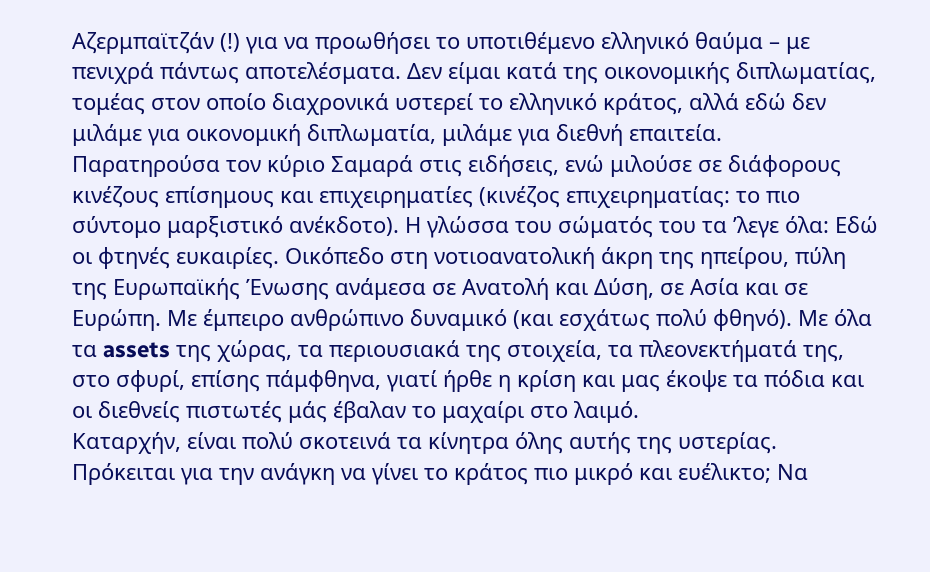Αζερμπαϊτζάν (!) για να προωθήσει το υποτιθέμενο ελληνικό θαύμα – με πενιχρά πάντως αποτελέσματα. Δεν είμαι κατά της οικονομικής διπλωματίας, τομέας στον οποίο διαχρονικά υστερεί το ελληνικό κράτος, αλλά εδώ δεν μιλάμε για οικονομική διπλωματία, μιλάμε για διεθνή επαιτεία.
Παρατηρούσα τον κύριο Σαμαρά στις ειδήσεις, ενώ μιλούσε σε διάφορους κινέζους επίσημους και επιχειρηματίες (κινέζος επιχειρηματίας: το πιο σύντομο μαρξιστικό ανέκδοτο). Η γλώσσα του σώματός του τα ’λεγε όλα: Εδώ οι φτηνές ευκαιρίες. Οικόπεδο στη νοτιοανατολική άκρη της ηπείρου, πύλη της Ευρωπαϊκής Ένωσης ανάμεσα σε Ανατολή και Δύση, σε Ασία και σε Ευρώπη. Με έμπειρο ανθρώπινο δυναμικό (και εσχάτως πολύ φθηνό). Με όλα τα assets της χώρας, τα περιουσιακά της στοιχεία, τα πλεονεκτήματά της, στο σφυρί, επίσης πάμφθηνα, γιατί ήρθε η κρίση και μας έκοψε τα πόδια και οι διεθνείς πιστωτές μάς έβαλαν το μαχαίρι στο λαιμό.
Καταρχήν, είναι πολύ σκοτεινά τα κίνητρα όλης αυτής της υστερίας. Πρόκειται για την ανάγκη να γίνει το κράτος πιο μικρό και ευέλικτο; Να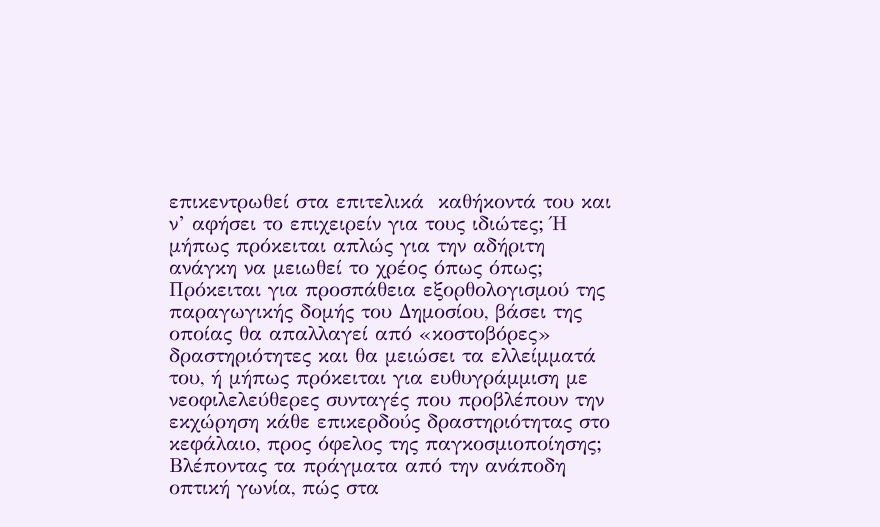επικεντρωθεί στα επιτελικά  καθήκοντά του και ν’ αφήσει το επιχειρείν για τους ιδιώτες; Ή μήπως πρόκειται απλώς για την αδήριτη ανάγκη να μειωθεί το χρέος όπως όπως; Πρόκειται για προσπάθεια εξορθολογισμού της παραγωγικής δομής του Δημοσίου, βάσει της οποίας θα απαλλαγεί από «κοστοβόρες» δραστηριότητες και θα μειώσει τα ελλείμματά του, ή μήπως πρόκειται για ευθυγράμμιση με νεοφιλελεύθερες συνταγές που προβλέπουν την εκχώρηση κάθε επικερδούς δραστηριότητας στο κεφάλαιο, προς όφελος της παγκοσμιοποίησης;
Βλέποντας τα πράγματα από την ανάποδη οπτική γωνία, πώς στα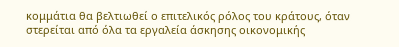κομμάτια θα βελτιωθεί ο επιτελικός ρόλος του κράτους, όταν στερείται από όλα τα εργαλεία άσκησης οικονομικής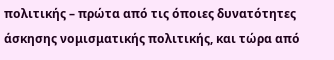πολιτικής – πρώτα από τις όποιες δυνατότητες άσκησης νομισματικής πολιτικής, και τώρα από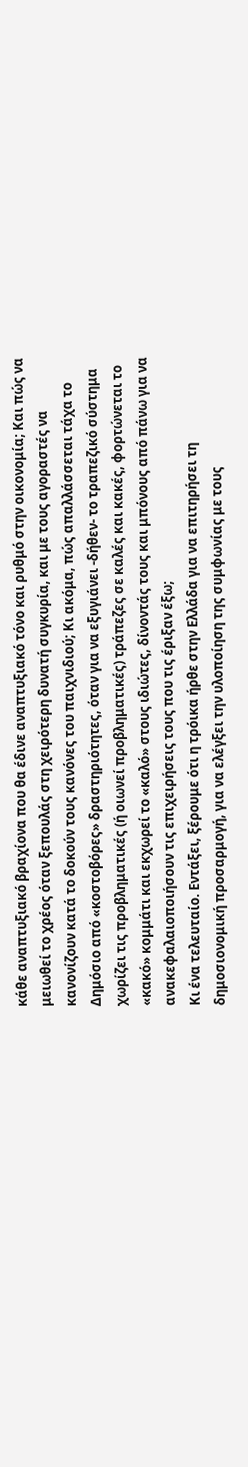κάθε αναπτυξιακό βραχίονα που θα έδινε αναπτυξιακό τόνο και ρυθμό στην οικονομία; Και πώς να μειωθεί το χρέος όταν ξεπουλάς στη χειρότερη δυνατή συγκυρία, και με τους αγοραστές να κανονίζουν κατά το δοκούν τους κανόνες του παιχνιδιού; Κι ακόμα, πώς απαλλάσσεται τάχα το Δημόσιο από «κοστοβόρες» δραστηριότητες, όταν για να εξυγιάνει -δήθεν- το τραπεζικό σύστημα χωρίζει τις προβληματικές (ή οιωνεί προβληματικές) τράπεζες σε καλές και κακές, φορτώνεται το «κακό» κομμάτι και εκχωρεί το «καλό» στους ιδιώτες, δίνοντάς τους και μπόνους από πάνω για να ανακεφαλαιοποιήσουν τις επιχειρήσεις τους που τις έριξαν έξω;
Κι ένα τελευταίο. Εντάξει, ξέρουμε ότι η τρόικα ήρθε στην Ελλάδα για να επιτηρήσει τη δημοσιονομική προσαρμογή, για να ελέγξει την υλοποίηση της συμφωνίας με τους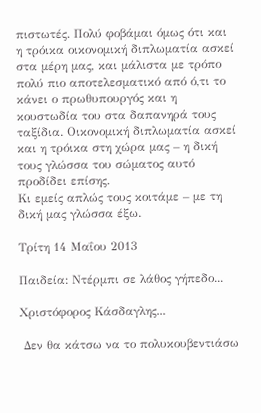πιστωτές. Πολύ φοβάμαι όμως ότι και η τρόικα οικονομική διπλωματία ασκεί στα μέρη μας, και μάλιστα με τρόπο πολύ πιο αποτελεσματικό από ό,τι το κάνει ο πρωθυπουργός και η κουστωδία του στα δαπανηρά τους ταξίδια. Οικονομική διπλωματία ασκεί και η τρόικα στη χώρα μας – η δική τους γλώσσα του σώματος αυτό προδίδει επίσης.
Κι εμείς απλώς τους κοιτάμε – με τη δική μας γλώσσα έξω.

Τρίτη 14 Μαΐου 2013

Παιδεία: Ντέρμπι σε λάθος γήπεδο...

Χριστόφορος Κάσδαγλης...

 Δεν θα κάτσω να το πολυκουβεντιάσω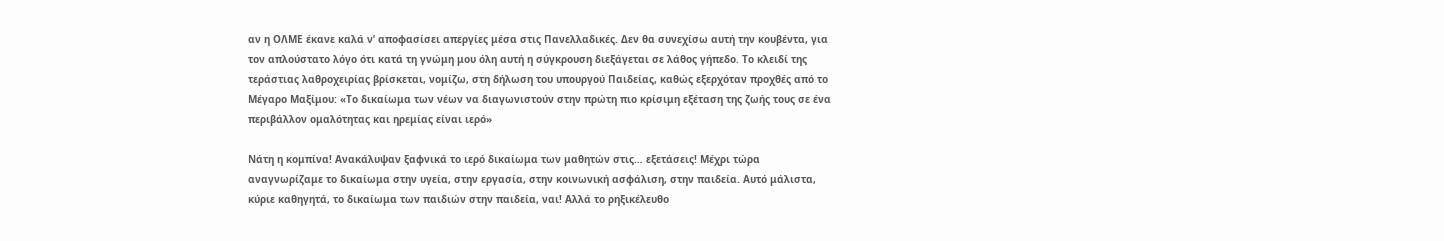αν η ΟΛΜΕ έκανε καλά ν’ αποφασίσει απεργίες μέσα στις Πανελλαδικές. Δεν θα συνεχίσω αυτή την κουβέντα, για τον απλούστατο λόγο ότι κατά τη γνώμη μου όλη αυτή η σύγκρουση διεξάγεται σε λάθος γήπεδο. Το κλειδί της τεράστιας λαθροχειρίας βρίσκεται, νομίζω, στη δήλωση του υπουργού Παιδείας, καθώς εξερχόταν προχθές από το Μέγαρο Μαξίμου: «Το δικαίωμα των νέων να διαγωνιστούν στην πρώτη πιο κρίσιμη εξέταση της ζωής τους σε ένα περιβάλλον ομαλότητας και ηρεμίας είναι ιερό»

Νάτη η κομπίνα! Ανακάλυψαν ξαφνικά το ιερό δικαίωμα των μαθητών στις… εξετάσεις! Μέχρι τώρα αναγνωρίζαμε το δικαίωμα στην υγεία, στην εργασία, στην κοινωνική ασφάλιση, στην παιδεία. Αυτό μάλιστα, κύριε καθηγητά, το δικαίωμα των παιδιών στην παιδεία, ναι! Αλλά το ρηξικέλευθο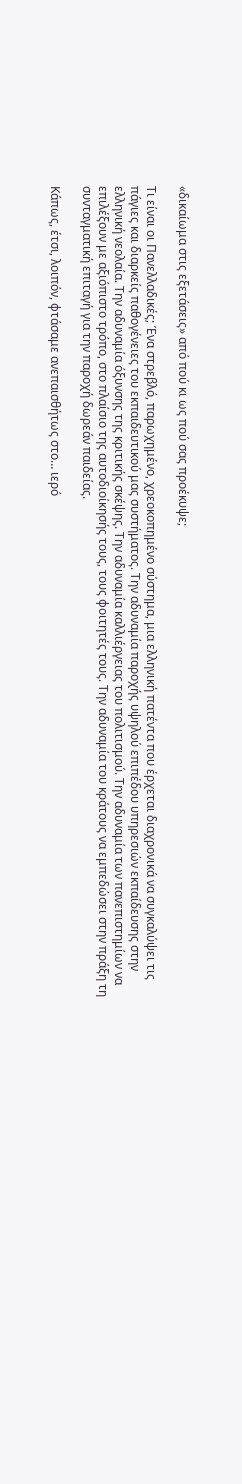«δικαίωμα στις εξετάσεις» από πού κι ως πού σας προέκυψε;

Τι είναι οι Πανελλαδικές; Ένα στρεβλό, παρωχημένο, χρεοκοπημένο σύστημα, μια ελληνική πατέντα που έρχεται διαχρονικά να συγκαλύψει τις πάγιες και διαρκείς παθογένειες του εκπαιδευτικού μας συστήματος. Την αδυναμία παροχής υψηλού επιπέδου υπηρεσιών εκπαίδευσης στην ελληνική νεολαία. Την αδυναμία όξυνσης της κριτικής σκέψης. Την αδυναμία καλλιέργειας του πολιτισμού. Την αδυναμία των πανεπιστημίων να επιλέξουν με αξιόπιστο τρόπο, στο πλαίσιο της αυτοδιοίκησής τους, τους φοιτητές τους. Την αδυναμία του κράτους να εμπεδώσει στην πράξη τη συνταγματική επιταγή για την παροχή δωρεάν παιδείας.

Κάπως, έτσι, λοιπόν, φτάσαμε ανεπαισθήτως στο… ιερό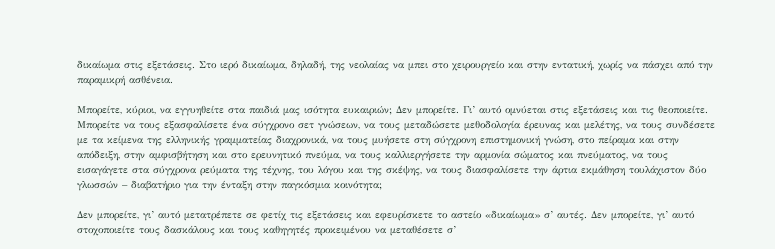δικαίωμα στις εξετάσεις. Στο ιερό δικαίωμα, δηλαδή, της νεολαίας να μπει στο χειρουργείο και στην εντατική, χωρίς να πάσχει από την παραμικρή ασθένεια.

Μπορείτε, κύριοι, να εγγυηθείτε στα παιδιά μας ισότητα ευκαιριών; Δεν μπορείτε. Γι’ αυτό ομνύεται στις εξετάσεις και τις θεοποιείτε. Μπορείτε να τους εξασφαλίσετε ένα σύγχρονο σετ γνώσεων, να τους μεταδώσετε μεθοδολογία έρευνας και μελέτης, να τους συνδέσετε με τα κείμενα της ελληνικής γραμματείας διαχρονικά, να τους μυήσετε στη σύγχρονη επιστημονική γνώση, στο πείραμα και στην απόδειξη, στην αμφισβήτηση και στο ερευνητικό πνεύμα, να τους καλλιεργήσετε την αρμονία σώματος και πνεύματος, να τους εισαγάγετε στα σύγχρονα ρεύματα της τέχνης, του λόγου και της σκέψης, να τους διασφαλίσετε την άρτια εκμάθηση τουλάχιστον δύο γλωσσών – διαβατήριο για την ένταξη στην παγκόσμια κοινότητα;

Δεν μπορείτε, γι’ αυτό μετατρέπετε σε φετίχ τις εξετάσεις και εφευρίσκετε το αστείο «δικαίωμα» σ’ αυτές. Δεν μπορείτε, γι’ αυτό στοχοποιείτε τους δασκάλους και τους καθηγητές προκειμένου να μεταθέσετε σ’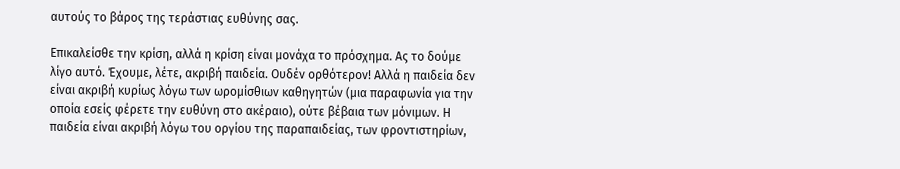αυτούς το βάρος της τεράστιας ευθύνης σας.

Επικαλείσθε την κρίση, αλλά η κρίση είναι μονάχα το πρόσχημα. Ας το δούμε λίγο αυτό. Έχουμε, λέτε, ακριβή παιδεία. Ουδέν ορθότερον! Αλλά η παιδεία δεν είναι ακριβή κυρίως λόγω των ωρομίσθιων καθηγητών (μια παραφωνία για την οποία εσείς φέρετε την ευθύνη στο ακέραιο), ούτε βέβαια των μόνιμων. Η παιδεία είναι ακριβή λόγω του οργίου της παραπαιδείας, των φροντιστηρίων,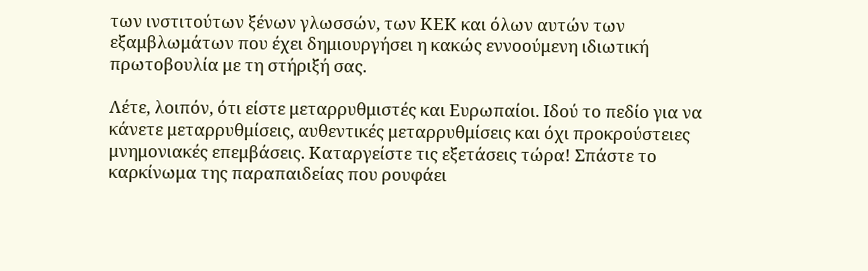των ινστιτούτων ξένων γλωσσών, των ΚΕΚ και όλων αυτών των εξαμβλωμάτων που έχει δημιουργήσει η κακώς εννοούμενη ιδιωτική πρωτοβουλία με τη στήριξή σας.

Λέτε, λοιπόν, ότι είστε μεταρρυθμιστές και Ευρωπαίοι. Ιδού το πεδίο για να κάνετε μεταρρυθμίσεις, αυθεντικές μεταρρυθμίσεις και όχι προκρούστειες μνημονιακές επεμβάσεις. Καταργείστε τις εξετάσεις τώρα! Σπάστε το καρκίνωμα της παραπαιδείας που ρουφάει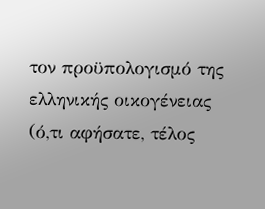τον προϋπολογισμό της ελληνικής οικογένειας (ό,τι αφήσατε, τέλος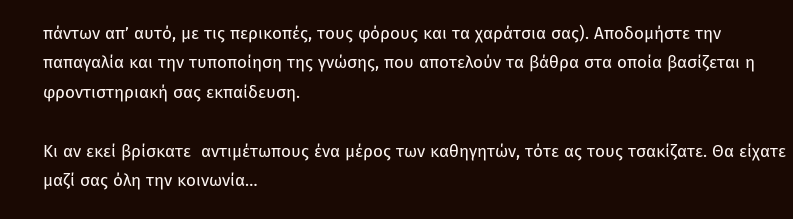πάντων απ’ αυτό, με τις περικοπές, τους φόρους και τα χαράτσια σας). Αποδομήστε την παπαγαλία και την τυποποίηση της γνώσης, που αποτελούν τα βάθρα στα οποία βασίζεται η φροντιστηριακή σας εκπαίδευση.

Κι αν εκεί βρίσκατε  αντιμέτωπους ένα μέρος των καθηγητών, τότε ας τους τσακίζατε. Θα είχατε μαζί σας όλη την κοινωνία…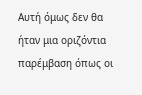Αυτή όμως δεν θα ήταν μια οριζόντια παρέμβαση όπως οι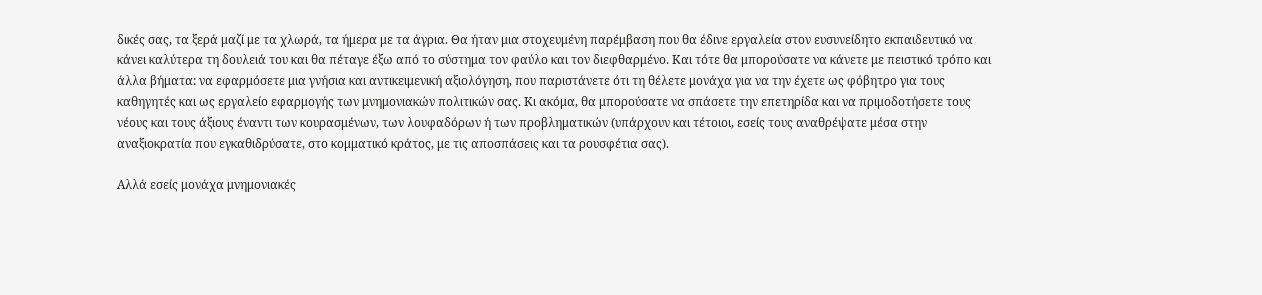δικές σας, τα ξερά μαζί με τα χλωρά, τα ήμερα με τα άγρια. Θα ήταν μια στοχευμένη παρέμβαση που θα έδινε εργαλεία στον ευσυνείδητο εκπαιδευτικό να κάνει καλύτερα τη δουλειά του και θα πέταγε έξω από το σύστημα τον φαύλο και τον διεφθαρμένο. Και τότε θα μπορούσατε να κάνετε με πειστικό τρόπο και άλλα βήματα: να εφαρμόσετε μια γνήσια και αντικειμενική αξιολόγηση, που παριστάνετε ότι τη θέλετε μονάχα για να την έχετε ως φόβητρο για τους καθηγητές και ως εργαλείο εφαρμογής των μνημονιακών πολιτικών σας. Κι ακόμα, θα μπορούσατε να σπάσετε την επετηρίδα και να πριμοδοτήσετε τους νέους και τους άξιους έναντι των κουρασμένων, των λουφαδόρων ή των προβληματικών (υπάρχουν και τέτοιοι, εσείς τους αναθρέψατε μέσα στην αναξιοκρατία που εγκαθιδρύσατε, στο κομματικό κράτος, με τις αποσπάσεις και τα ρουσφέτια σας).

Αλλά εσείς μονάχα μνημονιακές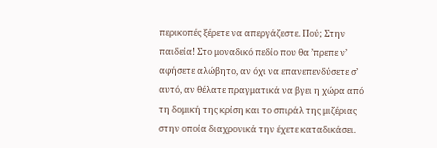περικοπές ξέρετε να απεργάζεστε. Πού; Στην παιδεία! Στο μοναδικό πεδίο που θα ’πρεπε ν’ αφήσετε αλώβητο, αν όχι να επανεπενδύσετε σ’ αυτό, αν θέλατε πραγματικά να βγει η χώρα από τη δομική της κρίση και το σπιράλ της μιζέριας στην οποία διαχρονικά την έχετε καταδικάσει.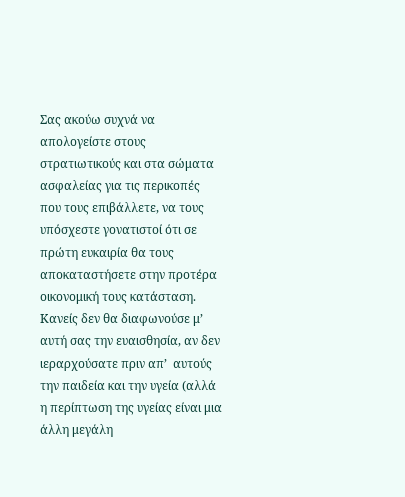Σας ακούω συχνά να απολογείστε στους στρατιωτικούς και στα σώματα ασφαλείας για τις περικοπές που τους επιβάλλετε, να τους υπόσχεστε γονατιστοί ότι σε πρώτη ευκαιρία θα τους αποκαταστήσετε στην προτέρα οικονομική τους κατάσταση. Κανείς δεν θα διαφωνούσε μ’ αυτή σας την ευαισθησία, αν δεν ιεραρχούσατε πριν απ’  αυτούς την παιδεία και την υγεία (αλλά η περίπτωση της υγείας είναι μια άλλη μεγάλη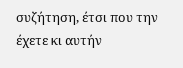συζήτηση, έτσι που την έχετε κι αυτήν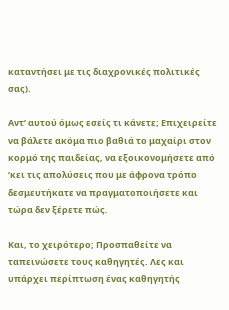καταντήσει με τις διαχρονικές πολιτικές σας).

Αντ’ αυτού όμως εσείς τι κάνετε; Επιχειρείτε να βάλετε ακόμα πιο βαθιά το μαχαίρι στον κορμό της παιδείας, να εξοικονομήσετε από ’κει τις απολύσεις που με άφρονα τρόπο δεσμευτήκατε να πραγματοποιήσετε και τώρα δεν ξέρετε πώς.

Και, το χειρότερο; Προσπαθείτε να ταπεινώσετε τους καθηγητές. Λες και υπάρχει περίπτωση ένας καθηγητής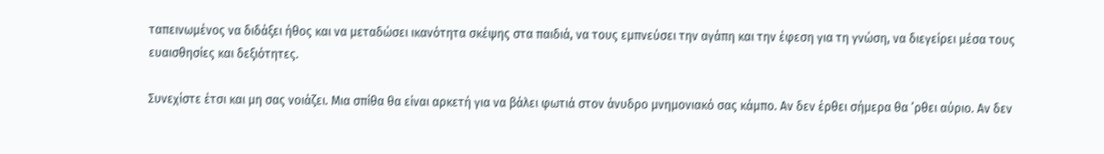ταπεινωμένος να διδάξει ήθος και να μεταδώσει ικανότητα σκέψης στα παιδιά, να τους εμπνεύσει την αγάπη και την έφεση για τη γνώση, να διεγείρει μέσα τους ευαισθησίες και δεξιότητες.

Συνεχίστε έτσι και μη σας νοιάζει. Μια σπίθα θα είναι αρκετή για να βάλει φωτιά στον άνυδρο μνημονιακό σας κάμπο. Αν δεν έρθει σήμερα θα ’ρθει αύριο. Αν δεν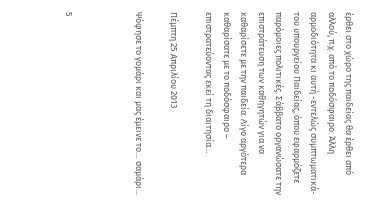έρθει στο χώρο της παιδείας θα έρθει από αλλού, π.χ. από το ποδόσφαιρο. Άλλη αρμοδιότητα κι αυτή -εντελώς συμπτωματικά- του υπουργείου Παιδείας, όπου εφαρμόζετε παρόμοιες πολιτικές. Σάββατο οργανώσατε την επιστράτευση των καθηγητών για να καθαρίσετε με την παιδεία. Λίγο αργότερα καθαρίσατε με το ποδόσφαιρο – επιστρατεύοντας εκεί τη διαιτησία…

Πέμπτη 25 Απριλίου 2013

Ψόφησε το γομάρι και μας έμεινε το… σαμάρι...



5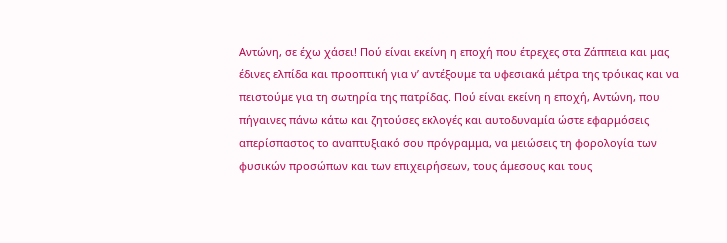Αντώνη, σε έχω χάσει! Πού είναι εκείνη η εποχή που έτρεχες στα Ζάππεια και μας έδινες ελπίδα και προοπτική για ν’ αντέξουμε τα υφεσιακά μέτρα της τρόικας και να πειστούμε για τη σωτηρία της πατρίδας. Πού είναι εκείνη η εποχή, Αντώνη, που πήγαινες πάνω κάτω και ζητούσες εκλογές και αυτοδυναμία ώστε εφαρμόσεις απερίσπαστος το αναπτυξιακό σου πρόγραμμα, να μειώσεις τη φορολογία των φυσικών προσώπων και των επιχειρήσεων, τους άμεσους και τους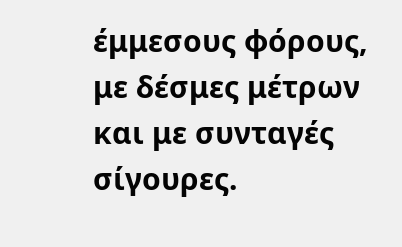έμμεσους φόρους, με δέσμες μέτρων και με συνταγές σίγουρες.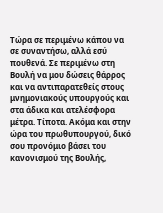Τώρα σε περιμένω κάπου να σε συναντήσω, αλλά εσύ πουθενά. Σε περιμένω στη Βουλή να μου δώσεις θάρρος και να αντιπαρατεθείς στους μνημονιακούς υπουργούς και στα άδικα και ατελέσφορα μέτρα. Τίποτα. Ακόμα και στην ώρα του πρωθυπουργού, δικό σου προνόμιο βάσει του κανονισμού της Βουλής,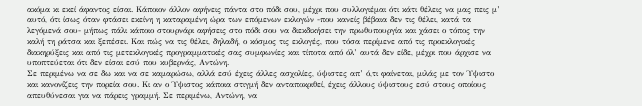ακόμα κι εκεί άφαντος είσαι. Κάποιον άλλον αφήνεις πάντα στο πόδι σου, μέχρι που συλλογιέμαι ότι κάτι θέλεις να μας πεις μ’ αυτό, ότι ίσως όταν φτάσει εκείνη η καταραμένη ώρα των επόμενων εκλογών -που κανείς βέβαια δεν τις θέλει, κατά τα λεγόμενά σου- μήπως πάλι κάποιο στουρνάρι αφήσεις στο πόδι σου να διεκδικήσει την πρωθυπουργία και χάσει ο τόπος την καλή τη ράτσα και ξεπέσει. Και πώς να τις θέλει, δηλαδή, ο κόσμος τις εκλογές, που τόσα περίμενε από τις προεκλογικές διακηρύξεις και από τις μετεκλογικές προγραμματικές σας συμφωνίες και τίποτα από όλ’ αυτά δεν είδε, μέχρι που άρχισε να υποπτεύεται ότι δεν είσαι εσύ που κυβερνάς, Αντώνη.
Σε περιμένω να σε δω και να σε καμαρώσω, αλλά εσύ έχεις άλλες ασχολίες, ύψιστες απ’ ό,τι φαίνεται, μιλάς με τον Ύψιστο και κανονίζεις την πορεία σου. Κι αν ο Ύψιστος κάποια στιγμή δεν ανταποκριθεί, έχεις άλλους ύψιστους εσύ στους οποίους απευθύνεσαι για να πάρεις γραμμή. Σε περιμένω, Αντώνη, να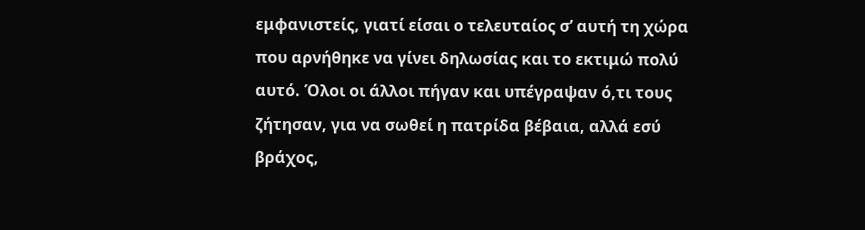εμφανιστείς, γιατί είσαι ο τελευταίος σ’ αυτή τη χώρα που αρνήθηκε να γίνει δηλωσίας και το εκτιμώ πολύ αυτό. Όλοι οι άλλοι πήγαν και υπέγραψαν ό,τι τους ζήτησαν, για να σωθεί η πατρίδα βέβαια, αλλά εσύ βράχος,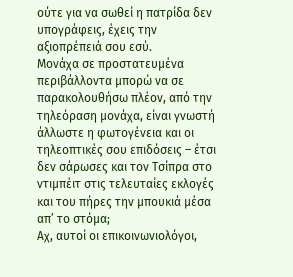ούτε για να σωθεί η πατρίδα δεν υπογράφεις, έχεις την αξιοπρέπειά σου εσύ.
Μονάχα σε προστατευμένα περιβάλλοντα μπορώ να σε παρακολουθήσω πλέον, από την τηλεόραση μονάχα, είναι γνωστή άλλωστε η φωτογένεια και οι τηλεοπτικές σου επιδόσεις – έτσι δεν σάρωσες και τον Τσίπρα στο ντιμπέιτ στις τελευταίες εκλογές και του πήρες την μπουκιά μέσα απ’ το στόμα;
Αχ, αυτοί οι επικοινωνιολόγοι,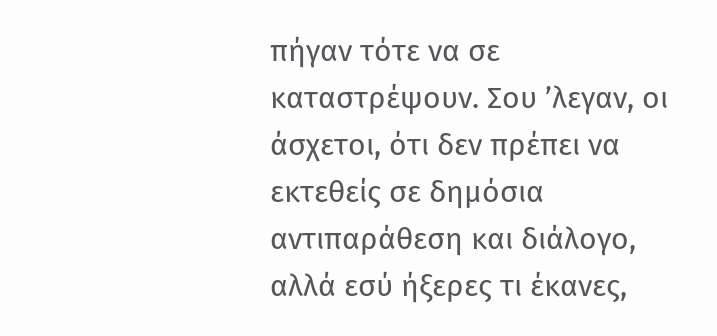πήγαν τότε να σε καταστρέψουν. Σου ’λεγαν, οι άσχετοι, ότι δεν πρέπει να εκτεθείς σε δημόσια αντιπαράθεση και διάλογο, αλλά εσύ ήξερες τι έκανες,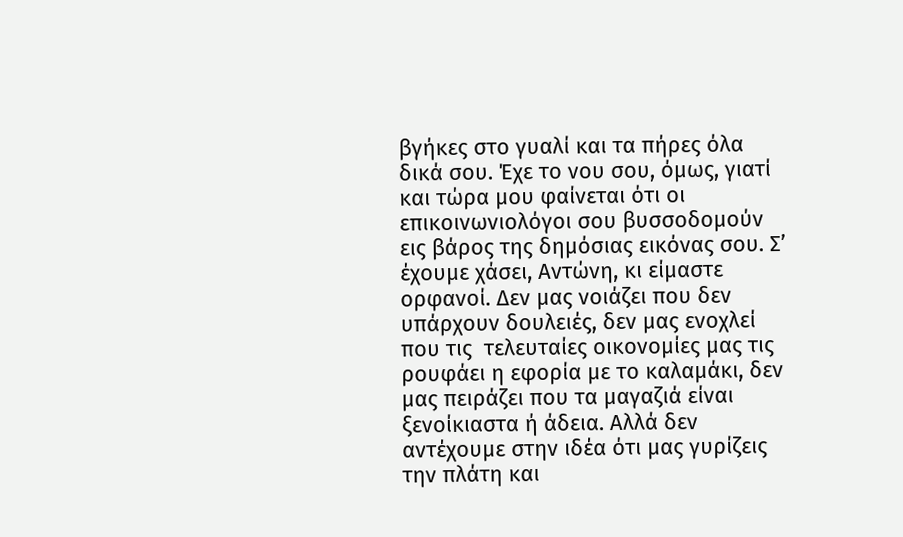βγήκες στο γυαλί και τα πήρες όλα δικά σου. Έχε το νου σου, όμως, γιατί και τώρα μου φαίνεται ότι οι επικοινωνιολόγοι σου βυσσοδομούν εις βάρος της δημόσιας εικόνας σου. Σ’ έχουμε χάσει, Αντώνη, κι είμαστε ορφανοί. Δεν μας νοιάζει που δεν υπάρχουν δουλειές, δεν μας ενοχλεί που τις  τελευταίες οικονομίες μας τις ρουφάει η εφορία με το καλαμάκι, δεν μας πειράζει που τα μαγαζιά είναι ξενοίκιαστα ή άδεια. Αλλά δεν αντέχουμε στην ιδέα ότι μας γυρίζεις την πλάτη και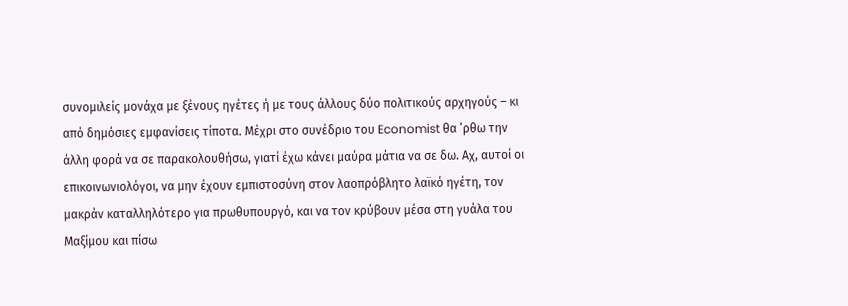συνομιλείς μονάχα με ξένους ηγέτες ή με τους άλλους δύο πολιτικούς αρχηγούς – κι από δημόσιες εμφανίσεις τίποτα. Μέχρι στο συνέδριο του Economist θα ’ρθω την άλλη φορά να σε παρακολουθήσω, γιατί έχω κάνει μαύρα μάτια να σε δω. Αχ, αυτοί οι επικοινωνιολόγοι, να μην έχουν εμπιστοσύνη στον λαοπρόβλητο λαϊκό ηγέτη, τον μακράν καταλληλότερο για πρωθυπουργό, και να τον κρύβουν μέσα στη γυάλα του Μαξίμου και πίσω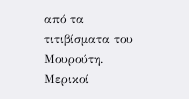από τα τιτιβίσματα του Μουρούτη.
Μερικοί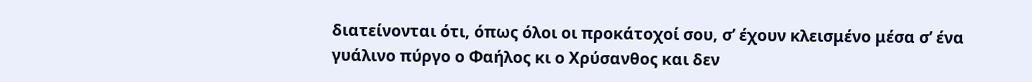διατείνονται ότι, όπως όλοι οι προκάτοχοί σου, σ’ έχουν κλεισμένο μέσα σ’ ένα γυάλινο πύργο ο Φαήλος κι ο Χρύσανθος και δεν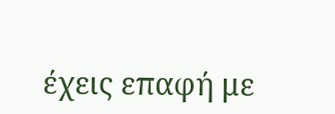έχεις επαφή με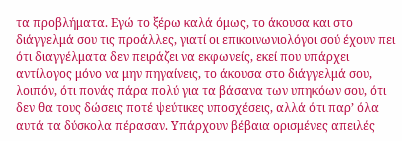τα προβλήματα. Εγώ το ξέρω καλά όμως, το άκουσα και στο διάγγελμά σου τις προάλλες, γιατί οι επικοινωνιολόγοι σού έχουν πει ότι διαγγέλματα δεν πειράζει να εκφωνείς, εκεί που υπάρχει αντίλογος μόνο να μην πηγαίνεις, το άκουσα στο διάγγελμά σου, λοιπόν, ότι πονάς πάρα πολύ για τα βάσανα των υπηκόων σου, ότι δεν θα τους δώσεις ποτέ ψεύτικες υποσχέσεις, αλλά ότι παρ’ όλα αυτά τα δύσκολα πέρασαν. Υπάρχουν βέβαια ορισμένες απειλές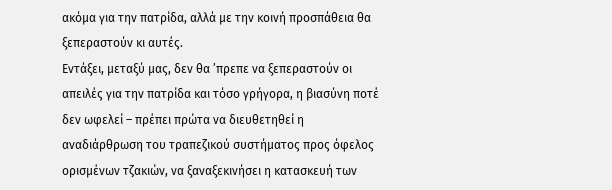ακόμα για την πατρίδα, αλλά με την κοινή προσπάθεια θα ξεπεραστούν κι αυτές.
Εντάξει, μεταξύ μας, δεν θα ’πρεπε να ξεπεραστούν οι απειλές για την πατρίδα και τόσο γρήγορα, η βιασύνη ποτέ δεν ωφελεί – πρέπει πρώτα να διευθετηθεί η αναδιάρθρωση του τραπεζικού συστήματος προς όφελος ορισμένων τζακιών, να ξαναξεκινήσει η κατασκευή των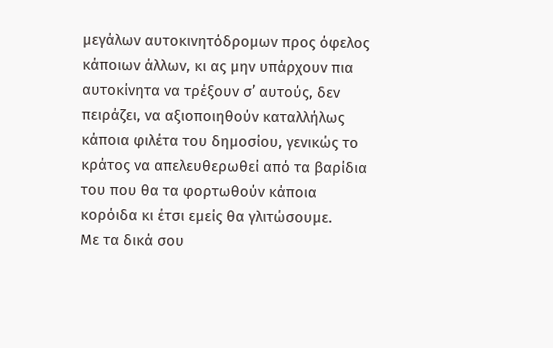μεγάλων αυτοκινητόδρομων προς όφελος κάποιων άλλων, κι ας μην υπάρχουν πια αυτοκίνητα να τρέξουν σ’ αυτούς, δεν πειράζει, να αξιοποιηθούν καταλλήλως κάποια φιλέτα του δημοσίου, γενικώς το κράτος να απελευθερωθεί από τα βαρίδια του που θα τα φορτωθούν κάποια κορόιδα κι έτσι εμείς θα γλιτώσουμε.
Με τα δικά σου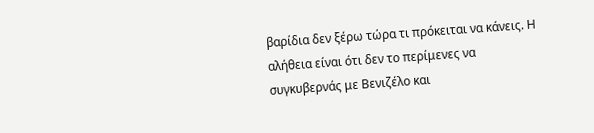βαρίδια δεν ξέρω τώρα τι πρόκειται να κάνεις. Η αλήθεια είναι ότι δεν το περίμενες να συγκυβερνάς με Βενιζέλο και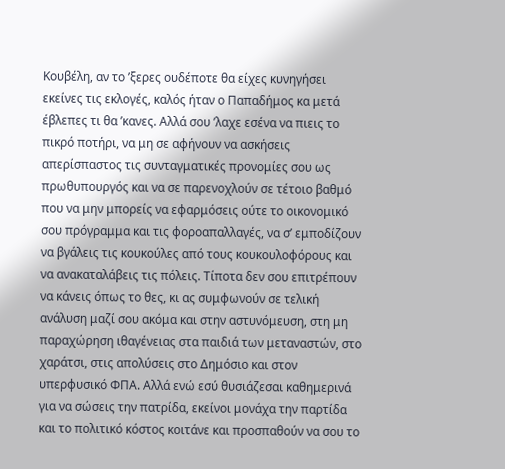Κουβέλη, αν το ’ξερες ουδέποτε θα είχες κυνηγήσει εκείνες τις εκλογές, καλός ήταν ο Παπαδήμος κα μετά έβλεπες τι θα ’κανες. Αλλά σου ’λαχε εσένα να πιεις το πικρό ποτήρι, να μη σε αφήνουν να ασκήσεις απερίσπαστος τις συνταγματικές προνομίες σου ως πρωθυπουργός και να σε παρενοχλούν σε τέτοιο βαθμό που να μην μπορείς να εφαρμόσεις ούτε το οικονομικό σου πρόγραμμα και τις φοροαπαλλαγές, να σ’ εμποδίζουν να βγάλεις τις κουκούλες από τους κουκουλοφόρους και να ανακαταλάβεις τις πόλεις. Τίποτα δεν σου επιτρέπουν να κάνεις όπως το θες, κι ας συμφωνούν σε τελική ανάλυση μαζί σου ακόμα και στην αστυνόμευση, στη μη παραχώρηση ιθαγένειας στα παιδιά των μεταναστών, στο χαράτσι, στις απολύσεις στο Δημόσιο και στον υπερφυσικό ΦΠΑ. Αλλά ενώ εσύ θυσιάζεσαι καθημερινά για να σώσεις την πατρίδα, εκείνοι μονάχα την παρτίδα και το πολιτικό κόστος κοιτάνε και προσπαθούν να σου το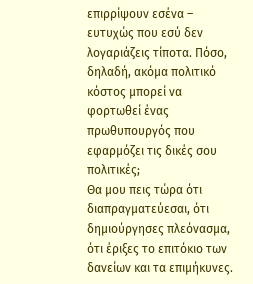επιρρίψουν εσένα – ευτυχώς που εσύ δεν λογαριάζεις τίποτα. Πόσο, δηλαδή, ακόμα πολιτικό κόστος μπορεί να φορτωθεί ένας πρωθυπουργός που εφαρμόζει τις δικές σου πολιτικές;
Θα μου πεις τώρα ότι διαπραγματεύεσαι, ότι δημιούργησες πλεόνασμα, ότι έριξες το επιτόκιο των δανείων και τα επιμήκυνες.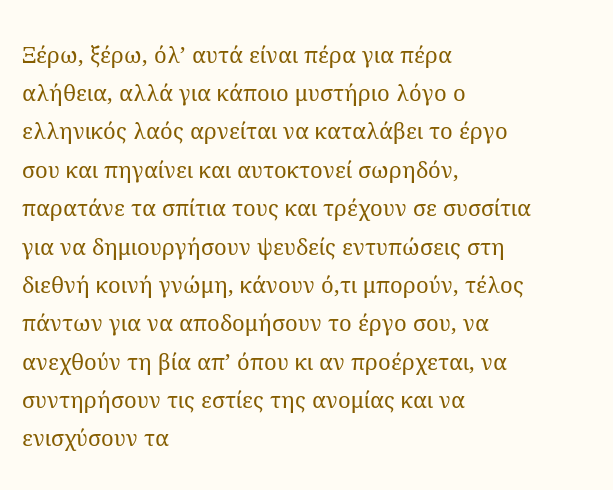Ξέρω, ξέρω, όλ’ αυτά είναι πέρα για πέρα αλήθεια, αλλά για κάποιο μυστήριο λόγο ο ελληνικός λαός αρνείται να καταλάβει το έργο σου και πηγαίνει και αυτοκτονεί σωρηδόν, παρατάνε τα σπίτια τους και τρέχουν σε συσσίτια για να δημιουργήσουν ψευδείς εντυπώσεις στη διεθνή κοινή γνώμη, κάνουν ό,τι μπορούν, τέλος πάντων για να αποδομήσουν το έργο σου, να ανεχθούν τη βία απ’ όπου κι αν προέρχεται, να συντηρήσουν τις εστίες της ανομίας και να ενισχύσουν τα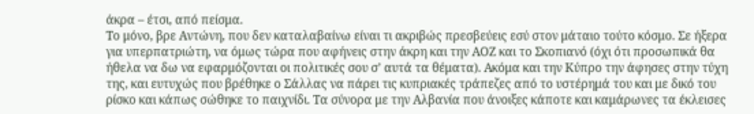άκρα – έτσι, από πείσμα.
Το μόνο, βρε Αντώνη, που δεν καταλαβαίνω είναι τι ακριβώς πρεσβεύεις εσύ στον μάταιο τούτο κόσμο. Σε ήξερα για υπερπατριώτη, να όμως τώρα που αφήνεις στην άκρη και την ΑΟΖ και το Σκοπιανό (όχι ότι προσωπικά θα ήθελα να δω να εφαρμόζονται οι πολιτικές σου σ’ αυτά τα θέματα). Ακόμα και την Κύπρο την άφησες στην τύχη της, και ευτυχώς που βρέθηκε ο Σάλλας να πάρει τις κυπριακές τράπεζες από το υστέρημά του και με δικό του ρίσκο και κάπως σώθηκε το παιχνίδι. Τα σύνορα με την Αλβανία που άνοιξες κάποτε και καμάρωνες τα έκλεισες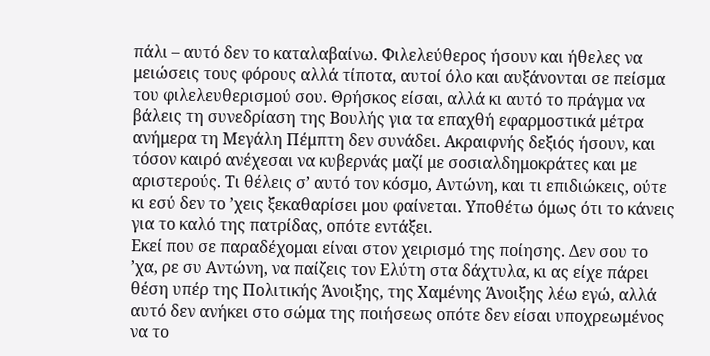πάλι – αυτό δεν το καταλαβαίνω. Φιλελεύθερος ήσουν και ήθελες να μειώσεις τους φόρους αλλά τίποτα, αυτοί όλο και αυξάνονται σε πείσμα του φιλελευθερισμού σου. Θρήσκος είσαι, αλλά κι αυτό το πράγμα να βάλεις τη συνεδρίαση της Βουλής για τα επαχθή εφαρμοστικά μέτρα ανήμερα τη Μεγάλη Πέμπτη δεν συνάδει. Ακραιφνής δεξιός ήσουν, και τόσον καιρό ανέχεσαι να κυβερνάς μαζί με σοσιαλδημοκράτες και με αριστερούς. Τι θέλεις σ’ αυτό τον κόσμο, Αντώνη, και τι επιδιώκεις, ούτε κι εσύ δεν το ’χεις ξεκαθαρίσει μου φαίνεται. Υποθέτω όμως ότι το κάνεις για το καλό της πατρίδας, οπότε εντάξει.
Εκεί που σε παραδέχομαι είναι στον χειρισμό της ποίησης. Δεν σου το ’χα, ρε συ Αντώνη, να παίζεις τον Ελύτη στα δάχτυλα, κι ας είχε πάρει θέση υπέρ της Πολιτικής Άνοιξης, της Χαμένης Άνοιξης λέω εγώ, αλλά αυτό δεν ανήκει στο σώμα της ποιήσεως οπότε δεν είσαι υποχρεωμένος να το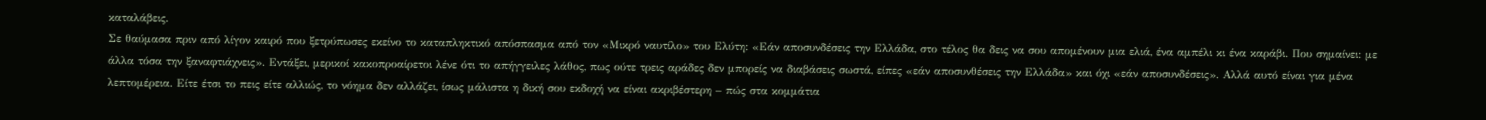καταλάβεις.
Σε θαύμασα πριν από λίγον καιρό που ξετρύπωσες εκείνο το καταπληκτικό απόσπασμα από τον «Μικρό ναυτίλο» του Ελύτη: «Εάν αποσυνδέσεις την Ελλάδα, στο τέλος θα δεις να σου απομένουν μια ελιά, ένα αμπέλι κι ένα καράβι. Που σημαίνει: με άλλα τόσα την ξαναφτιάχνεις». Εντάξει, μερικοί κακοπροαίρετοι λένε ότι το απήγγειλες λάθος, πως ούτε τρεις αράδες δεν μπορείς να διαβάσεις σωστά, είπες «εάν αποσυνθέσεις την Ελλάδα» και όχι «εάν αποσυνδέσεις». Αλλά αυτό είναι για μένα λεπτομέρεια. Είτε έτσι το πεις είτε αλλιώς, το νόημα δεν αλλάζει, ίσως μάλιστα η δική σου εκδοχή να είναι ακριβέστερη – πώς στα κομμάτια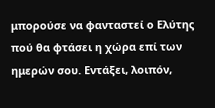μπορούσε να φανταστεί ο Ελύτης πού θα φτάσει η χώρα επί των ημερών σου. Εντάξει, λοιπόν,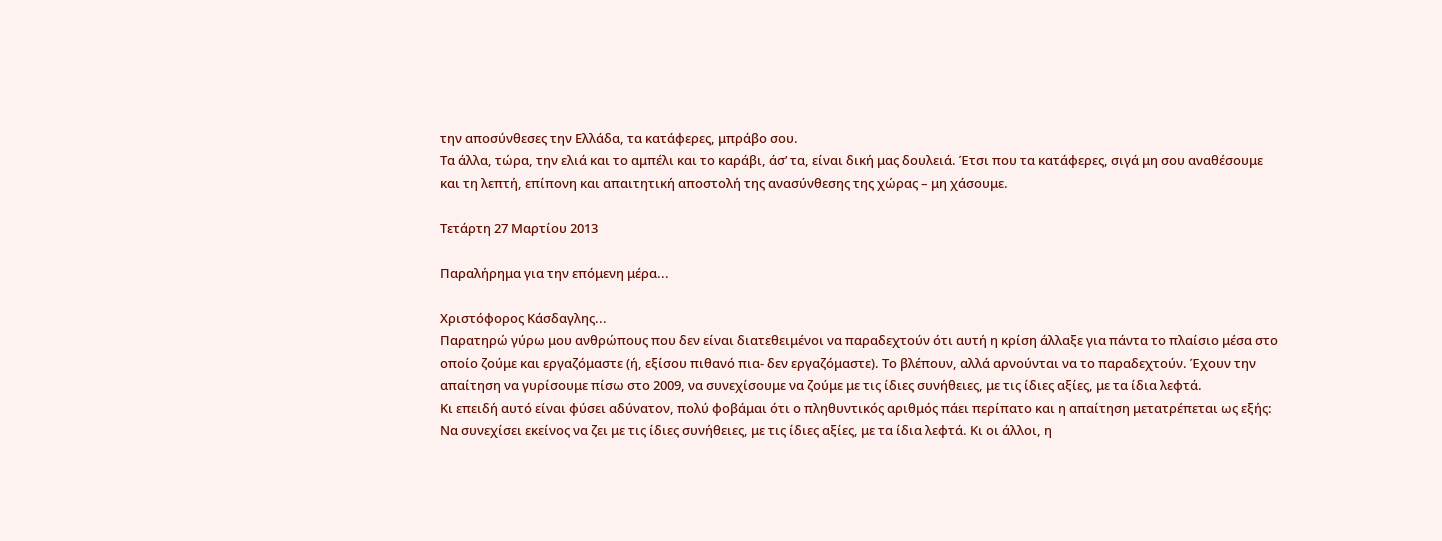την αποσύνθεσες την Ελλάδα, τα κατάφερες, μπράβο σου.
Τα άλλα, τώρα, την ελιά και το αμπέλι και το καράβι, άσ’ τα, είναι δική μας δουλειά. Έτσι που τα κατάφερες, σιγά μη σου αναθέσουμε και τη λεπτή, επίπονη και απαιτητική αποστολή της ανασύνθεσης της χώρας – μη χάσουμε.

Τετάρτη 27 Μαρτίου 2013

Παραλήρημα για την επόμενη μέρα...

Χριστόφορος Κάσδαγλης...
Παρατηρώ γύρω μου ανθρώπους που δεν είναι διατεθειμένοι να παραδεχτούν ότι αυτή η κρίση άλλαξε για πάντα το πλαίσιο μέσα στο οποίο ζούμε και εργαζόμαστε (ή, εξίσου πιθανό πια- δεν εργαζόμαστε). Το βλέπουν, αλλά αρνούνται να το παραδεχτούν. Έχουν την απαίτηση να γυρίσουμε πίσω στο 2009, να συνεχίσουμε να ζούμε με τις ίδιες συνήθειες, με τις ίδιες αξίες, με τα ίδια λεφτά.
Κι επειδή αυτό είναι φύσει αδύνατον, πολύ φοβάμαι ότι ο πληθυντικός αριθμός πάει περίπατο και η απαίτηση μετατρέπεται ως εξής: Να συνεχίσει εκείνος να ζει με τις ίδιες συνήθειες, με τις ίδιες αξίες, με τα ίδια λεφτά. Κι οι άλλοι, η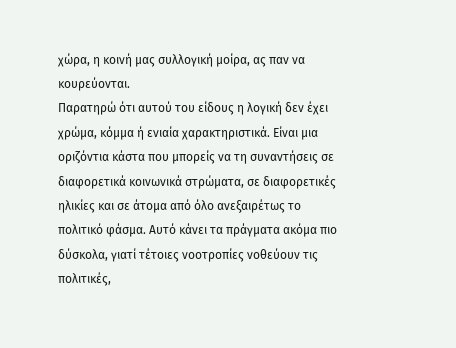χώρα, η κοινή μας συλλογική μοίρα, ας παν να κουρεύονται.
Παρατηρώ ότι αυτού του είδους η λογική δεν έχει χρώμα, κόμμα ή ενιαία χαρακτηριστικά. Είναι μια οριζόντια κάστα που μπορείς να τη συναντήσεις σε διαφορετικά κοινωνικά στρώματα, σε διαφορετικές ηλικίες και σε άτομα από όλο ανεξαιρέτως το πολιτικό φάσμα. Αυτό κάνει τα πράγματα ακόμα πιο δύσκολα, γιατί τέτοιες νοοτροπίες νοθεύουν τις πολιτικές,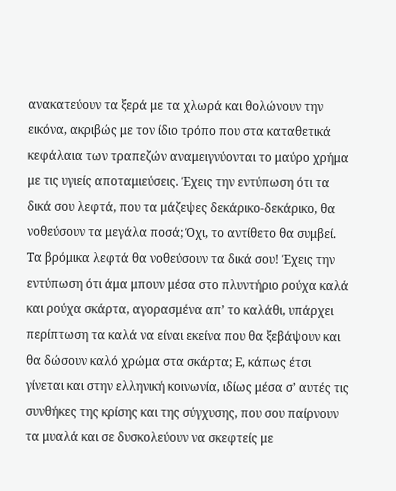ανακατεύουν τα ξερά με τα χλωρά και θολώνουν την εικόνα, ακριβώς με τον ίδιο τρόπο που στα καταθετικά κεφάλαια των τραπεζών αναμειγνύονται το μαύρο χρήμα με τις υγιείς αποταμιεύσεις. Έχεις την εντύπωση ότι τα δικά σου λεφτά, που τα μάζεψες δεκάρικο-δεκάρικο, θα νοθεύσουν τα μεγάλα ποσά; Όχι, το αντίθετο θα συμβεί. Τα βρόμικα λεφτά θα νοθεύσουν τα δικά σου! Έχεις την εντύπωση ότι άμα μπουν μέσα στο πλυντήριο ρούχα καλά και ρούχα σκάρτα, αγορασμένα απ’ το καλάθι, υπάρχει περίπτωση τα καλά να είναι εκείνα που θα ξεβάψουν και θα δώσουν καλό χρώμα στα σκάρτα; Ε, κάπως έτσι γίνεται και στην ελληνική κοινωνία, ιδίως μέσα σ’ αυτές τις συνθήκες της κρίσης και της σύγχυσης, που σου παίρνουν τα μυαλά και σε δυσκολεύουν να σκεφτείς με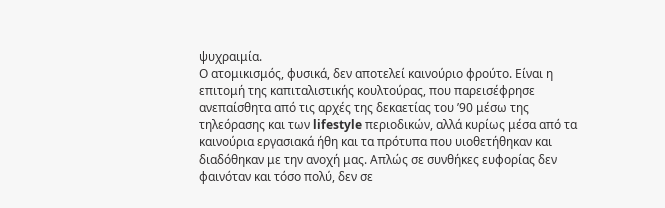ψυχραιμία.
Ο ατομικισμός, φυσικά, δεν αποτελεί καινούριο φρούτο. Είναι η επιτομή της καπιταλιστικής κουλτούρας, που παρεισέφρησε ανεπαίσθητα από τις αρχές της δεκαετίας του ’90 μέσω της τηλεόρασης και των lifestyle περιοδικών, αλλά κυρίως μέσα από τα καινούρια εργασιακά ήθη και τα πρότυπα που υιοθετήθηκαν και διαδόθηκαν με την ανοχή μας. Απλώς σε συνθήκες ευφορίας δεν φαινόταν και τόσο πολύ, δεν σε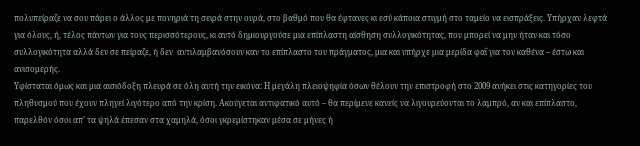πολυπείραζε να σου πάρει ο άλλος με πονηριά τη σειρά στην ουρά, στο βαθμό που θα έφτανες κι εσύ κάποια στιγμή στο ταμείο να εισπράξεις. Υπήρχαν λεφτά για όλους, ή, τέλος πάντων για τους περισσότερους, κι αυτό δημιουργούσε μια επίπλαστη αίσθηση συλλογικότητας, που μπορεί να μην ήταν και τόσο συλλογικότητα αλλά δεν σε πείραζε, ή δεν  αντιλαμβανόσουν καν το επίπλαστο του πράγματος, μια και υπήρχε μια μερίδα φαΐ για τον καθένα – έστω και ανισομερής.
Υφίσταται όμως και μια αισιόδοξη πλευρά σε όλη αυτή την εικόνα: Η μεγάλη πλειοψηφία όσων θέλουν την επιστροφή στο 2009 ανήκει στις κατηγορίες του πληθυσμού που έχουν πληγεί λιγότερο από την κρίση. Ακούγεται αντιφατικό αυτό – θα περίμενε κανείς να λιγουρεύονται το λαμπρό, αν και επίπλαστο, παρελθόν όσοι απ’ τα ψηλά έπεσαν στα χαμηλά, όσοι γκρεμίστηκαν μέσα σε μήνες ή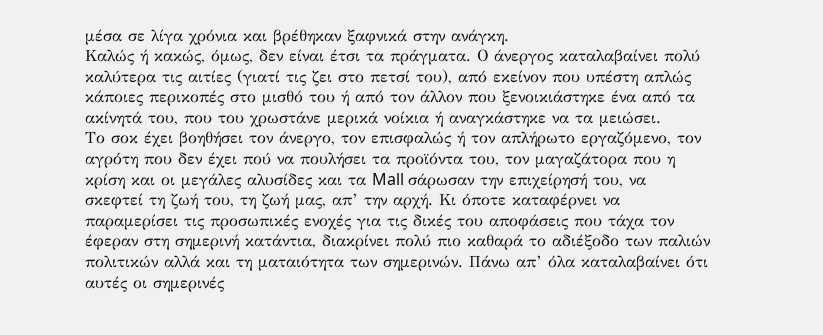μέσα σε λίγα χρόνια και βρέθηκαν ξαφνικά στην ανάγκη.
Καλώς ή κακώς, όμως, δεν είναι έτσι τα πράγματα. Ο άνεργος καταλαβαίνει πολύ καλύτερα τις αιτίες (γιατί τις ζει στο πετσί του), από εκείνον που υπέστη απλώς κάποιες περικοπές στο μισθό του ή από τον άλλον που ξενοικιάστηκε ένα από τα ακίνητά του, που του χρωστάνε μερικά νοίκια ή αναγκάστηκε να τα μειώσει.
Το σοκ έχει βοηθήσει τον άνεργο, τον επισφαλώς ή τον απλήρωτο εργαζόμενο, τον αγρότη που δεν έχει πού να πουλήσει τα προϊόντα του, τον μαγαζάτορα που η κρίση και οι μεγάλες αλυσίδες και τα Mall σάρωσαν την επιχείρησή του, να σκεφτεί τη ζωή του, τη ζωή μας, απ’ την αρχή. Κι όποτε καταφέρνει να παραμερίσει τις προσωπικές ενοχές για τις δικές του αποφάσεις που τάχα τον έφεραν στη σημερινή κατάντια, διακρίνει πολύ πιο καθαρά το αδιέξοδο των παλιών πολιτικών αλλά και τη ματαιότητα των σημερινών. Πάνω απ’ όλα καταλαβαίνει ότι αυτές οι σημερινές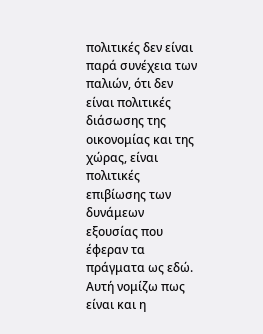πολιτικές δεν είναι παρά συνέχεια των παλιών, ότι δεν είναι πολιτικές διάσωσης της οικονομίας και της χώρας, είναι πολιτικές επιβίωσης των δυνάμεων εξουσίας που έφεραν τα πράγματα ως εδώ.
Αυτή νομίζω πως είναι και η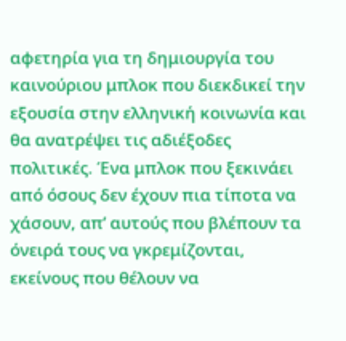αφετηρία για τη δημιουργία του καινούριου μπλοκ που διεκδικεί την εξουσία στην ελληνική κοινωνία και θα ανατρέψει τις αδιέξοδες πολιτικές. Ένα μπλοκ που ξεκινάει από όσους δεν έχουν πια τίποτα να χάσουν, απ’ αυτούς που βλέπουν τα όνειρά τους να γκρεμίζονται, εκείνους που θέλουν να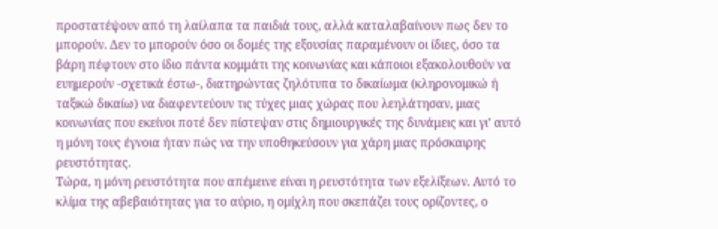προστατέψουν από τη λαίλαπα τα παιδιά τους, αλλά καταλαβαίνουν πως δεν το μπορούν. Δεν το μπορούν όσο οι δομές της εξουσίας παραμένουν οι ίδιες, όσο τα βάρη πέφτουν στο ίδιο πάντα κομμάτι της κοινωνίας και κάποιοι εξακολουθούν να ευημερούν -σχετικά έστω-, διατηρώντας ζηλότυπα το δικαίωμα (κληρονομικώ ή ταξικώ δικαίω) να διαφεντεύουν τις τύχες μιας χώρας που λεηλάτησαν, μιας κοινωνίας που εκείνοι ποτέ δεν πίστεψαν στις δημιουργικές της δυνάμεις και γι’ αυτό η μόνη τους έγνοια ήταν πώς να την υποθηκεύσουν για χάρη μιας πρόσκαιρης ρευστότητας.
Τώρα, η μόνη ρευστότητα που απέμεινε είναι η ρευστότητα των εξελίξεων. Αυτό το κλίμα της αβεβαιότητας για το αύριο, η ομίχλη που σκεπάζει τους ορίζοντες, ο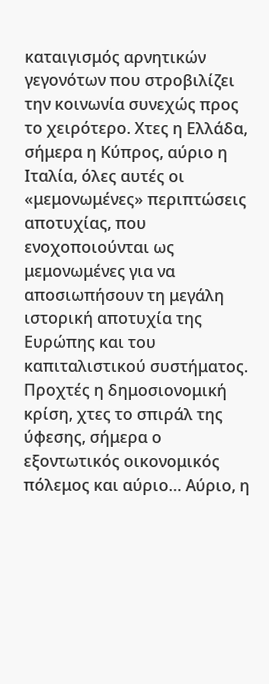καταιγισμός αρνητικών γεγονότων που στροβιλίζει την κοινωνία συνεχώς προς το χειρότερο. Χτες η Ελλάδα, σήμερα η Κύπρος, αύριο η Ιταλία, όλες αυτές οι «μεμονωμένες» περιπτώσεις αποτυχίας, που ενοχοποιούνται ως μεμονωμένες για να αποσιωπήσουν τη μεγάλη ιστορική αποτυχία της Ευρώπης και του καπιταλιστικού συστήματος. Προχτές η δημοσιονομική κρίση, χτες το σπιράλ της ύφεσης, σήμερα ο εξοντωτικός οικονομικός πόλεμος και αύριο… Αύριο, η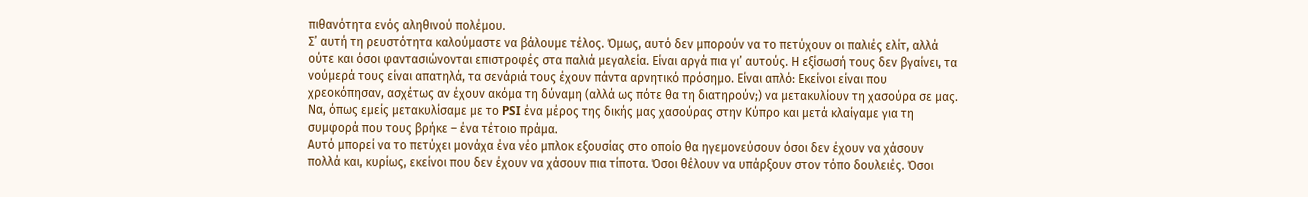πιθανότητα ενός αληθινού πολέμου.
Σ’ αυτή τη ρευστότητα καλούμαστε να βάλουμε τέλος. Όμως, αυτό δεν μπορούν να το πετύχουν οι παλιές ελίτ, αλλά ούτε και όσοι φαντασιώνονται επιστροφές στα παλιά μεγαλεία. Είναι αργά πια γι’ αυτούς. Η εξίσωσή τους δεν βγαίνει, τα νούμερά τους είναι απατηλά, τα σενάριά τους έχουν πάντα αρνητικό πρόσημο. Είναι απλό: Εκείνοι είναι που χρεοκόπησαν, ασχέτως αν έχουν ακόμα τη δύναμη (αλλά ως πότε θα τη διατηρούν;) να μετακυλίουν τη χασούρα σε μας. Να, όπως εμείς μετακυλίσαμε με το PSI ένα μέρος της δικής μας χασούρας στην Κύπρο και μετά κλαίγαμε για τη συμφορά που τους βρήκε – ένα τέτοιο πράμα.
Αυτό μπορεί να το πετύχει μονάχα ένα νέο μπλοκ εξουσίας στο οποίο θα ηγεμονεύσουν όσοι δεν έχουν να χάσουν πολλά και, κυρίως, εκείνοι που δεν έχουν να χάσουν πια τίποτα. Όσοι θέλουν να υπάρξουν στον τόπο δουλειές. Όσοι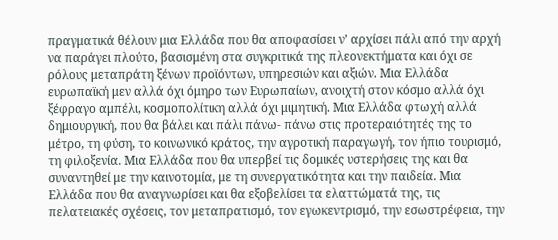πραγματικά θέλουν μια Ελλάδα που θα αποφασίσει ν’ αρχίσει πάλι από την αρχή να παράγει πλούτο, βασισμένη στα συγκριτικά της πλεονεκτήματα και όχι σε ρόλους μεταπράτη ξένων προϊόντων, υπηρεσιών και αξιών. Μια Ελλάδα ευρωπαϊκή μεν αλλά όχι όμηρο των Ευρωπαίων, ανοιχτή στον κόσμο αλλά όχι ξέφραγο αμπέλι, κοσμοπολίτικη αλλά όχι μιμητική. Μια Ελλάδα φτωχή αλλά δημιουργική, που θα βάλει και πάλι πάνω- πάνω στις προτεραιότητές της το μέτρο, τη φύση, το κοινωνικό κράτος, την αγροτική παραγωγή, τον ήπιο τουρισμό, τη φιλοξενία. Μια Ελλάδα που θα υπερβεί τις δομικές υστερήσεις της και θα συναντηθεί με την καινοτομία, με τη συνεργατικότητα και την παιδεία. Μια Ελλάδα που θα αναγνωρίσει και θα εξοβελίσει τα ελαττώματά της, τις πελατειακές σχέσεις, τον μεταπρατισμό, τον εγωκεντρισμό, την εσωστρέφεια, την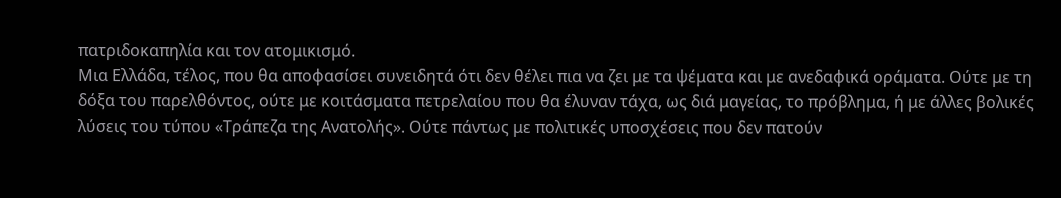πατριδοκαπηλία και τον ατομικισμό.
Μια Ελλάδα, τέλος, που θα αποφασίσει συνειδητά ότι δεν θέλει πια να ζει με τα ψέματα και με ανεδαφικά οράματα. Ούτε με τη δόξα του παρελθόντος, ούτε με κοιτάσματα πετρελαίου που θα έλυναν τάχα, ως διά μαγείας, το πρόβλημα, ή με άλλες βολικές λύσεις του τύπου «Τράπεζα της Ανατολής». Ούτε πάντως με πολιτικές υποσχέσεις που δεν πατούν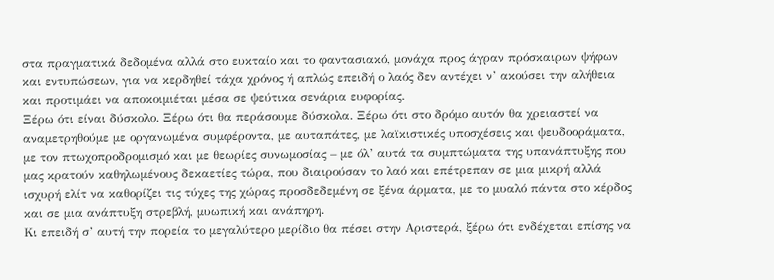στα πραγματικά δεδομένα αλλά στο ευκταίο και το φαντασιακό, μονάχα προς άγραν πρόσκαιρων ψήφων και εντυπώσεων, για να κερδηθεί τάχα χρόνος ή απλώς επειδή ο λαός δεν αντέχει ν’ ακούσει την αλήθεια και προτιμάει να αποκοιμιέται μέσα σε ψεύτικα σενάρια ευφορίας.
Ξέρω ότι είναι δύσκολο. Ξέρω ότι θα περάσουμε δύσκολα. Ξέρω ότι στο δρόμο αυτόν θα χρειαστεί να αναμετρηθούμε με οργανωμένα συμφέροντα, με αυταπάτες, με λαϊκιστικές υποσχέσεις και ψευδοοράματα, με τον πτωχοπροδρομισμό και με θεωρίες συνωμοσίας – με όλ’ αυτά τα συμπτώματα της υπανάπτυξης που μας κρατούν καθηλωμένους δεκαετίες τώρα, που διαιρούσαν το λαό και επέτρεπαν σε μια μικρή αλλά ισχυρή ελίτ να καθορίζει τις τύχες της χώρας προσδεδεμένη σε ξένα άρματα, με το μυαλό πάντα στο κέρδος και σε μια ανάπτυξη στρεβλή, μυωπική και ανάπηρη.
Κι επειδή σ’ αυτή την πορεία το μεγαλύτερο μερίδιο θα πέσει στην Αριστερά, ξέρω ότι ενδέχεται επίσης να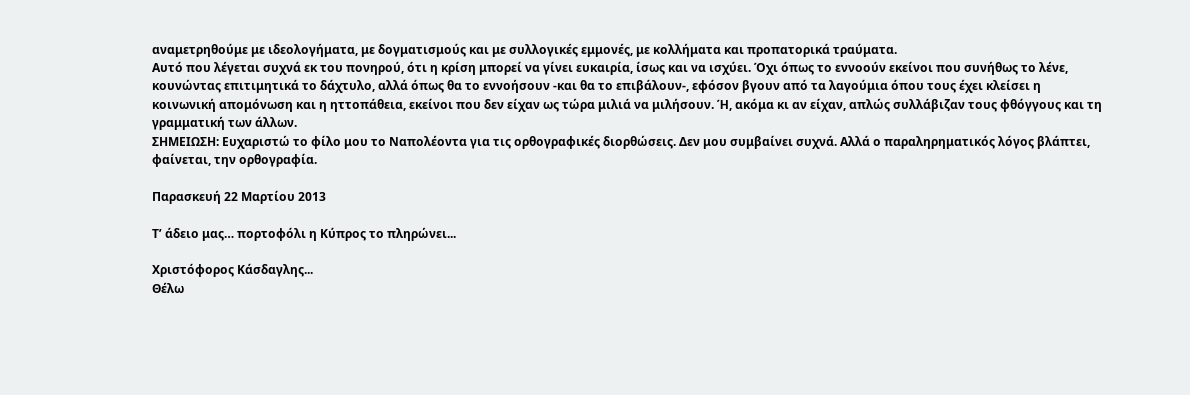αναμετρηθούμε με ιδεολογήματα, με δογματισμούς και με συλλογικές εμμονές, με κολλήματα και προπατορικά τραύματα.
Αυτό που λέγεται συχνά εκ του πονηρού, ότι η κρίση μπορεί να γίνει ευκαιρία, ίσως και να ισχύει. Όχι όπως το εννοούν εκείνοι που συνήθως το λένε, κουνώντας επιτιμητικά το δάχτυλο, αλλά όπως θα το εννοήσουν -και θα το επιβάλουν-, εφόσον βγουν από τα λαγούμια όπου τους έχει κλείσει η κοινωνική απομόνωση και η ηττοπάθεια, εκείνοι που δεν είχαν ως τώρα μιλιά να μιλήσουν. Ή, ακόμα κι αν είχαν, απλώς συλλάβιζαν τους φθόγγους και τη γραμματική των άλλων.
ΣΗΜΕΙΩΣΗ: Ευχαριστώ το φίλο μου το Ναπολέοντα για τις ορθογραφικές διορθώσεις. Δεν μου συμβαίνει συχνά. Αλλά ο παραληρηματικός λόγος βλάπτει, φαίνεται, την ορθογραφία.

Παρασκευή 22 Μαρτίου 2013

Τ’ άδειο μας… πορτοφόλι η Κύπρος το πληρώνει...

Χριστόφορος Κάσδαγλης...
Θέλω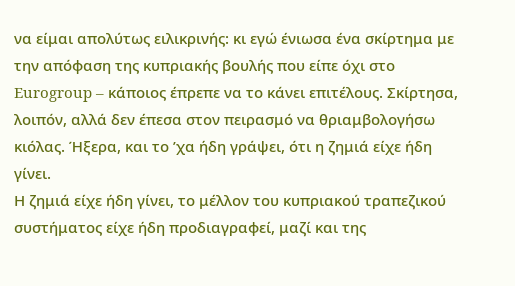να είμαι απολύτως ειλικρινής: κι εγώ ένιωσα ένα σκίρτημα με την απόφαση της κυπριακής βουλής που είπε όχι στο Eurogroup – κάποιος έπρεπε να το κάνει επιτέλους. Σκίρτησα, λοιπόν, αλλά δεν έπεσα στον πειρασμό να θριαμβολογήσω κιόλας. Ήξερα, και το ’χα ήδη γράψει, ότι η ζημιά είχε ήδη γίνει.
Η ζημιά είχε ήδη γίνει, το μέλλον του κυπριακού τραπεζικού συστήματος είχε ήδη προδιαγραφεί, μαζί και της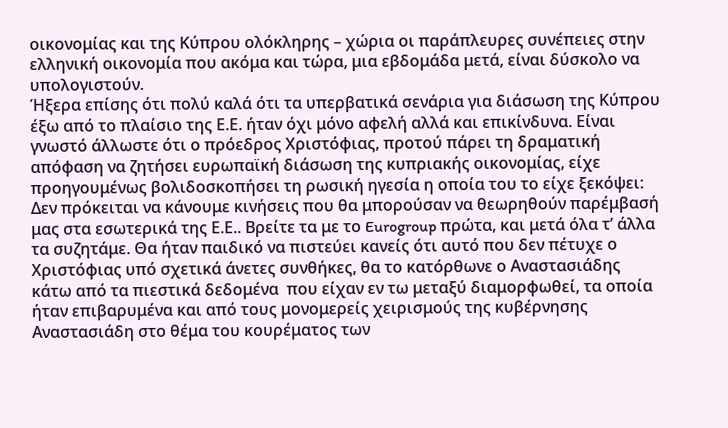οικονομίας και της Κύπρου ολόκληρης – χώρια οι παράπλευρες συνέπειες στην ελληνική οικονομία που ακόμα και τώρα, μια εβδομάδα μετά, είναι δύσκολο να υπολογιστούν.
Ήξερα επίσης ότι πολύ καλά ότι τα υπερβατικά σενάρια για διάσωση της Κύπρου έξω από το πλαίσιο της Ε.Ε. ήταν όχι μόνο αφελή αλλά και επικίνδυνα. Είναι γνωστό άλλωστε ότι ο πρόεδρος Χριστόφιας, προτού πάρει τη δραματική απόφαση να ζητήσει ευρωπαϊκή διάσωση της κυπριακής οικονομίας, είχε προηγουμένως βολιδοσκοπήσει τη ρωσική ηγεσία η οποία του το είχε ξεκόψει: Δεν πρόκειται να κάνουμε κινήσεις που θα μπορούσαν να θεωρηθούν παρέμβασή μας στα εσωτερικά της Ε.Ε.. Βρείτε τα με το Eurogroup πρώτα, και μετά όλα τ’ άλλα τα συζητάμε. Θα ήταν παιδικό να πιστεύει κανείς ότι αυτό που δεν πέτυχε ο Χριστόφιας υπό σχετικά άνετες συνθήκες, θα το κατόρθωνε ο Αναστασιάδης κάτω από τα πιεστικά δεδομένα  που είχαν εν τω μεταξύ διαμορφωθεί, τα οποία ήταν επιβαρυμένα και από τους μονομερείς χειρισμούς της κυβέρνησης Αναστασιάδη στο θέμα του κουρέματος των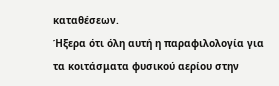καταθέσεων.
Ήξερα ότι όλη αυτή η παραφιλολογία για τα κοιτάσματα φυσικού αερίου στην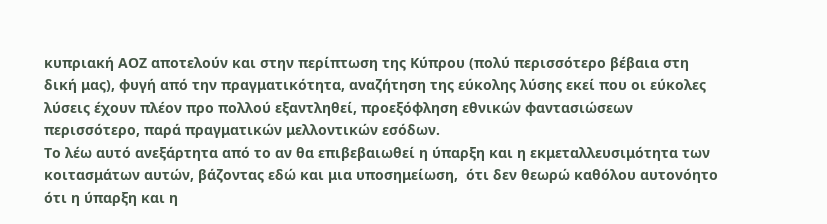κυπριακή ΑΟΖ αποτελούν και στην περίπτωση της Κύπρου (πολύ περισσότερο βέβαια στη δική μας), φυγή από την πραγματικότητα, αναζήτηση της εύκολης λύσης εκεί που οι εύκολες λύσεις έχουν πλέον προ πολλού εξαντληθεί, προεξόφληση εθνικών φαντασιώσεων περισσότερο, παρά πραγματικών μελλοντικών εσόδων.
Το λέω αυτό ανεξάρτητα από το αν θα επιβεβαιωθεί η ύπαρξη και η εκμεταλλευσιμότητα των κοιτασμάτων αυτών, βάζοντας εδώ και μια υποσημείωση,  ότι δεν θεωρώ καθόλου αυτονόητο ότι η ύπαρξη και η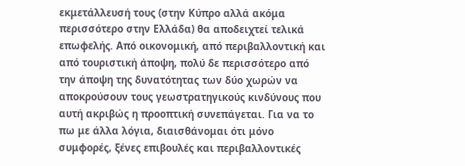εκμετάλλευσή τους (στην Κύπρο αλλά ακόμα περισσότερο στην Ελλάδα) θα αποδειχτεί τελικά επωφελής. Από οικονομική, από περιβαλλοντική και από τουριστική άποψη, πολύ δε περισσότερο από την άποψη της δυνατότητας των δύο χωρών να αποκρούσουν τους γεωστρατηγικούς κινδύνους που αυτή ακριβώς η προοπτική συνεπάγεται. Για να το πω με άλλα λόγια, διαισθάνομαι ότι μόνο συμφορές, ξένες επιβουλές και περιβαλλοντικές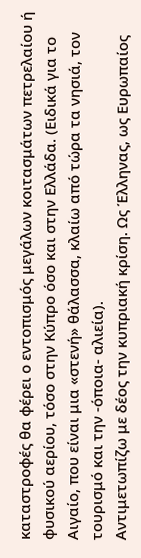καταστροφές θα φέρει ο εντοπισμός μεγάλων κοιτασμάτων πετρελαίου ή φυσικού αερίου, τόσο στην Κύπρο όσο και στην Ελλάδα. (Ειδικά για το Αιγαίο, που είναι μια «στενή» θάλασσα, κλαίω από τώρα τα νησιά, τον τουρισμό και την -όποια- αλιεία).
Αντιμετωπίζω με δέος την κυπριακή κρίση. Ως Έλληνας, ως Ευρωπαίος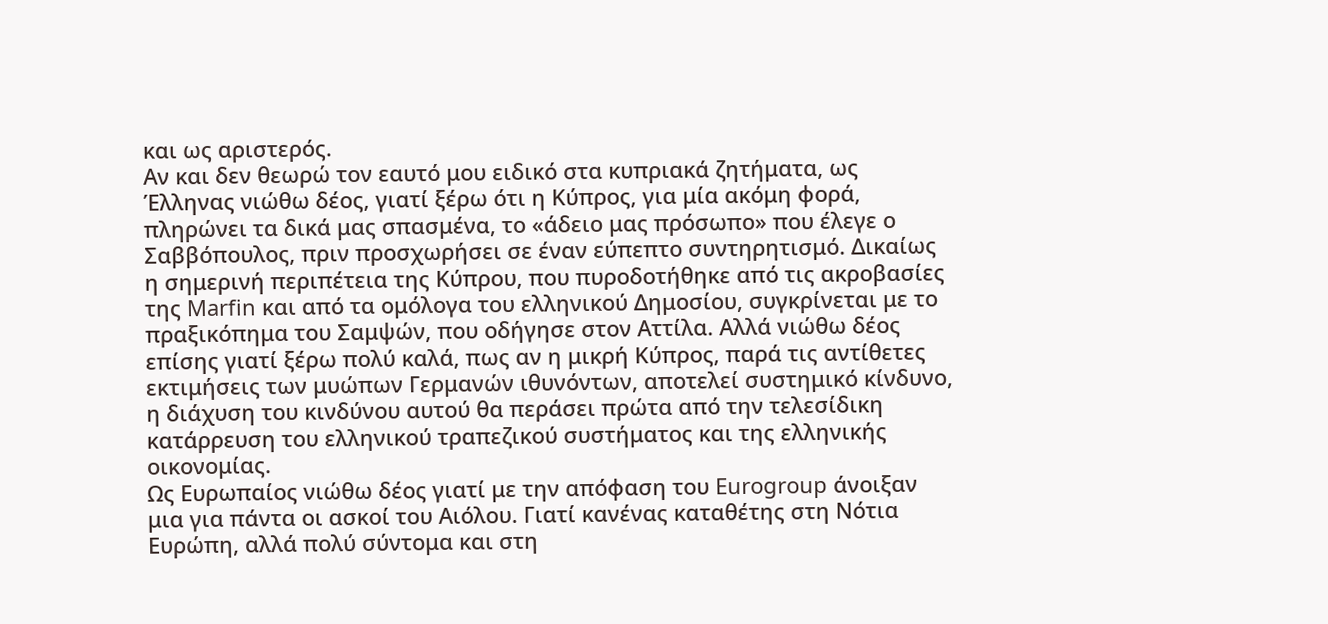και ως αριστερός.
Αν και δεν θεωρώ τον εαυτό μου ειδικό στα κυπριακά ζητήματα, ως Έλληνας νιώθω δέος, γιατί ξέρω ότι η Κύπρος, για μία ακόμη φορά, πληρώνει τα δικά μας σπασμένα, το «άδειο μας πρόσωπο» που έλεγε ο Σαββόπουλος, πριν προσχωρήσει σε έναν εύπεπτο συντηρητισμό. Δικαίως η σημερινή περιπέτεια της Κύπρου, που πυροδοτήθηκε από τις ακροβασίες της Marfin και από τα ομόλογα του ελληνικού Δημοσίου, συγκρίνεται με το πραξικόπημα του Σαμψών, που οδήγησε στον Αττίλα. Αλλά νιώθω δέος επίσης γιατί ξέρω πολύ καλά, πως αν η μικρή Κύπρος, παρά τις αντίθετες εκτιμήσεις των μυώπων Γερμανών ιθυνόντων, αποτελεί συστημικό κίνδυνο, η διάχυση του κινδύνου αυτού θα περάσει πρώτα από την τελεσίδικη κατάρρευση του ελληνικού τραπεζικού συστήματος και της ελληνικής οικονομίας.
Ως Ευρωπαίος νιώθω δέος γιατί με την απόφαση του Eurogroup άνοιξαν μια για πάντα οι ασκοί του Αιόλου. Γιατί κανένας καταθέτης στη Νότια Ευρώπη, αλλά πολύ σύντομα και στη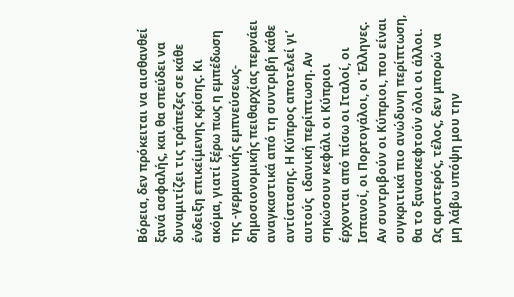Βόρεια, δεν πρόκειται να αισθανθεί ξανά ασφαλής, και θα σπεύδει να δυναμιτίζει τις τράπεζες σε κάθε ένδειξη επικείμενης κρίσης. Κι ακόμα, γιατί ξέρω πως η εμπέδωση της -γερμανικής εμπνεύσεως- δημοσιονομικής πειθαρχίας περνάει αναγκαστικά από τη συντριβή κάθε αντίστασης. Η Κύπρος αποτελεί γι’ αυτούς  ιδανική περίπτωση. Αν σηκώσουν κεφάλι οι Κύπριοι έρχονται από πίσω οι Ιταλοί, οι Ισπανοί, οι Πορτογάλοι, οι Έλληνες. Αν συντριβούν οι Κύπριοι, που είναι συγκριτικά πιο ανώδυνη περίπτωση, θα το ξανασκεφτούν όλοι οι άλλοι.
Ως αριστερός, τέλος, δεν μπορώ να μη λάβω υπόψη μου την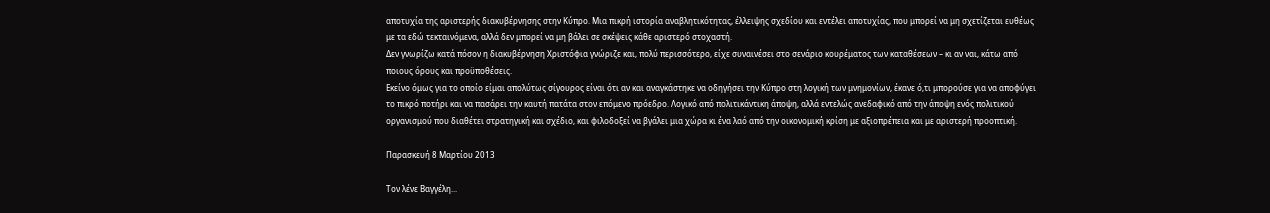αποτυχία της αριστερής διακυβέρνησης στην Κύπρο. Μια πικρή ιστορία αναβλητικότητας, έλλειψης σχεδίου και εντέλει αποτυχίας, που μπορεί να μη σχετίζεται ευθέως με τα εδώ τεκταινόμενα, αλλά δεν μπορεί να μη βάλει σε σκέψεις κάθε αριστερό στοχαστή.
Δεν γνωρίζω κατά πόσον η διακυβέρνηση Χριστόφια γνώριζε και, πολύ περισσότερο, είχε συναινέσει στο σενάριο κουρέματος των καταθέσεων – κι αν ναι, κάτω από ποιους όρους και προϋποθέσεις.
Εκείνο όμως για το οποίο είμαι απολύτως σίγουρος είναι ότι αν και αναγκάστηκε να οδηγήσει την Κύπρο στη λογική των μνημονίων, έκανε ό,τι μπορούσε για να αποφύγει το πικρό ποτήρι και να πασάρει την καυτή πατάτα στον επόμενο πρόεδρο. Λογικό από πολιτικάντικη άποψη, αλλά εντελώς ανεδαφικό από την άποψη ενός πολιτικού οργανισμού που διαθέτει στρατηγική και σχέδιο, και φιλοδοξεί να βγάλει μια χώρα κι ένα λαό από την οικονομική κρίση με αξιοπρέπεια και με αριστερή προοπτική.

Παρασκευή 8 Μαρτίου 2013

Τον λένε Βαγγέλη...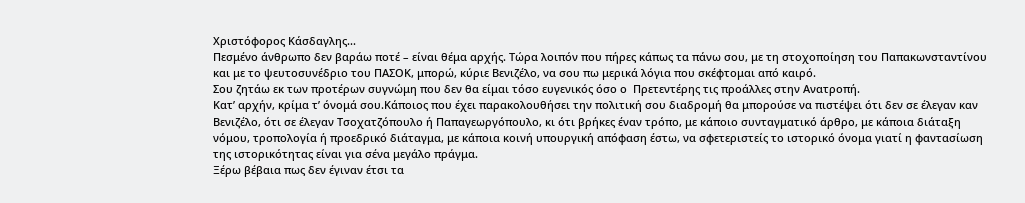Χριστόφορος Κάσδαγλης...
Πεσμένο άνθρωπο δεν βαράω ποτέ – είναι θέμα αρχής. Τώρα λοιπόν που πήρες κάπως τα πάνω σου, με τη στοχοποίηση του Παπακωνσταντίνου και με το ψευτοσυνέδριο του ΠΑΣΟΚ, μπορώ, κύριε Βενιζέλο, να σου πω μερικά λόγια που σκέφτομαι από καιρό.
Σου ζητάω εκ των προτέρων συγνώμη που δεν θα είμαι τόσο ευγενικός όσο ο  Πρετεντέρης τις προάλλες στην Ανατροπή.
Κατ’ αρχήν, κρίμα τ’ όνομά σου.Κάποιος που έχει παρακολουθήσει την πολιτική σου διαδρομή θα μπορούσε να πιστέψει ότι δεν σε έλεγαν καν Βενιζέλο, ότι σε έλεγαν Τσοχατζόπουλο ή Παπαγεωργόπουλο, κι ότι βρήκες έναν τρόπο, με κάποιο συνταγματικό άρθρο, με κάποια διάταξη νόμου, τροπολογία ή προεδρικό διάταγμα, με κάποια κοινή υπουργική απόφαση έστω, να σφετεριστείς το ιστορικό όνομα γιατί η φαντασίωση της ιστορικότητας είναι για σένα μεγάλο πράγμα.
Ξέρω βέβαια πως δεν έγιναν έτσι τα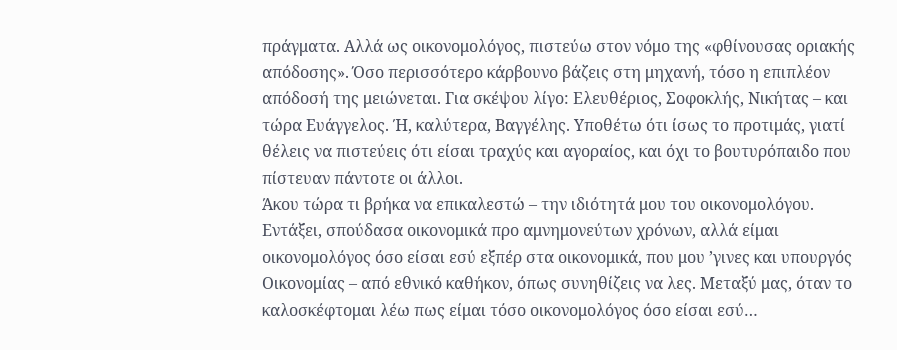πράγματα. Αλλά ως οικονομολόγος, πιστεύω στον νόμο της «φθίνουσας οριακής απόδοσης». Όσο περισσότερο κάρβουνο βάζεις στη μηχανή, τόσο η επιπλέον απόδοσή της μειώνεται. Για σκέψου λίγο: Ελευθέριος, Σοφοκλής, Νικήτας – και τώρα Ευάγγελος. Ή, καλύτερα, Βαγγέλης. Υποθέτω ότι ίσως το προτιμάς, γιατί θέλεις να πιστεύεις ότι είσαι τραχύς και αγοραίος, και όχι το βουτυρόπαιδο που πίστευαν πάντοτε οι άλλοι.
Άκου τώρα τι βρήκα να επικαλεστώ – την ιδιότητά μου του οικονομολόγου. Εντάξει, σπούδασα οικονομικά προ αμνημονεύτων χρόνων, αλλά είμαι οικονομολόγος όσο είσαι εσύ εξπέρ στα οικονομικά, που μου ’γινες και υπουργός Οικονομίας – από εθνικό καθήκον, όπως συνηθίζεις να λες. Μεταξύ μας, όταν το καλοσκέφτομαι λέω πως είμαι τόσο οικονομολόγος όσο είσαι εσύ…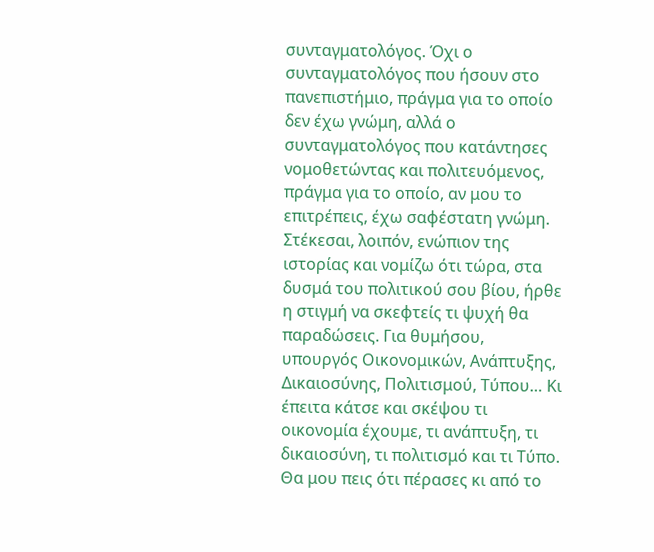συνταγματολόγος. Όχι ο συνταγματολόγος που ήσουν στο πανεπιστήμιο, πράγμα για το οποίο δεν έχω γνώμη, αλλά ο συνταγματολόγος που κατάντησες νομοθετώντας και πολιτευόμενος, πράγμα για το οποίο, αν μου το επιτρέπεις, έχω σαφέστατη γνώμη.
Στέκεσαι, λοιπόν, ενώπιον της ιστορίας και νομίζω ότι τώρα, στα δυσμά του πολιτικού σου βίου, ήρθε η στιγμή να σκεφτείς τι ψυχή θα παραδώσεις. Για θυμήσου, υπουργός Οικονομικών, Ανάπτυξης, Δικαιοσύνης, Πολιτισμού, Τύπου… Κι έπειτα κάτσε και σκέψου τι οικονομία έχουμε, τι ανάπτυξη, τι δικαιοσύνη, τι πολιτισμό και τι Τύπο. Θα μου πεις ότι πέρασες κι από το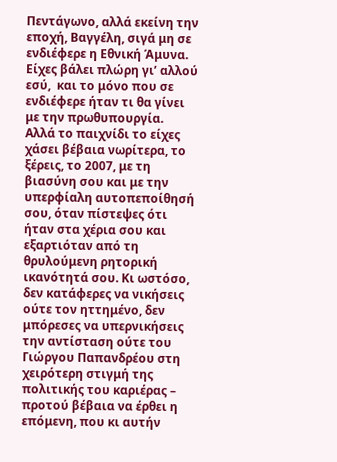Πεντάγωνο, αλλά εκείνη την εποχή, Βαγγέλη, σιγά μη σε ενδιέφερε η Εθνική Άμυνα. Είχες βάλει πλώρη γι’ αλλού εσύ,  και το μόνο που σε ενδιέφερε ήταν τι θα γίνει με την πρωθυπουργία.
Αλλά το παιχνίδι το είχες χάσει βέβαια νωρίτερα, το ξέρεις, το 2007, με τη βιασύνη σου και με την υπερφίαλη αυτοπεποίθησή σου, όταν πίστεψες ότι ήταν στα χέρια σου και εξαρτιόταν από τη θρυλούμενη ρητορική ικανότητά σου. Κι ωστόσο, δεν κατάφερες να νικήσεις ούτε τον ηττημένο, δεν μπόρεσες να υπερνικήσεις την αντίσταση ούτε του Γιώργου Παπανδρέου στη χειρότερη στιγμή της πολιτικής του καριέρας – προτού βέβαια να έρθει η επόμενη, που κι αυτήν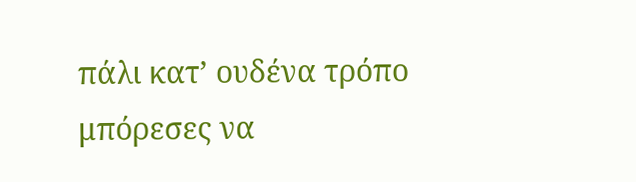πάλι κατ’ ουδένα τρόπο μπόρεσες να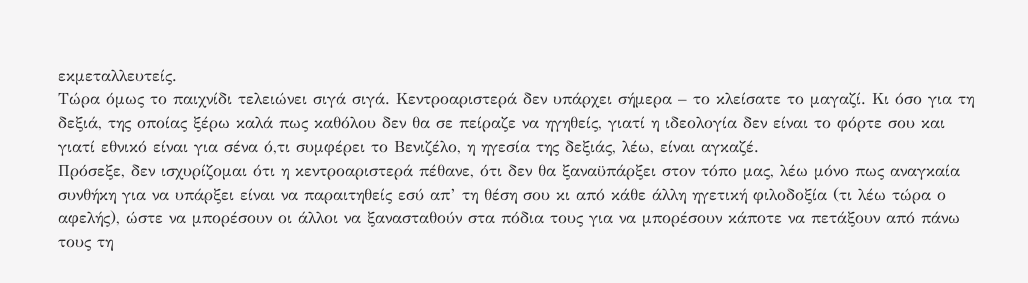εκμεταλλευτείς.
Τώρα όμως το παιχνίδι τελειώνει σιγά σιγά. Κεντροαριστερά δεν υπάρχει σήμερα – το κλείσατε το μαγαζί. Κι όσο για τη δεξιά, της οποίας ξέρω καλά πως καθόλου δεν θα σε πείραζε να ηγηθείς, γιατί η ιδεολογία δεν είναι το φόρτε σου και γιατί εθνικό είναι για σένα ό,τι συμφέρει το Βενιζέλο, η ηγεσία της δεξιάς, λέω, είναι αγκαζέ.
Πρόσεξε, δεν ισχυρίζομαι ότι η κεντροαριστερά πέθανε, ότι δεν θα ξαναϋπάρξει στον τόπο μας, λέω μόνο πως αναγκαία συνθήκη για να υπάρξει είναι να παραιτηθείς εσύ απ’ τη θέση σου κι από κάθε άλλη ηγετική φιλοδοξία (τι λέω τώρα ο αφελής), ώστε να μπορέσουν οι άλλοι να ξανασταθούν στα πόδια τους για να μπορέσουν κάποτε να πετάξουν από πάνω τους τη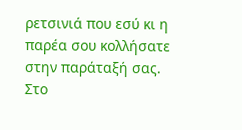ρετσινιά που εσύ κι η παρέα σου κολλήσατε στην παράταξή σας.
Στο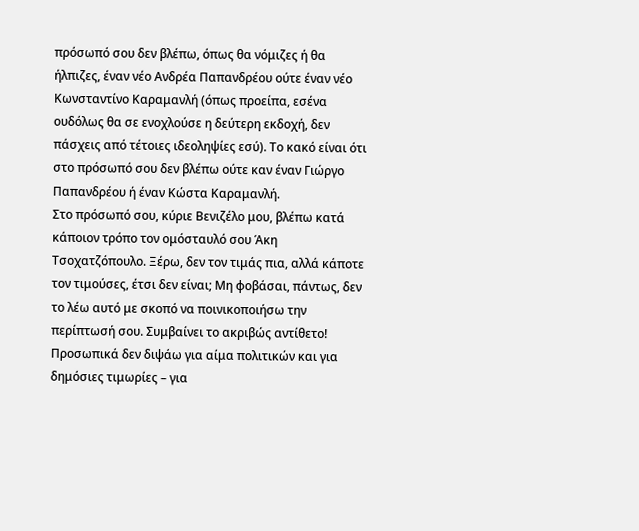πρόσωπό σου δεν βλέπω, όπως θα νόμιζες ή θα ήλπιζες, έναν νέο Ανδρέα Παπανδρέου ούτε έναν νέο Κωνσταντίνο Καραμανλή (όπως προείπα, εσένα ουδόλως θα σε ενοχλούσε η δεύτερη εκδοχή, δεν πάσχεις από τέτοιες ιδεοληψίες εσύ). Το κακό είναι ότι στο πρόσωπό σου δεν βλέπω ούτε καν έναν Γιώργο Παπανδρέου ή έναν Κώστα Καραμανλή.
Στο πρόσωπό σου, κύριε Βενιζέλο μου, βλέπω κατά κάποιον τρόπο τον ομόσταυλό σου Άκη Τσοχατζόπουλο. Ξέρω, δεν τον τιμάς πια, αλλά κάποτε τον τιμούσες, έτσι δεν είναι; Μη φοβάσαι, πάντως, δεν το λέω αυτό με σκοπό να ποινικοποιήσω την περίπτωσή σου. Συμβαίνει το ακριβώς αντίθετο! Προσωπικά δεν διψάω για αίμα πολιτικών και για δημόσιες τιμωρίες – για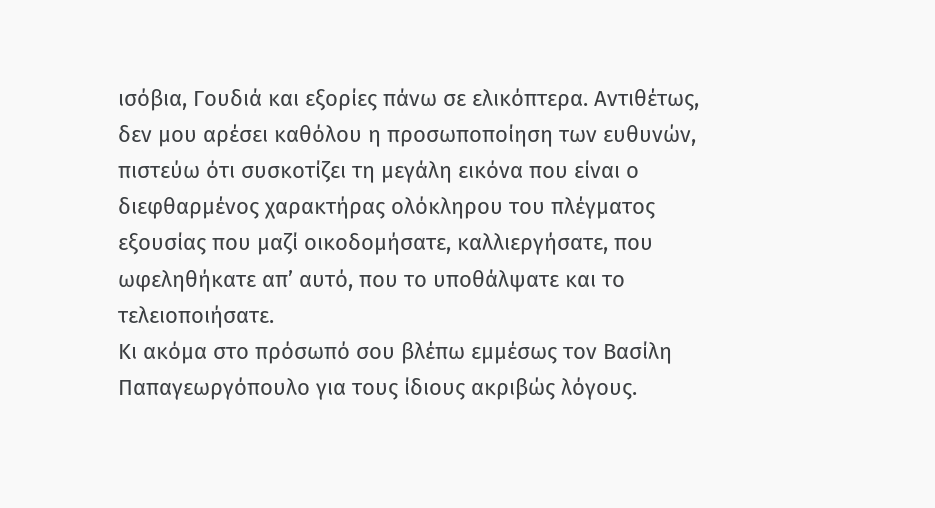ισόβια, Γουδιά και εξορίες πάνω σε ελικόπτερα. Αντιθέτως, δεν μου αρέσει καθόλου η προσωποποίηση των ευθυνών, πιστεύω ότι συσκοτίζει τη μεγάλη εικόνα που είναι ο διεφθαρμένος χαρακτήρας ολόκληρου του πλέγματος εξουσίας που μαζί οικοδομήσατε, καλλιεργήσατε, που ωφεληθήκατε απ’ αυτό, που το υποθάλψατε και το τελειοποιήσατε.
Κι ακόμα στο πρόσωπό σου βλέπω εμμέσως τον Βασίλη Παπαγεωργόπουλο για τους ίδιους ακριβώς λόγους.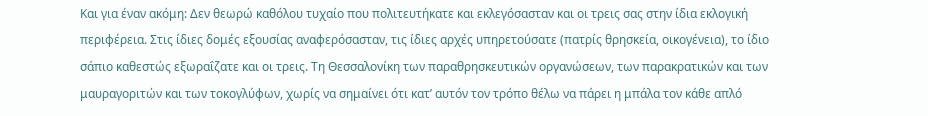Και για έναν ακόμη: Δεν θεωρώ καθόλου τυχαίο που πολιτευτήκατε και εκλεγόσασταν και οι τρεις σας στην ίδια εκλογική περιφέρεια. Στις ίδιες δομές εξουσίας αναφερόσασταν, τις ίδιες αρχές υπηρετούσατε (πατρίς θρησκεία, οικογένεια), το ίδιο σάπιο καθεστώς εξωραΐζατε και οι τρεις. Τη Θεσσαλονίκη των παραθρησκευτικών οργανώσεων, των παρακρατικών και των μαυραγοριτών και των τοκογλύφων, χωρίς να σημαίνει ότι κατ’ αυτόν τον τρόπο θέλω να πάρει η μπάλα τον κάθε απλό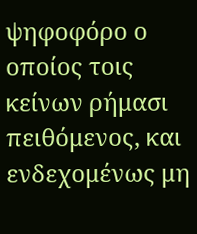ψηφοφόρο ο οποίος τοις κείνων ρήμασι πειθόμενος, και ενδεχομένως μη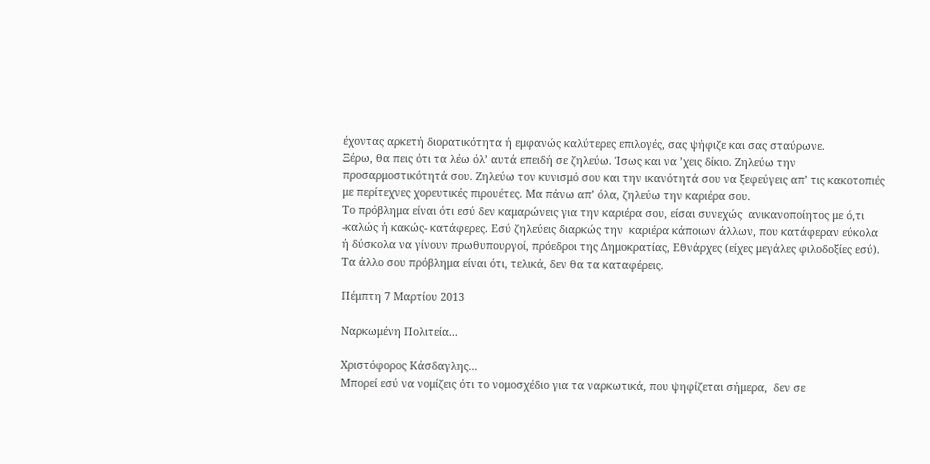έχοντας αρκετή διορατικότητα ή εμφανώς καλύτερες επιλογές, σας ψήφιζε και σας σταύρωνε.
Ξέρω, θα πεις ότι τα λέω όλ’ αυτά επειδή σε ζηλεύω. Ίσως και να ’χεις δίκιο. Ζηλεύω την προσαρμοστικότητά σου. Ζηλεύω τον κυνισμό σου και την ικανότητά σου να ξεφεύγεις απ’ τις κακοτοπιές με περίτεχνες χορευτικές πιρουέτες. Μα πάνω απ’ όλα, ζηλεύω την καριέρα σου.
Το πρόβλημα είναι ότι εσύ δεν καμαρώνεις για την καριέρα σου, είσαι συνεχώς  ανικανοποίητος με ό,τι -καλώς ή κακώς- κατάφερες. Εσύ ζηλεύεις διαρκώς την  καριέρα κάποιων άλλων, που κατάφεραν εύκολα ή δύσκολα να γίνουν πρωθυπουργοί, πρόεδροι της Δημοκρατίας, Εθνάρχες (είχες μεγάλες φιλοδοξίες εσύ). Τα άλλο σου πρόβλημα είναι ότι, τελικά, δεν θα τα καταφέρεις.

Πέμπτη 7 Μαρτίου 2013

Ναρκωμένη Πολιτεία...

Χριστόφορος Κάσδαγλης...
Μπορεί εσύ να νομίζεις ότι το νομοσχέδιο για τα ναρκωτικά, που ψηφίζεται σήμερα,  δεν σε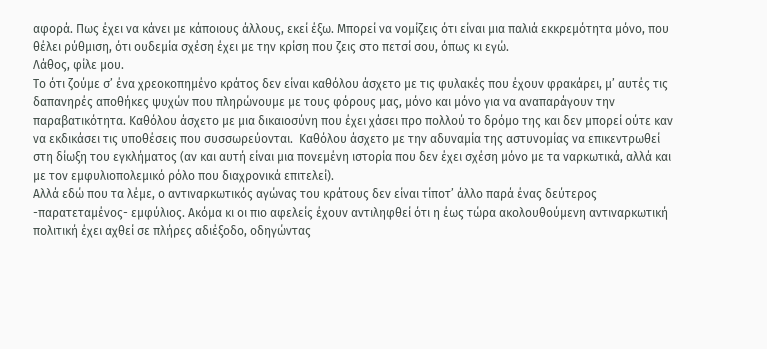αφορά. Πως έχει να κάνει με κάποιους άλλους, εκεί έξω. Μπορεί να νομίζεις ότι είναι μια παλιά εκκρεμότητα μόνο, που θέλει ρύθμιση, ότι ουδεμία σχέση έχει με την κρίση που ζεις στο πετσί σου, όπως κι εγώ.
Λάθος, φίλε μου.
Το ότι ζούμε σ’ ένα χρεοκοπημένο κράτος δεν είναι καθόλου άσχετο με τις φυλακές που έχουν φρακάρει, μ’ αυτές τις δαπανηρές αποθήκες ψυχών που πληρώνουμε με τους φόρους μας, μόνο και μόνο για να αναπαράγουν την παραβατικότητα. Καθόλου άσχετο με μια δικαιοσύνη που έχει χάσει προ πολλού το δρόμο της και δεν μπορεί ούτε καν να εκδικάσει τις υποθέσεις που συσσωρεύονται.  Καθόλου άσχετο με την αδυναμία της αστυνομίας να επικεντρωθεί στη δίωξη του εγκλήματος (αν και αυτή είναι μια πονεμένη ιστορία που δεν έχει σχέση μόνο με τα ναρκωτικά, αλλά και με τον εμφυλιοπολεμικό ρόλο που διαχρονικά επιτελεί).
Αλλά εδώ που τα λέμε, ο αντιναρκωτικός αγώνας του κράτους δεν είναι τίποτ’ άλλο παρά ένας δεύτερος -παρατεταμένος- εμφύλιος. Ακόμα κι οι πιο αφελείς έχουν αντιληφθεί ότι η έως τώρα ακολουθούμενη αντιναρκωτική πολιτική έχει αχθεί σε πλήρες αδιέξοδο, οδηγώντας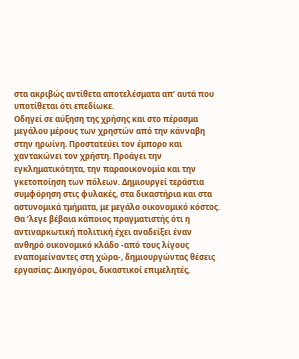στα ακριβώς αντίθετα αποτελέσματα απ’ αυτά που υποτίθεται ότι επεδίωκε.
Οδηγεί σε αύξηση της χρήσης και στο πέρασμα μεγάλου μέρους των χρηστών από την κάνναβη στην ηρωίνη. Προστατεύει τον έμπορο και χαντακώνει τον χρήστη. Προάγει την εγκληματικότητα, την παραοικονομία και την γκετοποίηση των πόλεων. Δημιουργεί τεράστια συμφόρηση στις φυλακές, στα δικαστήρια και στα αστυνομικά τμήματα, με μεγάλο οικονομικό κόστος.
Θα ’λεγε βέβαια κάποιος πραγματιστής ότι η αντιναρκωτική πολιτική έχει αναδείξει έναν ανθηρό οικονομικό κλάδο -από τους λίγους εναπομείναντες στη χώρα-, δημιουργώντας θέσεις εργασίας: Δικηγόροι, δικαστικοί επιμελητές,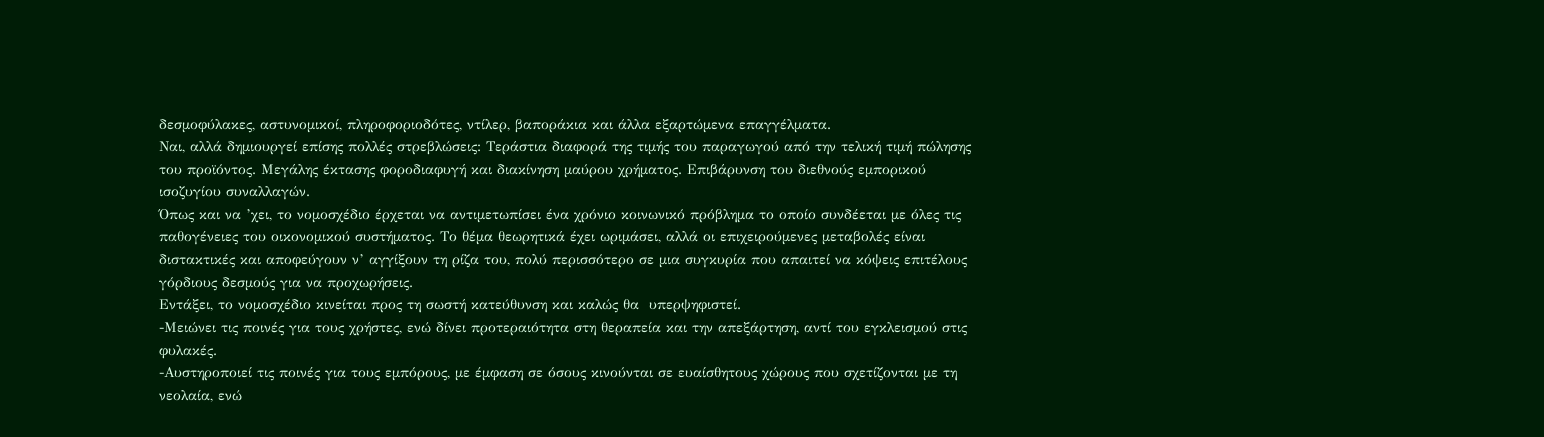δεσμοφύλακες, αστυνομικοί, πληροφοριοδότες, ντίλερ, βαποράκια και άλλα εξαρτώμενα επαγγέλματα.
Ναι, αλλά δημιουργεί επίσης πολλές στρεβλώσεις: Τεράστια διαφορά της τιμής του παραγωγού από την τελική τιμή πώλησης του προϊόντος. Μεγάλης έκτασης φοροδιαφυγή και διακίνηση μαύρου χρήματος. Επιβάρυνση του διεθνούς εμπορικού ισοζυγίου συναλλαγών.
Όπως και να ’χει, το νομοσχέδιο έρχεται να αντιμετωπίσει ένα χρόνιο κοινωνικό πρόβλημα το οποίο συνδέεται με όλες τις παθογένειες του οικονομικού συστήματος. Το θέμα θεωρητικά έχει ωριμάσει, αλλά οι επιχειρούμενες μεταβολές είναι διστακτικές και αποφεύγουν ν’ αγγίξουν τη ρίζα του, πολύ περισσότερο σε μια συγκυρία που απαιτεί να κόψεις επιτέλους γόρδιους δεσμούς για να προχωρήσεις.
Εντάξει, το νομοσχέδιο κινείται προς τη σωστή κατεύθυνση και καλώς θα  υπερψηφιστεί.
-Μειώνει τις ποινές για τους χρήστες, ενώ δίνει προτεραιότητα στη θεραπεία και την απεξάρτηση, αντί του εγκλεισμού στις φυλακές.
-Αυστηροποιεί τις ποινές για τους εμπόρους, με έμφαση σε όσους κινούνται σε ευαίσθητους χώρους που σχετίζονται με τη νεολαία, ενώ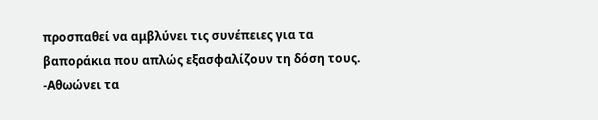προσπαθεί να αμβλύνει τις συνέπειες για τα βαποράκια που απλώς εξασφαλίζουν τη δόση τους.
-Αθωώνει τα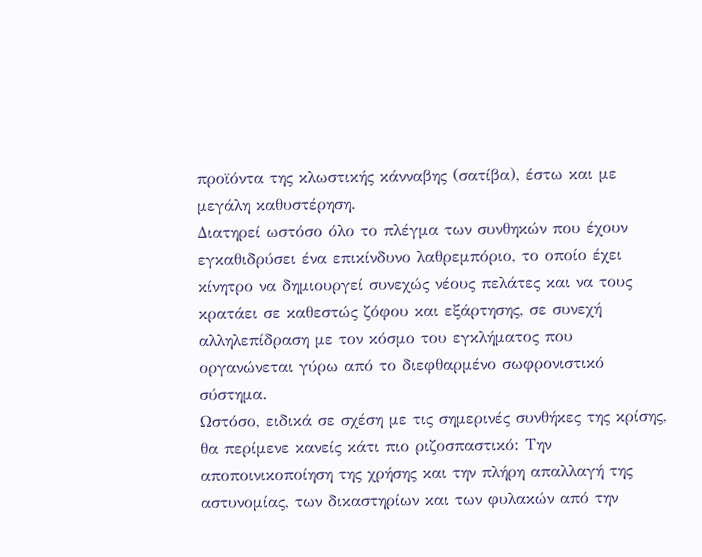προϊόντα της κλωστικής κάνναβης (σατίβα), έστω και με μεγάλη καθυστέρηση.
Διατηρεί ωστόσο όλο το πλέγμα των συνθηκών που έχουν εγκαθιδρύσει ένα επικίνδυνο λαθρεμπόριο, το οποίο έχει κίνητρο να δημιουργεί συνεχώς νέους πελάτες και να τους κρατάει σε καθεστώς ζόφου και εξάρτησης, σε συνεχή αλληλεπίδραση με τον κόσμο του εγκλήματος που οργανώνεται γύρω από το διεφθαρμένο σωφρονιστικό σύστημα.
Ωστόσο, ειδικά σε σχέση με τις σημερινές συνθήκες της κρίσης, θα περίμενε κανείς κάτι πιο ριζοσπαστικό: Την αποποινικοποίηση της χρήσης και την πλήρη απαλλαγή της αστυνομίας, των δικαστηρίων και των φυλακών από την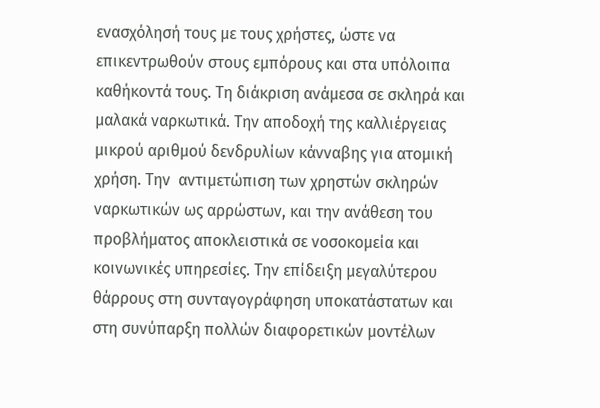ενασχόλησή τους με τους χρήστες, ώστε να επικεντρωθούν στους εμπόρους και στα υπόλοιπα καθήκοντά τους. Τη διάκριση ανάμεσα σε σκληρά και μαλακά ναρκωτικά. Την αποδοχή της καλλιέργειας μικρού αριθμού δενδρυλίων κάνναβης για ατομική χρήση. Την  αντιμετώπιση των χρηστών σκληρών ναρκωτικών ως αρρώστων, και την ανάθεση του προβλήματος αποκλειστικά σε νοσοκομεία και κοινωνικές υπηρεσίες. Την επίδειξη μεγαλύτερου θάρρους στη συνταγογράφηση υποκατάστατων και στη συνύπαρξη πολλών διαφορετικών μοντέλων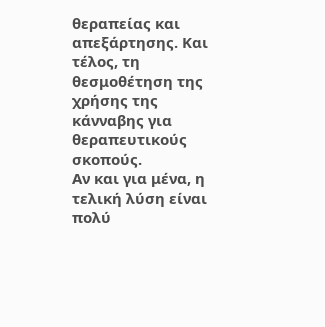θεραπείας και απεξάρτησης. Και τέλος, τη θεσμοθέτηση της χρήσης της κάνναβης για θεραπευτικούς σκοπούς.
Αν και για μένα, η τελική λύση είναι πολύ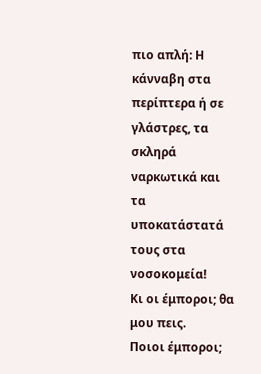πιο απλή: Η κάνναβη στα περίπτερα ή σε γλάστρες, τα σκληρά ναρκωτικά και τα υποκατάστατά τους στα νοσοκομεία!
Κι οι έμποροι; θα μου πεις.
Ποιοι έμποροι;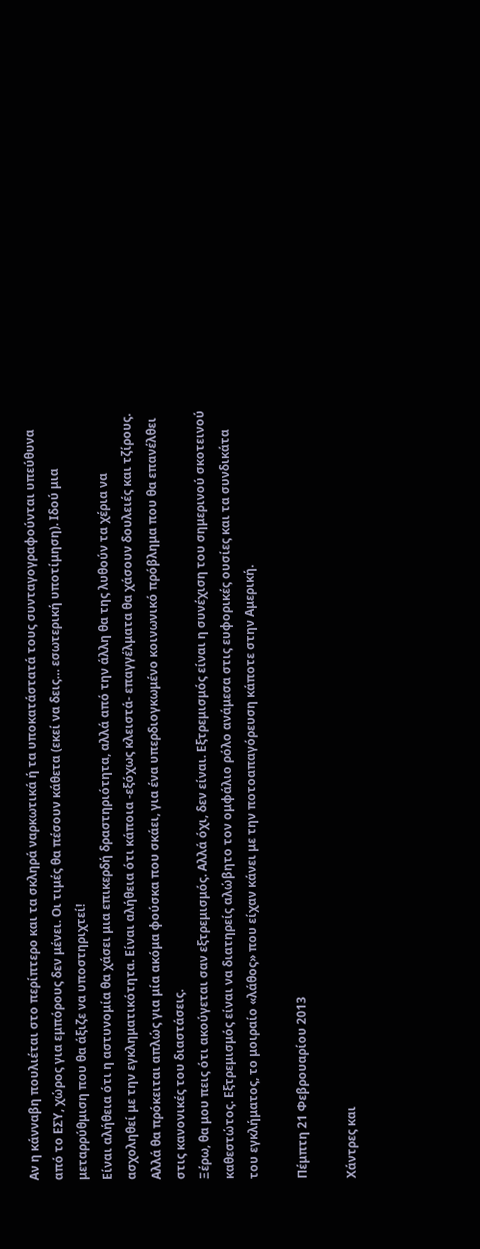Αν η κάνναβη πουλιέται στο περίπτερο και τα σκληρά ναρκωτικά ή τα υποκατάστατά τους συνταγογραφούνται υπεύθυνα από το ΕΣΥ, χώρος για εμπόρους δεν μένει. Οι τιμές θα πέσουν κάθετα (εκεί να δεις… εσωτερική υποτίμηση). Ιδού μια μεταρρύθμιση που θα άξιζε να υποστηριχτεί!
Είναι αλήθεια ότι η αστυνομία θα χάσει μια επικερδή δραστηριότητα, αλλά από την άλλη θα της λυθούν τα χέρια να ασχοληθεί με την εγκληματικότητα. Είναι αλήθεια ότι κάποια -εξόχως κλειστά- επαγγέλματα θα χάσουν δουλειές και τζίρους. Αλλά θα πρόκειται απλώς για μία ακόμα φούσκα που σκάει, για ένα υπερδιογκωμένο κοινωνικό πρόβλημα που θα επανέλθει στις κανονικές του διαστάσεις.
Ξέρω, θα μου πεις ότι ακούγεται σαν εξτρεμισμός. Αλλά όχι, δεν είναι. Εξτρεμισμός είναι η συνέχιση του σημερινού σκοτεινού καθεστώτος. Εξτρεμισμός είναι να διατηρείς αλώβητο τον ομφάλιο ρόλο ανάμεσα στις ευφορικές ουσίες και τα συνδικάτα του εγκλήματος, το μοιραίο «λάθος» που είχαν κάνει με την ποτοαπαγόρευση κάποτε στην Αμερική.

Πέμπτη 21 Φεβρουαρίου 2013

Χάντρες και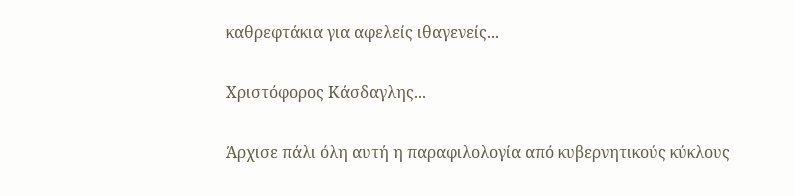καθρεφτάκια για αφελείς ιθαγενείς...

Χριστόφορος Κάσδαγλης...

Άρχισε πάλι όλη αυτή η παραφιλολογία από κυβερνητικούς κύκλους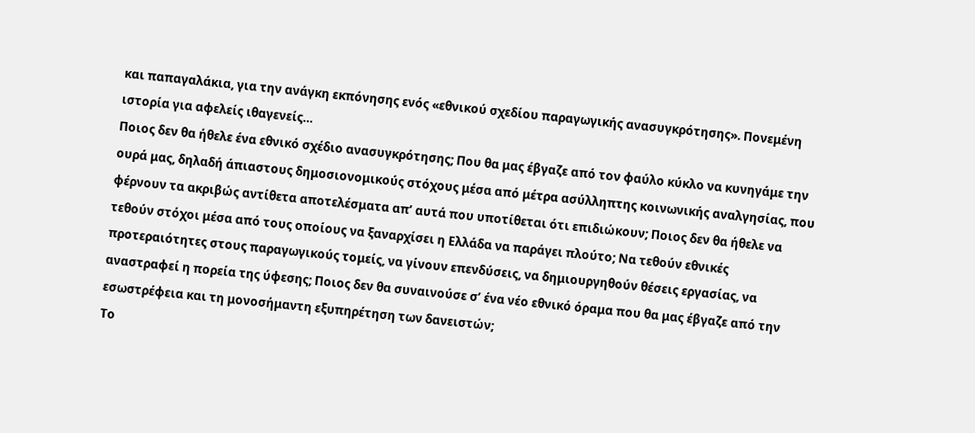και παπαγαλάκια, για την ανάγκη εκπόνησης ενός «εθνικού σχεδίου παραγωγικής ανασυγκρότησης». Πονεμένη ιστορία για αφελείς ιθαγενείς…
Ποιος δεν θα ήθελε ένα εθνικό σχέδιο ανασυγκρότησης; Που θα μας έβγαζε από τον φαύλο κύκλο να κυνηγάμε την ουρά μας, δηλαδή άπιαστους δημοσιονομικούς στόχους μέσα από μέτρα ασύλληπτης κοινωνικής αναλγησίας, που φέρνουν τα ακριβώς αντίθετα αποτελέσματα απ’ αυτά που υποτίθεται ότι επιδιώκουν; Ποιος δεν θα ήθελε να τεθούν στόχοι μέσα από τους οποίους να ξαναρχίσει η Ελλάδα να παράγει πλούτο; Να τεθούν εθνικές προτεραιότητες στους παραγωγικούς τομείς, να γίνουν επενδύσεις, να δημιουργηθούν θέσεις εργασίας, να αναστραφεί η πορεία της ύφεσης; Ποιος δεν θα συναινούσε σ’ ένα νέο εθνικό όραμα που θα μας έβγαζε από την εσωστρέφεια και τη μονοσήμαντη εξυπηρέτηση των δανειστών;
Το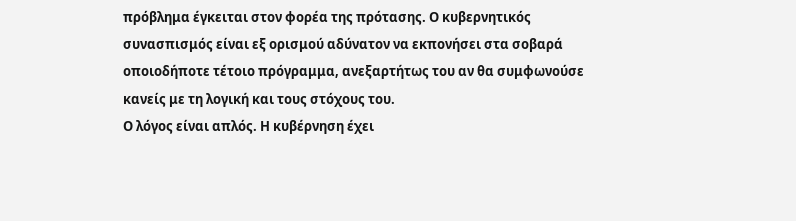πρόβλημα έγκειται στον φορέα της πρότασης. Ο κυβερνητικός συνασπισμός είναι εξ ορισμού αδύνατον να εκπονήσει στα σοβαρά οποιοδήποτε τέτοιο πρόγραμμα, ανεξαρτήτως του αν θα συμφωνούσε κανείς με τη λογική και τους στόχους του.
Ο λόγος είναι απλός. Η κυβέρνηση έχει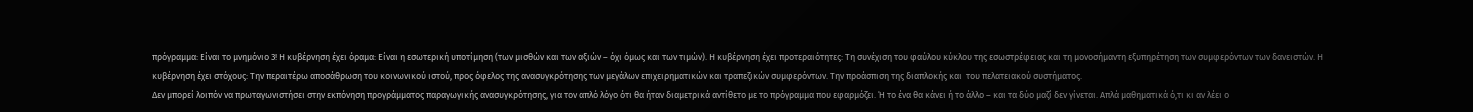πρόγραμμα: Είναι το μνημόνιο 3! Η κυβέρνηση έχει όραμα: Είναι η εσωτερική υποτίμηση (των μισθών και των αξιών – όχι όμως και των τιμών). Η κυβέρνηση έχει προτεραιότητες: Τη συνέχιση του φαύλου κύκλου της εσωστρέφειας και τη μονοσήμαντη εξυπηρέτηση των συμφερόντων των δανειστών. Η κυβέρνηση έχει στόχους: Την περαιτέρω αποσάθρωση του κοινωνικού ιστού, προς όφελος της ανασυγκρότησης των μεγάλων επιχειρηματικών και τραπεζικών συμφερόντων. Την προάσπιση της διαπλοκής και  του πελατειακού συστήματος.
Δεν μπορεί λοιπόν να πρωταγωνιστήσει στην εκπόνηση προγράμματος παραγωγικής ανασυγκρότησης, για τον απλό λόγο ότι θα ήταν διαμετρικά αντίθετο με το πρόγραμμα που εφαρμόζει. Ή το ένα θα κάνει ή το άλλο – και τα δύο μαζί δεν γίνεται. Απλά μαθηματικά ό,τι κι αν λέει ο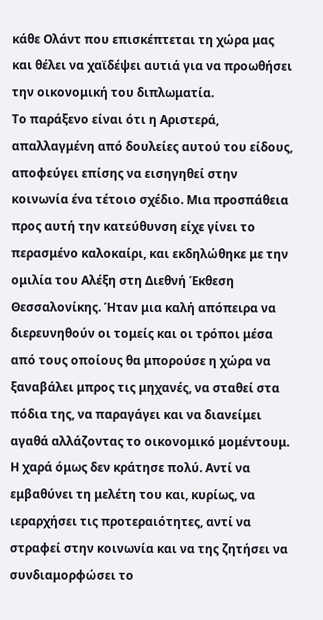κάθε Ολάντ που επισκέπτεται τη χώρα μας και θέλει να χαϊδέψει αυτιά για να προωθήσει την οικονομική του διπλωματία.
Το παράξενο είναι ότι η Αριστερά, απαλλαγμένη από δουλείες αυτού του είδους, αποφεύγει επίσης να εισηγηθεί στην κοινωνία ένα τέτοιο σχέδιο. Μια προσπάθεια προς αυτή την κατεύθυνση είχε γίνει το περασμένο καλοκαίρι, και εκδηλώθηκε με την ομιλία του Αλέξη στη Διεθνή Έκθεση Θεσσαλονίκης. Ήταν μια καλή απόπειρα να διερευνηθούν οι τομείς και οι τρόποι μέσα από τους οποίους θα μπορούσε η χώρα να ξαναβάλει μπρος τις μηχανές, να σταθεί στα πόδια της, να παραγάγει και να διανείμει αγαθά αλλάζοντας το οικονομικό μομέντουμ.
Η χαρά όμως δεν κράτησε πολύ. Αντί να εμβαθύνει τη μελέτη του και, κυρίως, να ιεραρχήσει τις προτεραιότητες, αντί να στραφεί στην κοινωνία και να της ζητήσει να συνδιαμορφώσει το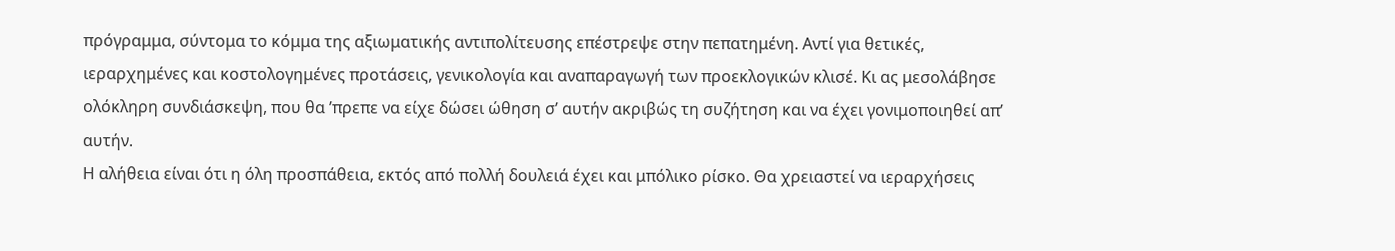πρόγραμμα, σύντομα το κόμμα της αξιωματικής αντιπολίτευσης επέστρεψε στην πεπατημένη. Αντί για θετικές, ιεραρχημένες και κοστολογημένες προτάσεις, γενικολογία και αναπαραγωγή των προεκλογικών κλισέ. Κι ας μεσολάβησε ολόκληρη συνδιάσκεψη, που θα ’πρεπε να είχε δώσει ώθηση σ’ αυτήν ακριβώς τη συζήτηση και να έχει γονιμοποιηθεί απ’ αυτήν.
Η αλήθεια είναι ότι η όλη προσπάθεια, εκτός από πολλή δουλειά έχει και μπόλικο ρίσκο. Θα χρειαστεί να ιεραρχήσεις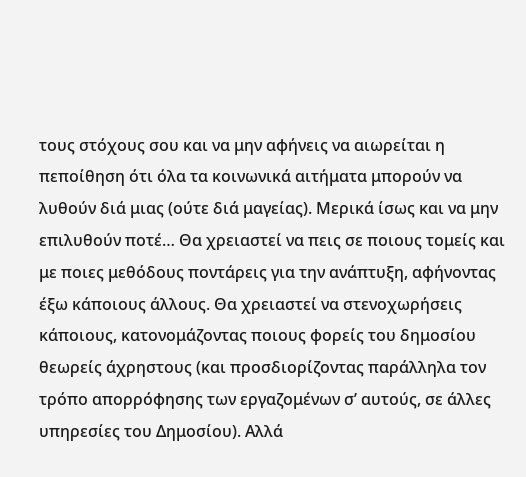τους στόχους σου και να μην αφήνεις να αιωρείται η πεποίθηση ότι όλα τα κοινωνικά αιτήματα μπορούν να λυθούν διά μιας (ούτε διά μαγείας). Μερικά ίσως και να μην επιλυθούν ποτέ… Θα χρειαστεί να πεις σε ποιους τομείς και με ποιες μεθόδους ποντάρεις για την ανάπτυξη, αφήνοντας έξω κάποιους άλλους. Θα χρειαστεί να στενοχωρήσεις κάποιους, κατονομάζοντας ποιους φορείς του δημοσίου θεωρείς άχρηστους (και προσδιορίζοντας παράλληλα τον τρόπο απορρόφησης των εργαζομένων σ’ αυτούς, σε άλλες υπηρεσίες του Δημοσίου). Αλλά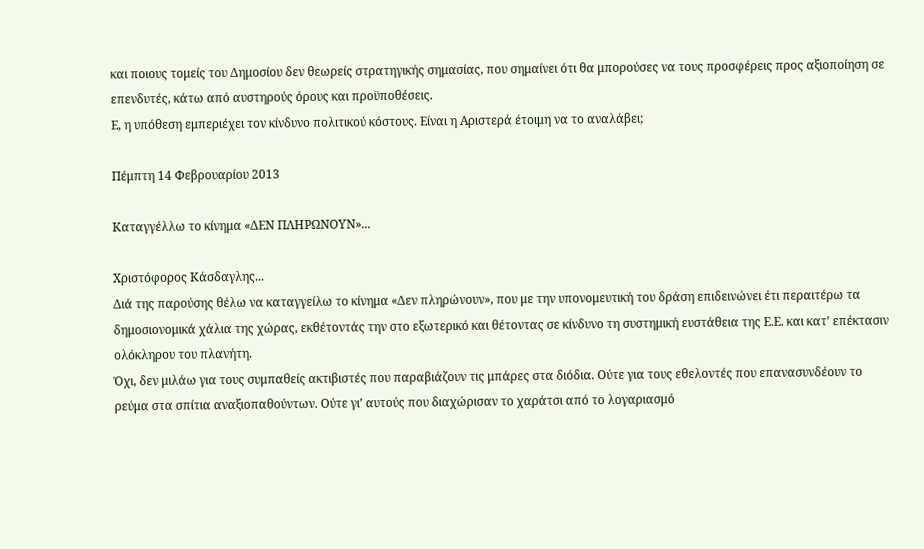και ποιους τομείς του Δημοσίου δεν θεωρείς στρατηγικής σημασίας, που σημαίνει ότι θα μπορούσες να τους προσφέρεις προς αξιοποίηση σε επενδυτές, κάτω από αυστηρούς όρους και προϋποθέσεις.
Ε, η υπόθεση εμπεριέχει τον κίνδυνο πολιτικού κόστους. Είναι η Αριστερά έτοιμη να το αναλάβει;

Πέμπτη 14 Φεβρουαρίου 2013

Καταγγέλλω το κίνημα «ΔΕΝ ΠΛΗΡΩΝΟΥΝ»...

Χριστόφορος Κάσδαγλης...
Διά της παρούσης θέλω να καταγγείλω το κίνημα «Δεν πληρώνουν», που με την υπονομευτική του δράση επιδεινώνει έτι περαιτέρω τα δημοσιονομικά χάλια της χώρας, εκθέτοντάς την στο εξωτερικό και θέτοντας σε κίνδυνο τη συστημική ευστάθεια της Ε.Ε. και κατ’ επέκτασιν ολόκληρου του πλανήτη.
Όχι, δεν μιλάω για τους συμπαθείς ακτιβιστές που παραβιάζουν τις μπάρες στα διόδια. Ούτε για τους εθελοντές που επανασυνδέουν το ρεύμα στα σπίτια αναξιοπαθούντων. Ούτε γι’ αυτούς που διαχώρισαν το χαράτσι από το λογαριασμό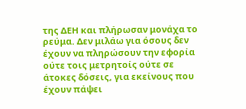της ΔΕΗ και πλήρωσαν μονάχα το ρεύμα. Δεν μιλάω για όσους δεν έχουν να πληρώσουν την εφορία ούτε τοις μετρητοίς ούτε σε άτοκες δόσεις, για εκείνους που έχουν πάψει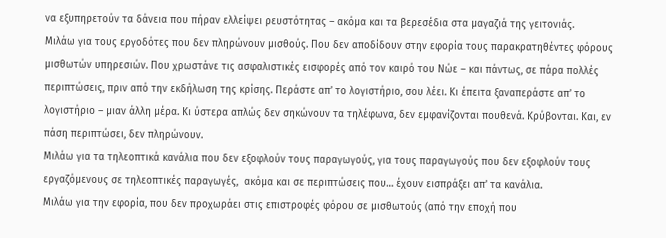να εξυπηρετούν τα δάνεια που πήραν ελλείψει ρευστότητας – ακόμα και τα βερεσέδια στα μαγαζιά της γειτονιάς.
Μιλάω για τους εργοδότες που δεν πληρώνουν μισθούς. Που δεν αποδίδουν στην εφορία τους παρακρατηθέντες φόρους μισθωτών υπηρεσιών. Που χρωστάνε τις ασφαλιστικές εισφορές από τον καιρό του Νώε – και πάντως, σε πάρα πολλές περιπτώσεις, πριν από την εκδήλωση της κρίσης. Περάστε απ’ το λογιστήριο, σου λέει. Κι έπειτα ξαναπεράστε απ’ το λογιστήριο – μιαν άλλη μέρα. Κι ύστερα απλώς δεν σηκώνουν τα τηλέφωνα, δεν εμφανίζονται πουθενά. Κρύβονται. Και, εν πάση περιπτώσει, δεν πληρώνουν.
Μιλάω για τα τηλεοπτικά κανάλια που δεν εξοφλούν τους παραγωγούς, για τους παραγωγούς που δεν εξοφλούν τους εργαζόμενους σε τηλεοπτικές παραγωγές,  ακόμα και σε περιπτώσεις που… έχουν εισπράξει απ’ τα κανάλια.
Μιλάω για την εφορία, που δεν προχωράει στις επιστροφές φόρου σε μισθωτούς (από την εποχή που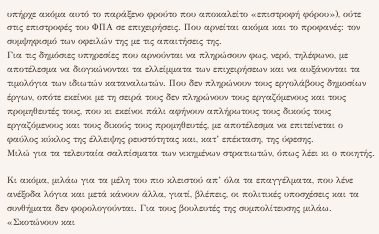υπήρχε ακόμα αυτό το παράξενο φρούτο που αποκαλείτο «επιστροφή φόρου»), ούτε στις επιστροφές του ΦΠΑ σε επιχειρήσεις. Που αρνείται ακόμα και το προφανές: τον συμψηφισμό των οφειλών της με τις απαιτήσεις της.
Για τις δημόσιες υπηρεσίες που αρνούνται να πληρώσουν φως, νερό, τηλέφωνο, με αποτέλεσμα να διογκώνονται τα ελλείμματα των επιχειρήσεων και να αυξάνονται τα τιμολόγια των ιδιωτών καταναλωτών. Που δεν πληρώνουν τους εργολάβους δημοσίων έργων, οπότε εκείνοι με τη σειρά τους δεν πληρώνουν τους εργαζόμενους και τους προμηθευτές τους, που κι εκείνοι πάλι αφήνουν απλήρωτους τους δικούς τους εργαζόμενους και τους δικούς τους προμηθευτές, με αποτέλεσμα να επιτείνεται ο φαύλος κύκλος της έλλειψης ρευστότητας και, κατ’ επέκταση, της ύφεσης.
Μιλώ για τα τελευταία σαλπίσματα των νικημένων στρατιωτών, όπως λέει κι ο ποιητής.

Κι ακόμα, μιλάω για τα μέλη του πιο κλειστού απ’ όλα τα επαγγέλματα, που λένε ανέξοδα λόγια και μετά κάνουν άλλα, γιατί, βλέπεις, οι πολιτικές υποσχέσεις και τα συνθήματα δεν φορολογούνται. Για τους βουλευτές της συμπολίτευσης μιλάω.  «Σκοτώνουν και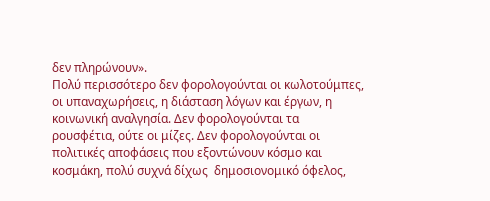δεν πληρώνουν».
Πολύ περισσότερο δεν φορολογούνται οι κωλοτούμπες, οι υπαναχωρήσεις, η διάσταση λόγων και έργων, η κοινωνική αναλγησία. Δεν φορολογούνται τα ρουσφέτια, ούτε οι μίζες. Δεν φορολογούνται οι πολιτικές αποφάσεις που εξοντώνουν κόσμο και κοσμάκη, πολύ συχνά δίχως  δημοσιονομικό όφελος,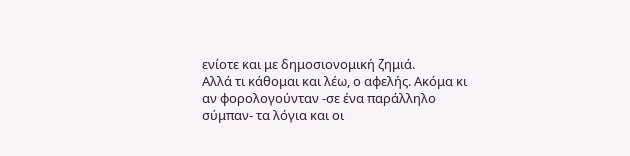ενίοτε και με δημοσιονομική ζημιά.
Αλλά τι κάθομαι και λέω, ο αφελής. Ακόμα κι αν φορολογούνταν -σε ένα παράλληλο σύμπαν- τα λόγια και οι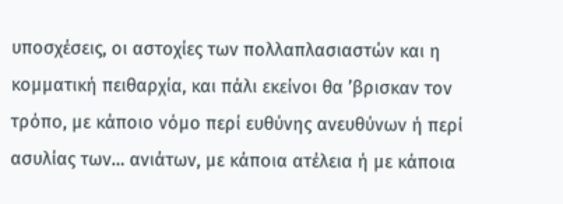υποσχέσεις, οι αστοχίες των πολλαπλασιαστών και η κομματική πειθαρχία, και πάλι εκείνοι θα ’βρισκαν τον τρόπο, με κάποιο νόμο περί ευθύνης ανευθύνων ή περί ασυλίας των… ανιάτων, με κάποια ατέλεια ή με κάποια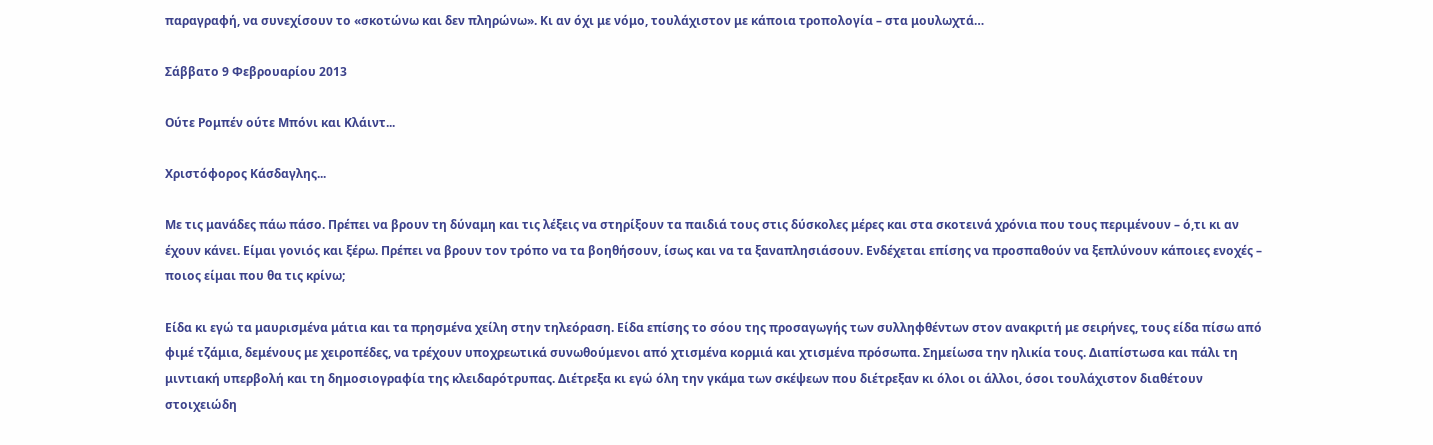παραγραφή, να συνεχίσουν το «σκοτώνω και δεν πληρώνω». Κι αν όχι με νόμο, τουλάχιστον με κάποια τροπολογία – στα μουλωχτά…

Σάββατο 9 Φεβρουαρίου 2013

Ούτε Ρομπέν ούτε Μπόνι και Κλάιντ...

Χριστόφορος Κάσδαγλης...

Με τις μανάδες πάω πάσο. Πρέπει να βρουν τη δύναμη και τις λέξεις να στηρίξουν τα παιδιά τους στις δύσκολες μέρες και στα σκοτεινά χρόνια που τους περιμένουν – ό,τι κι αν έχουν κάνει. Είμαι γονιός και ξέρω. Πρέπει να βρουν τον τρόπο να τα βοηθήσουν, ίσως και να τα ξαναπλησιάσουν. Ενδέχεται επίσης να προσπαθούν να ξεπλύνουν κάποιες ενοχές – ποιος είμαι που θα τις κρίνω;

Είδα κι εγώ τα μαυρισμένα μάτια και τα πρησμένα χείλη στην τηλεόραση. Είδα επίσης το σόου της προσαγωγής των συλληφθέντων στον ανακριτή με σειρήνες, τους είδα πίσω από φιμέ τζάμια, δεμένους με χειροπέδες, να τρέχουν υποχρεωτικά συνωθούμενοι από χτισμένα κορμιά και χτισμένα πρόσωπα. Σημείωσα την ηλικία τους. Διαπίστωσα και πάλι τη μιντιακή υπερβολή και τη δημοσιογραφία της κλειδαρότρυπας. Διέτρεξα κι εγώ όλη την γκάμα των σκέψεων που διέτρεξαν κι όλοι οι άλλοι, όσοι τουλάχιστον διαθέτουν στοιχειώδη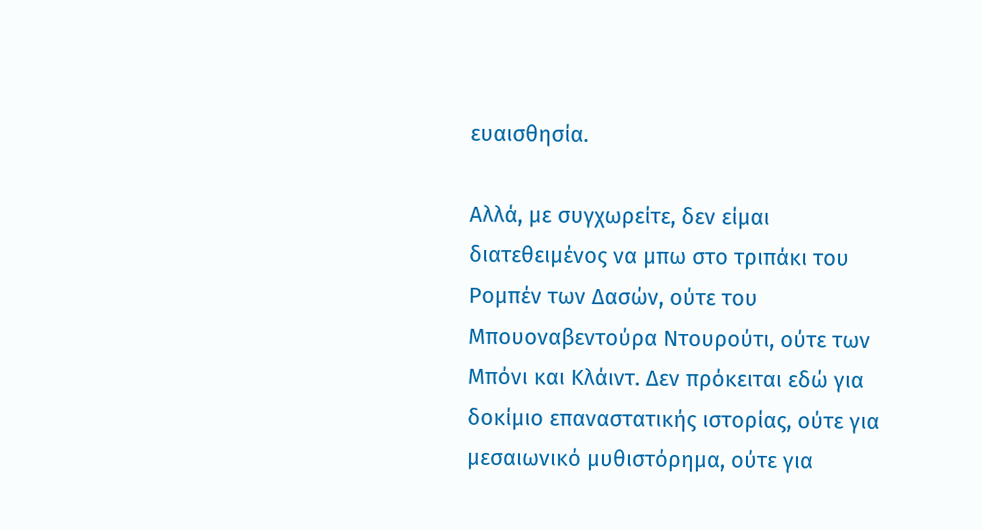ευαισθησία.

Αλλά, με συγχωρείτε, δεν είμαι διατεθειμένος να μπω στο τριπάκι του Ρομπέν των Δασών, ούτε του Μπουοναβεντούρα Ντουρούτι, ούτε των Μπόνι και Κλάιντ. Δεν πρόκειται εδώ για δοκίμιο επαναστατικής ιστορίας, ούτε για μεσαιωνικό μυθιστόρημα, ούτε για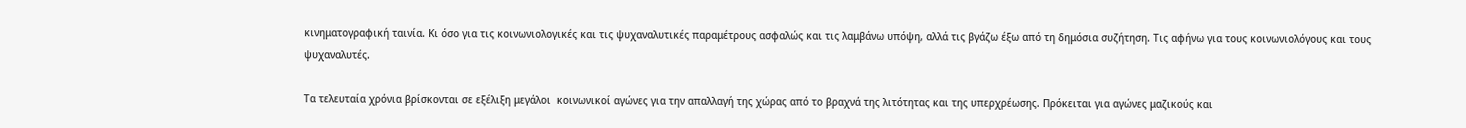κινηματογραφική ταινία. Κι όσο για τις κοινωνιολογικές και τις ψυχαναλυτικές παραμέτρους ασφαλώς και τις λαμβάνω υπόψη, αλλά τις βγάζω έξω από τη δημόσια συζήτηση. Τις αφήνω για τους κοινωνιολόγους και τους ψυχαναλυτές.

Τα τελευταία χρόνια βρίσκονται σε εξέλιξη μεγάλοι  κοινωνικοί αγώνες για την απαλλαγή της χώρας από το βραχνά της λιτότητας και της υπερχρέωσης. Πρόκειται για αγώνες μαζικούς και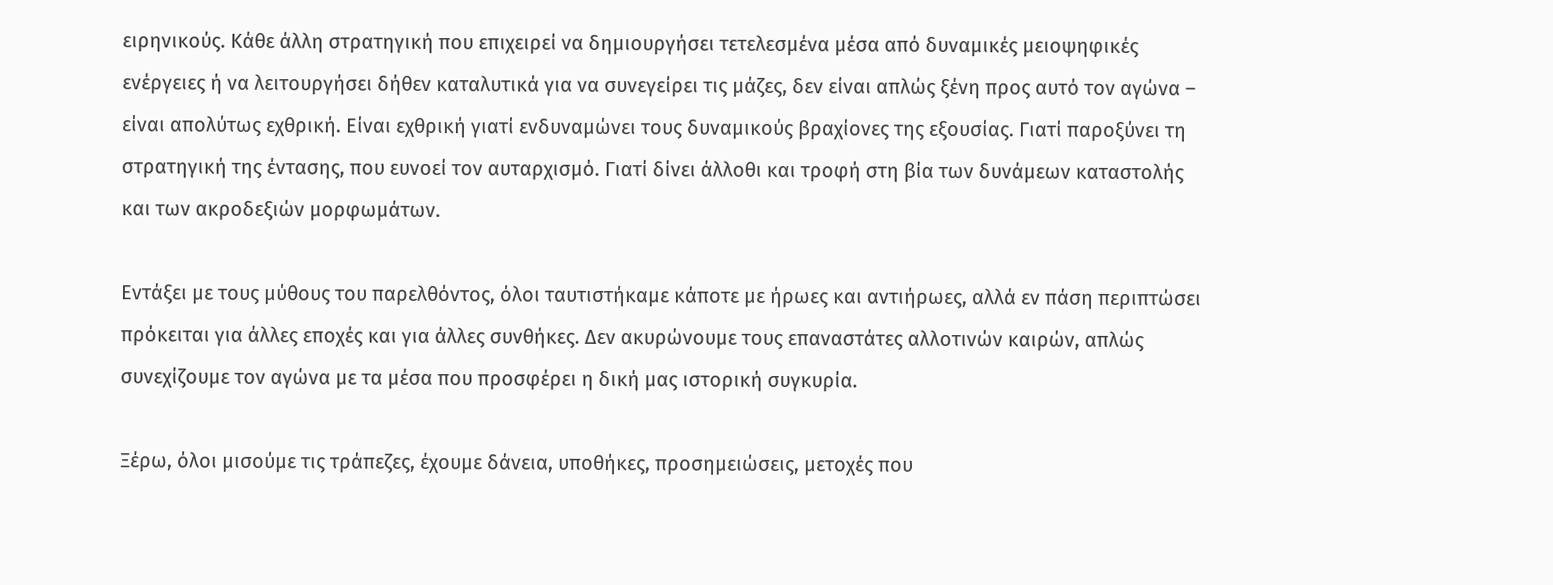ειρηνικούς. Κάθε άλλη στρατηγική που επιχειρεί να δημιουργήσει τετελεσμένα μέσα από δυναμικές μειοψηφικές ενέργειες ή να λειτουργήσει δήθεν καταλυτικά για να συνεγείρει τις μάζες, δεν είναι απλώς ξένη προς αυτό τον αγώνα – είναι απολύτως εχθρική. Είναι εχθρική γιατί ενδυναμώνει τους δυναμικούς βραχίονες της εξουσίας. Γιατί παροξύνει τη στρατηγική της έντασης, που ευνοεί τον αυταρχισμό. Γιατί δίνει άλλοθι και τροφή στη βία των δυνάμεων καταστολής και των ακροδεξιών μορφωμάτων.

Εντάξει με τους μύθους του παρελθόντος, όλοι ταυτιστήκαμε κάποτε με ήρωες και αντιήρωες, αλλά εν πάση περιπτώσει πρόκειται για άλλες εποχές και για άλλες συνθήκες. Δεν ακυρώνουμε τους επαναστάτες αλλοτινών καιρών, απλώς συνεχίζουμε τον αγώνα με τα μέσα που προσφέρει η δική μας ιστορική συγκυρία.

Ξέρω, όλοι μισούμε τις τράπεζες, έχουμε δάνεια, υποθήκες, προσημειώσεις, μετοχές που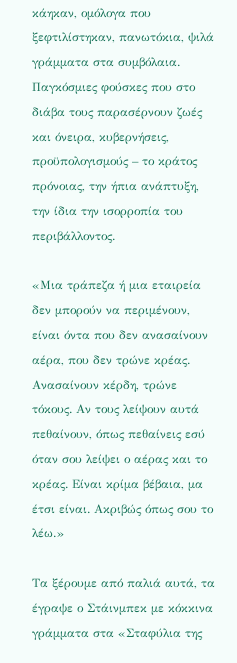κάηκαν, ομόλογα που ξεφτιλίστηκαν, πανωτόκια, ψιλά γράμματα στα συμβόλαια. Παγκόσμιες φούσκες που στο διάβα τους παρασέρνουν ζωές και όνειρα, κυβερνήσεις, προϋπολογισμούς – το κράτος πρόνοιας, την ήπια ανάπτυξη, την ίδια την ισορροπία του περιβάλλοντος.

«Μια τράπεζα ή μια εταιρεία δεν μπορούν να περιμένουν, είναι όντα που δεν ανασαίνουν αέρα, που δεν τρώνε κρέας. Ανασαίνουν κέρδη, τρώνε τόκους. Αν τους λείψουν αυτά πεθαίνουν, όπως πεθαίνεις εσύ όταν σου λείψει ο αέρας και το κρέας. Είναι κρίμα βέβαια, μα έτσι είναι. Ακριβώς όπως σου το λέω.»

Τα ξέρουμε από παλιά αυτά, τα έγραψε ο Στάινμπεκ με κόκκινα γράμματα στα «Σταφύλια της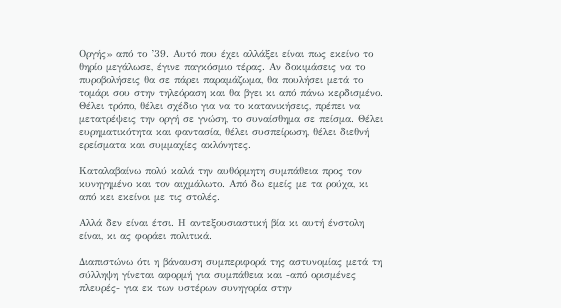Οργής» από το ’39. Αυτό που έχει αλλάξει είναι πως εκείνο το θηρίο μεγάλωσε, έγινε παγκόσμιο τέρας. Αν δοκιμάσεις να το πυροβολήσεις θα σε πάρει παραμάζωμα, θα πουλήσει μετά το τομάρι σου στην τηλεόραση και θα βγει κι από πάνω κερδισμένο. Θέλει τρόπο, θέλει σχέδιο για να το κατανικήσεις, πρέπει να μετατρέψεις την οργή σε γνώση, το συναίσθημα σε πείσμα. Θέλει ευρηματικότητα και φαντασία, θέλει συσπείρωση, θέλει διεθνή ερείσματα και συμμαχίες ακλόνητες.

Καταλαβαίνω πολύ καλά την αυθόρμητη συμπάθεια προς τον κυνηγημένο και τον αιχμάλωτο. Από δω εμείς με τα ρούχα, κι από κει εκείνοι με τις στολές.

Αλλά δεν είναι έτσι. Η αντεξουσιαστική βία κι αυτή ένστολη είναι, κι ας φοράει πολιτικά.

Διαπιστώνω ότι η βάναυση συμπεριφορά της αστυνομίας μετά τη σύλληψη γίνεται αφορμή για συμπάθεια και -από ορισμένες πλευρές- για εκ των υστέρων συνηγορία στην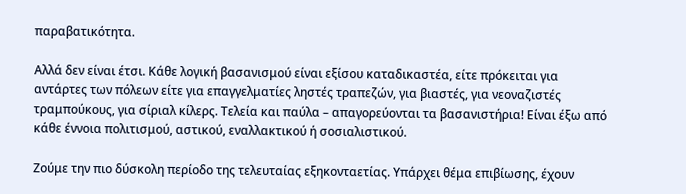παραβατικότητα.

Αλλά δεν είναι έτσι. Κάθε λογική βασανισμού είναι εξίσου καταδικαστέα, είτε πρόκειται για αντάρτες των πόλεων είτε για επαγγελματίες ληστές τραπεζών, για βιαστές, για νεοναζιστές τραμπούκους, για σίριαλ κίλερς. Τελεία και παύλα – απαγορεύονται τα βασανιστήρια! Είναι έξω από κάθε έννοια πολιτισμού, αστικού, εναλλακτικού ή σοσιαλιστικού.

Ζούμε την πιο δύσκολη περίοδο της τελευταίας εξηκονταετίας. Υπάρχει θέμα επιβίωσης, έχουν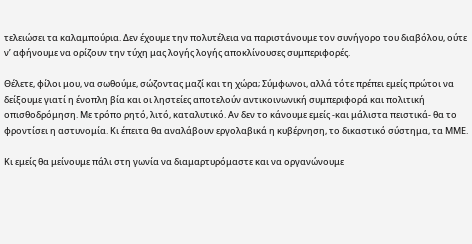τελειώσει τα καλαμπούρια. Δεν έχουμε την πολυτέλεια να παριστάνουμε τον συνήγορο του διαβόλου, ούτε ν’ αφήνουμε να ορίζουν την τύχη μας λογής λογής αποκλίνουσες συμπεριφορές.

Θέλετε, φίλοι μου, να σωθούμε, σώζοντας μαζί και τη χώρα; Σύμφωνοι, αλλά τότε πρέπει εμείς πρώτοι να δείξουμε γιατί η ένοπλη βία και οι ληστείες αποτελούν αντικοινωνική συμπεριφορά και πολιτική οπισθοδρόμηση. Με τρόπο ρητό, λιτό, καταλυτικό. Αν δεν το κάνουμε εμείς -και μάλιστα πειστικά- θα το φροντίσει η αστυνομία. Κι έπειτα θα αναλάβουν εργολαβικά η κυβέρνηση, το δικαστικό σύστημα, τα ΜΜΕ.

Κι εμείς θα μείνουμε πάλι στη γωνία να διαμαρτυρόμαστε και να οργανώνουμε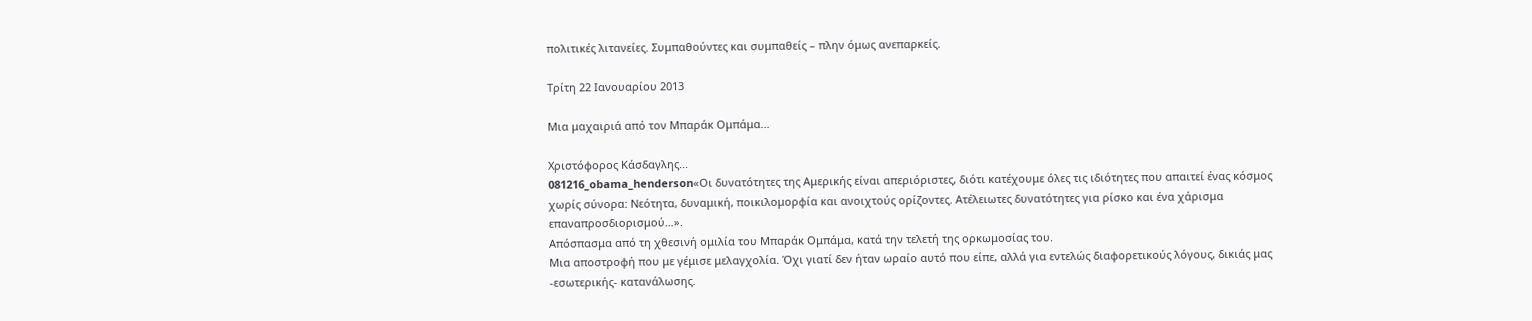πολιτικές λιτανείες. Συμπαθούντες και συμπαθείς – πλην όμως ανεπαρκείς.

Τρίτη 22 Ιανουαρίου 2013

Μια μαχαιριά από τον Μπαράκ Ομπάμα...

Χριστόφορος Κάσδαγλης...
081216_obama_henderson«Οι δυνατότητες της Αμερικής είναι απεριόριστες, διότι κατέχουμε όλες τις ιδιότητες που απαιτεί ένας κόσμος χωρίς σύνορα: Νεότητα, δυναμική, ποικιλομορφία και ανοιχτούς ορίζοντες. Ατέλειωτες δυνατότητες για ρίσκο και ένα χάρισμα επαναπροσδιορισμού…».
Απόσπασμα από τη χθεσινή ομιλία του Μπαράκ Ομπάμα, κατά την τελετή της ορκωμοσίας του.
Μια αποστροφή που με γέμισε μελαγχολία. Όχι γιατί δεν ήταν ωραίο αυτό που είπε, αλλά για εντελώς διαφορετικούς λόγους, δικιάς μας -εσωτερικής- κατανάλωσης.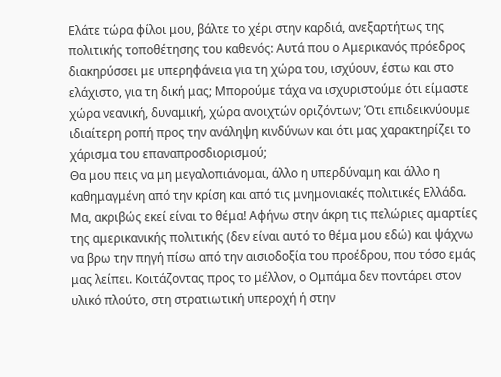Ελάτε τώρα φίλοι μου, βάλτε το χέρι στην καρδιά, ανεξαρτήτως της πολιτικής τοποθέτησης του καθενός: Αυτά που ο Αμερικανός πρόεδρος διακηρύσσει με υπερηφάνεια για τη χώρα του, ισχύουν, έστω και στο ελάχιστο, για τη δική μας; Μπορούμε τάχα να ισχυριστούμε ότι είμαστε χώρα νεανική, δυναμική, χώρα ανοιχτών οριζόντων; Ότι επιδεικνύουμε ιδιαίτερη ροπή προς την ανάληψη κινδύνων και ότι μας χαρακτηρίζει το χάρισμα του επαναπροσδιορισμού;
Θα μου πεις να μη μεγαλοπιάνομαι, άλλο η υπερδύναμη και άλλο η καθημαγμένη από την κρίση και από τις μνημονιακές πολιτικές Ελλάδα.
Μα, ακριβώς εκεί είναι το θέμα! Αφήνω στην άκρη τις πελώριες αμαρτίες της αμερικανικής πολιτικής (δεν είναι αυτό το θέμα μου εδώ) και ψάχνω να βρω την πηγή πίσω από την αισιοδοξία του προέδρου, που τόσο εμάς μας λείπει. Κοιτάζοντας προς το μέλλον, ο Ομπάμα δεν ποντάρει στον υλικό πλούτο, στη στρατιωτική υπεροχή ή στην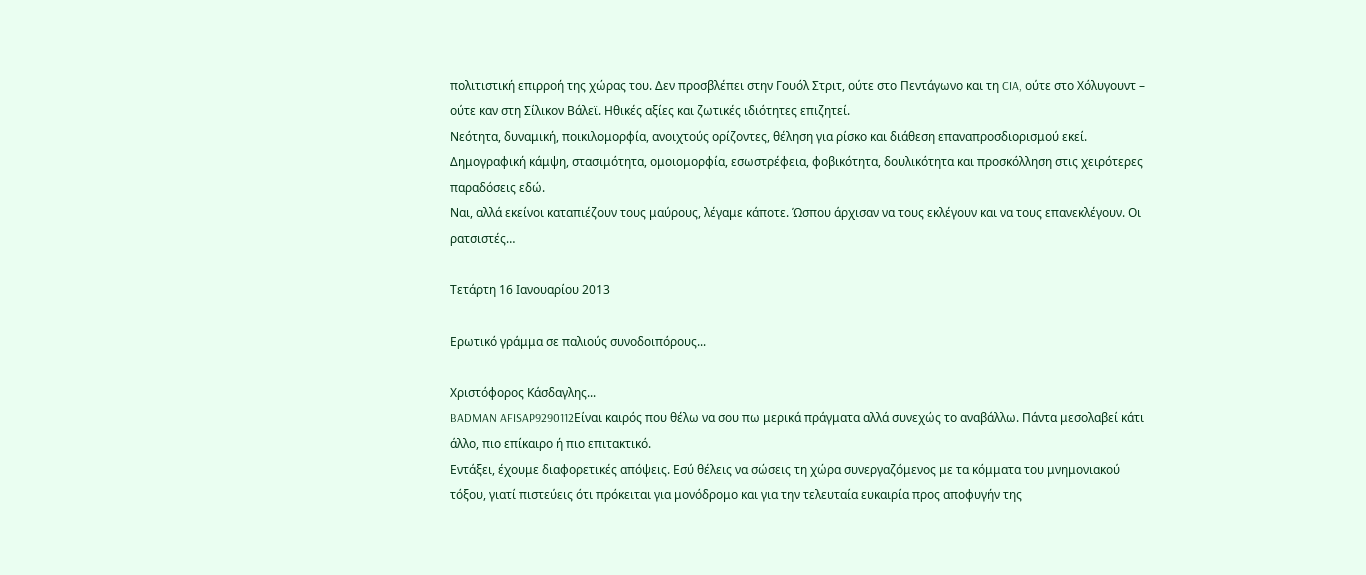πολιτιστική επιρροή της χώρας του. Δεν προσβλέπει στην Γουόλ Στριτ, ούτε στο Πεντάγωνο και τη CIA, ούτε στο Χόλυγουντ – ούτε καν στη Σίλικον Βάλεϊ. Ηθικές αξίες και ζωτικές ιδιότητες επιζητεί.
Νεότητα, δυναμική, ποικιλομορφία, ανοιχτούς ορίζοντες, θέληση για ρίσκο και διάθεση επαναπροσδιορισμού εκεί. Δημογραφική κάμψη, στασιμότητα, ομοιομορφία, εσωστρέφεια, φοβικότητα, δουλικότητα και προσκόλληση στις χειρότερες παραδόσεις εδώ.
Ναι, αλλά εκείνοι καταπιέζουν τους μαύρους, λέγαμε κάποτε. Ώσπου άρχισαν να τους εκλέγουν και να τους επανεκλέγουν. Οι ρατσιστές…

Τετάρτη 16 Ιανουαρίου 2013

Ερωτικό γράμμα σε παλιούς συνοδοιπόρους...

Χριστόφορος Κάσδαγλης...
BADMAN AFISAP9290112Είναι καιρός που θέλω να σου πω μερικά πράγματα αλλά συνεχώς το αναβάλλω. Πάντα μεσολαβεί κάτι άλλο, πιο επίκαιρο ή πιο επιτακτικό.
Εντάξει, έχουμε διαφορετικές απόψεις. Εσύ θέλεις να σώσεις τη χώρα συνεργαζόμενος με τα κόμματα του μνημονιακού τόξου, γιατί πιστεύεις ότι πρόκειται για μονόδρομο και για την τελευταία ευκαιρία προς αποφυγήν της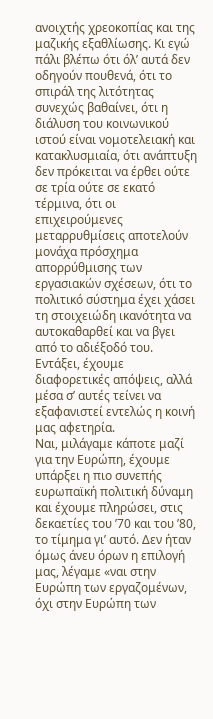ανοιχτής χρεοκοπίας και της μαζικής εξαθλίωσης. Κι εγώ πάλι βλέπω ότι όλ’ αυτά δεν οδηγούν πουθενά, ότι το σπιράλ της λιτότητας συνεχώς βαθαίνει, ότι η διάλυση του κοινωνικού ιστού είναι νομοτελειακή και κατακλυσμιαία, ότι ανάπτυξη δεν πρόκειται να έρθει ούτε σε τρία ούτε σε εκατό τέρμινα, ότι οι επιχειρούμενες μεταρρυθμίσεις αποτελούν μονάχα πρόσχημα απορρύθμισης των εργασιακών σχέσεων, ότι το πολιτικό σύστημα έχει χάσει τη στοιχειώδη ικανότητα να αυτοκαθαρθεί και να βγει από το αδιέξοδό του.
Εντάξει, έχουμε διαφορετικές απόψεις, αλλά μέσα σ’ αυτές τείνει να εξαφανιστεί εντελώς η κοινή μας αφετηρία.
Ναι, μιλάγαμε κάποτε μαζί για την Ευρώπη, έχουμε υπάρξει η πιο συνεπής ευρωπαϊκή πολιτική δύναμη και έχουμε πληρώσει, στις δεκαετίες του ’70 και του ’80, το τίμημα γι’ αυτό. Δεν ήταν όμως άνευ όρων η επιλογή μας, λέγαμε «ναι στην Ευρώπη των εργαζομένων, όχι στην Ευρώπη των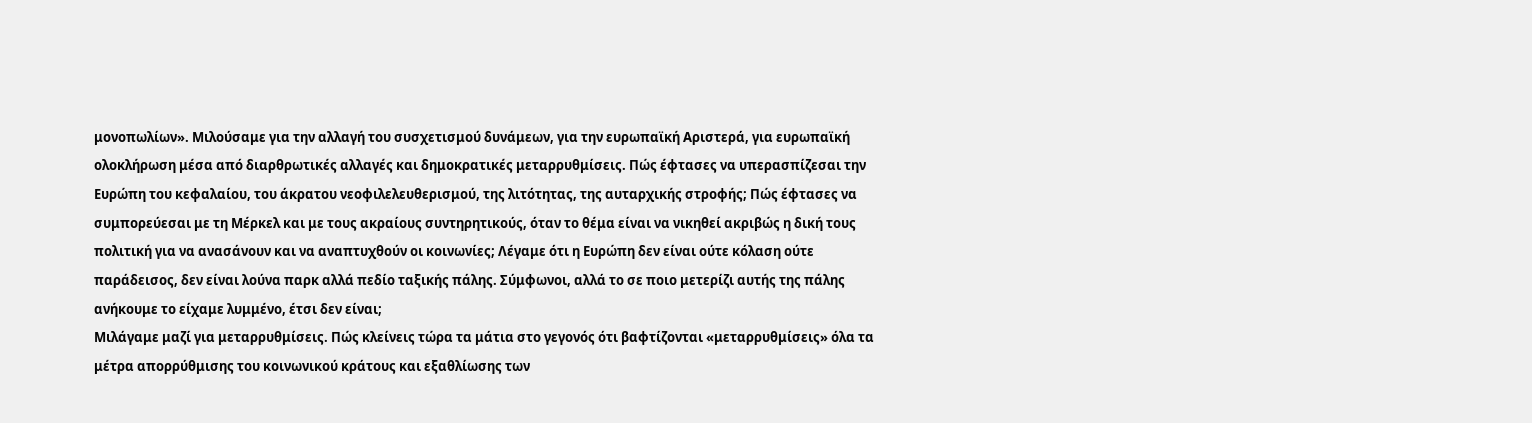μονοπωλίων». Μιλούσαμε για την αλλαγή του συσχετισμού δυνάμεων, για την ευρωπαϊκή Αριστερά, για ευρωπαϊκή ολοκλήρωση μέσα από διαρθρωτικές αλλαγές και δημοκρατικές μεταρρυθμίσεις. Πώς έφτασες να υπερασπίζεσαι την Ευρώπη του κεφαλαίου, του άκρατου νεοφιλελευθερισμού, της λιτότητας, της αυταρχικής στροφής; Πώς έφτασες να συμπορεύεσαι με τη Μέρκελ και με τους ακραίους συντηρητικούς, όταν το θέμα είναι να νικηθεί ακριβώς η δική τους πολιτική για να ανασάνουν και να αναπτυχθούν οι κοινωνίες; Λέγαμε ότι η Ευρώπη δεν είναι ούτε κόλαση ούτε παράδεισος, δεν είναι λούνα παρκ αλλά πεδίο ταξικής πάλης. Σύμφωνοι, αλλά το σε ποιο μετερίζι αυτής της πάλης ανήκουμε το είχαμε λυμμένο, έτσι δεν είναι;
Μιλάγαμε μαζί για μεταρρυθμίσεις. Πώς κλείνεις τώρα τα μάτια στο γεγονός ότι βαφτίζονται «μεταρρυθμίσεις» όλα τα μέτρα απορρύθμισης του κοινωνικού κράτους και εξαθλίωσης των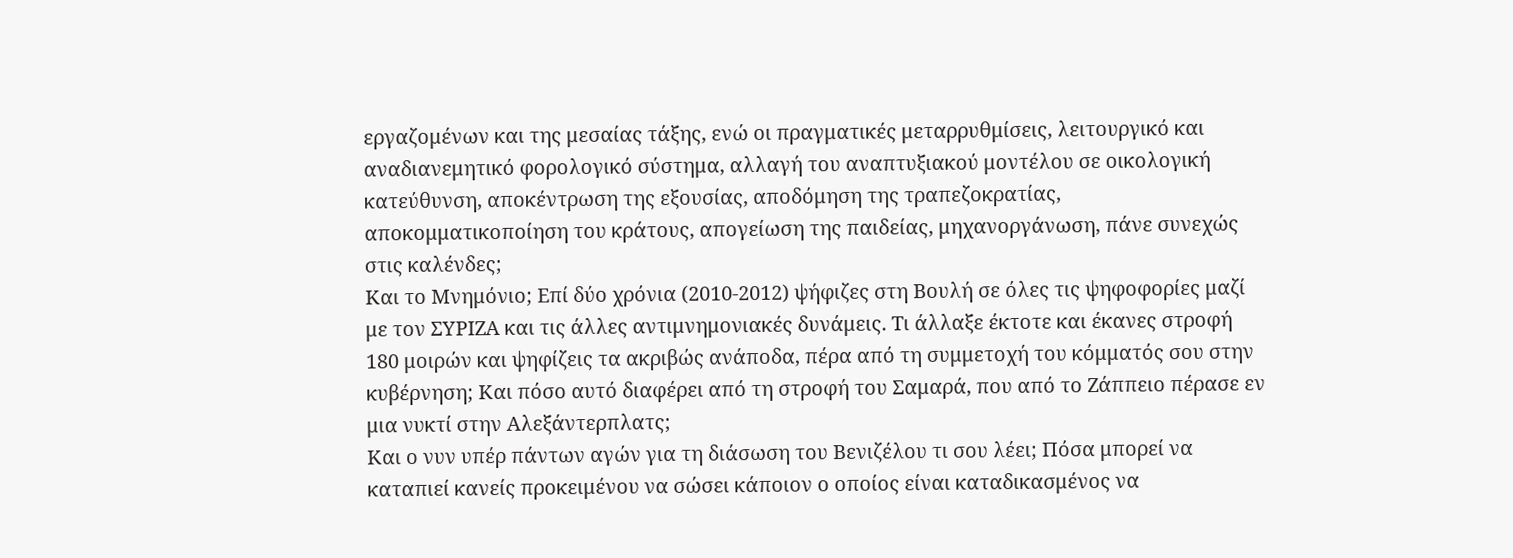εργαζομένων και της μεσαίας τάξης, ενώ οι πραγματικές μεταρρυθμίσεις, λειτουργικό και αναδιανεμητικό φορολογικό σύστημα, αλλαγή του αναπτυξιακού μοντέλου σε οικολογική κατεύθυνση, αποκέντρωση της εξουσίας, αποδόμηση της τραπεζοκρατίας, αποκομματικοποίηση του κράτους, απογείωση της παιδείας, μηχανοργάνωση, πάνε συνεχώς στις καλένδες;
Και το Μνημόνιο; Επί δύο χρόνια (2010-2012) ψήφιζες στη Βουλή σε όλες τις ψηφοφορίες μαζί με τον ΣΥΡΙΖΑ και τις άλλες αντιμνημονιακές δυνάμεις. Τι άλλαξε έκτοτε και έκανες στροφή 180 μοιρών και ψηφίζεις τα ακριβώς ανάποδα, πέρα από τη συμμετοχή του κόμματός σου στην κυβέρνηση; Και πόσο αυτό διαφέρει από τη στροφή του Σαμαρά, που από το Ζάππειο πέρασε εν μια νυκτί στην Αλεξάντερπλατς;
Και ο νυν υπέρ πάντων αγών για τη διάσωση του Βενιζέλου τι σου λέει; Πόσα μπορεί να καταπιεί κανείς προκειμένου να σώσει κάποιον ο οποίος είναι καταδικασμένος να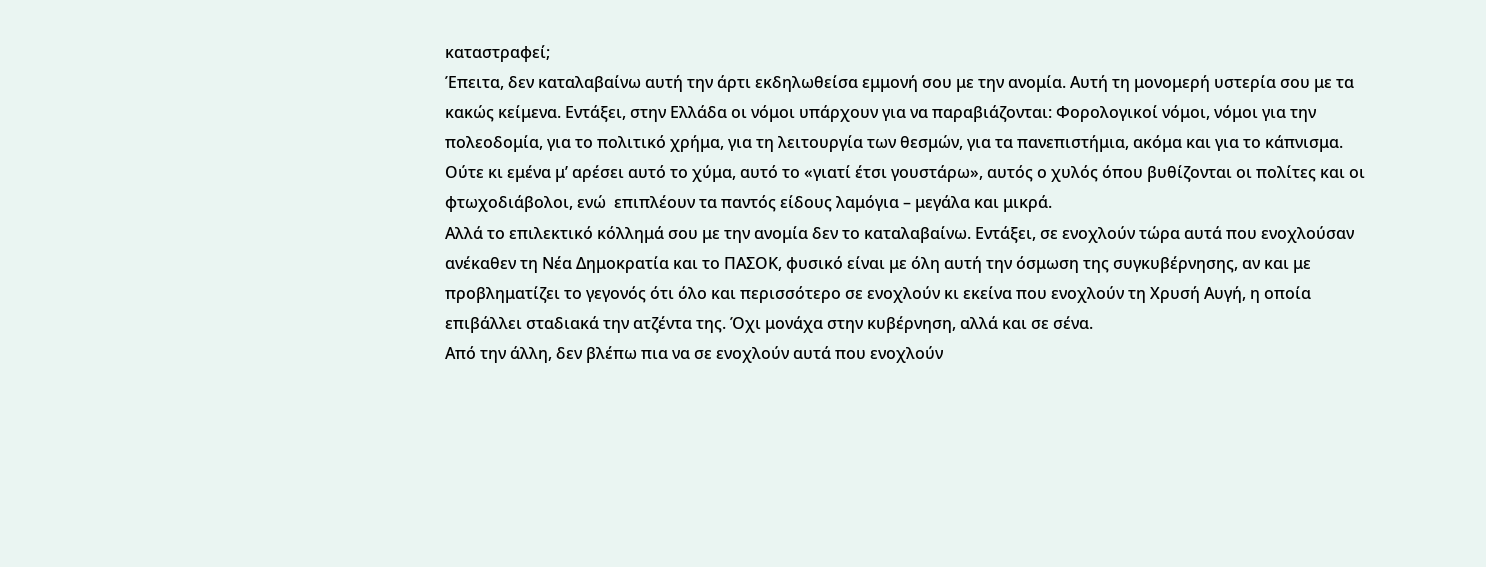καταστραφεί;
Έπειτα, δεν καταλαβαίνω αυτή την άρτι εκδηλωθείσα εμμονή σου με την ανομία. Αυτή τη μονομερή υστερία σου με τα κακώς κείμενα. Εντάξει, στην Ελλάδα οι νόμοι υπάρχουν για να παραβιάζονται: Φορολογικοί νόμοι, νόμοι για την πολεοδομία, για το πολιτικό χρήμα, για τη λειτουργία των θεσμών, για τα πανεπιστήμια, ακόμα και για το κάπνισμα. Ούτε κι εμένα μ’ αρέσει αυτό το χύμα, αυτό το «γιατί έτσι γουστάρω», αυτός ο χυλός όπου βυθίζονται οι πολίτες και οι φτωχοδιάβολοι, ενώ  επιπλέουν τα παντός είδους λαμόγια – μεγάλα και μικρά.
Αλλά το επιλεκτικό κόλλημά σου με την ανομία δεν το καταλαβαίνω. Εντάξει, σε ενοχλούν τώρα αυτά που ενοχλούσαν ανέκαθεν τη Νέα Δημοκρατία και το ΠΑΣΟΚ, φυσικό είναι με όλη αυτή την όσμωση της συγκυβέρνησης, αν και με προβληματίζει το γεγονός ότι όλο και περισσότερο σε ενοχλούν κι εκείνα που ενοχλούν τη Χρυσή Αυγή, η οποία επιβάλλει σταδιακά την ατζέντα της. Όχι μονάχα στην κυβέρνηση, αλλά και σε σένα.
Από την άλλη, δεν βλέπω πια να σε ενοχλούν αυτά που ενοχλούν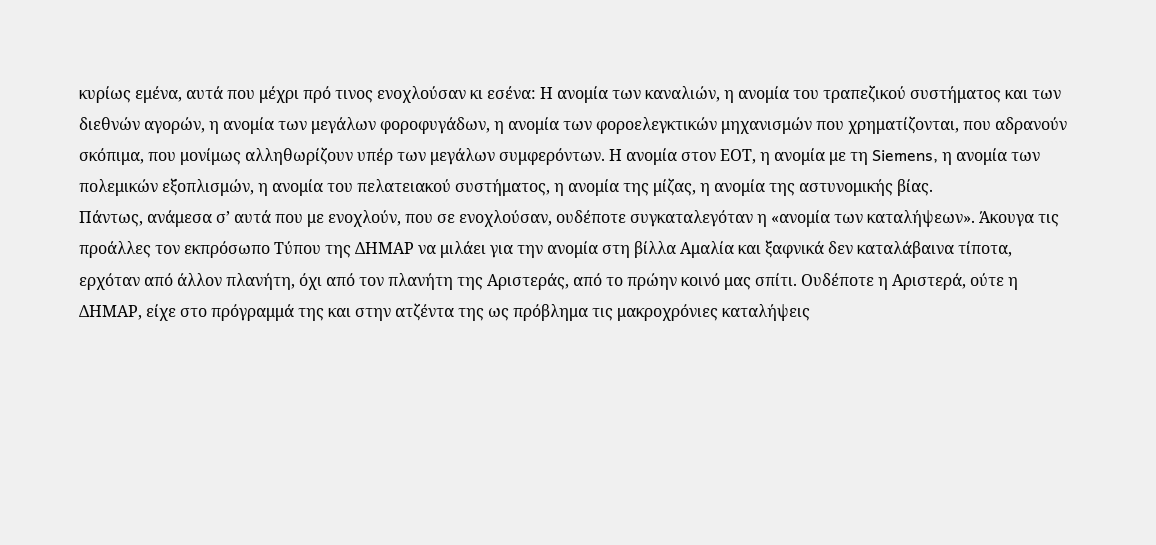κυρίως εμένα, αυτά που μέχρι πρό τινος ενοχλούσαν κι εσένα: Η ανομία των καναλιών, η ανομία του τραπεζικού συστήματος και των διεθνών αγορών, η ανομία των μεγάλων φοροφυγάδων, η ανομία των φοροελεγκτικών μηχανισμών που χρηματίζονται, που αδρανούν σκόπιμα, που μονίμως αλληθωρίζουν υπέρ των μεγάλων συμφερόντων. Η ανομία στον ΕΟΤ, η ανομία με τη Siemens, η ανομία των πολεμικών εξοπλισμών, η ανομία του πελατειακού συστήματος, η ανομία της μίζας, η ανομία της αστυνομικής βίας.
Πάντως, ανάμεσα σ’ αυτά που με ενοχλούν, που σε ενοχλούσαν, ουδέποτε συγκαταλεγόταν η «ανομία των καταλήψεων». Άκουγα τις προάλλες τον εκπρόσωπο Τύπου της ΔΗΜΑΡ να μιλάει για την ανομία στη βίλλα Αμαλία και ξαφνικά δεν καταλάβαινα τίποτα, ερχόταν από άλλον πλανήτη, όχι από τον πλανήτη της Αριστεράς, από το πρώην κοινό μας σπίτι. Ουδέποτε η Αριστερά, ούτε η ΔΗΜΑΡ, είχε στο πρόγραμμά της και στην ατζέντα της ως πρόβλημα τις μακροχρόνιες καταλήψεις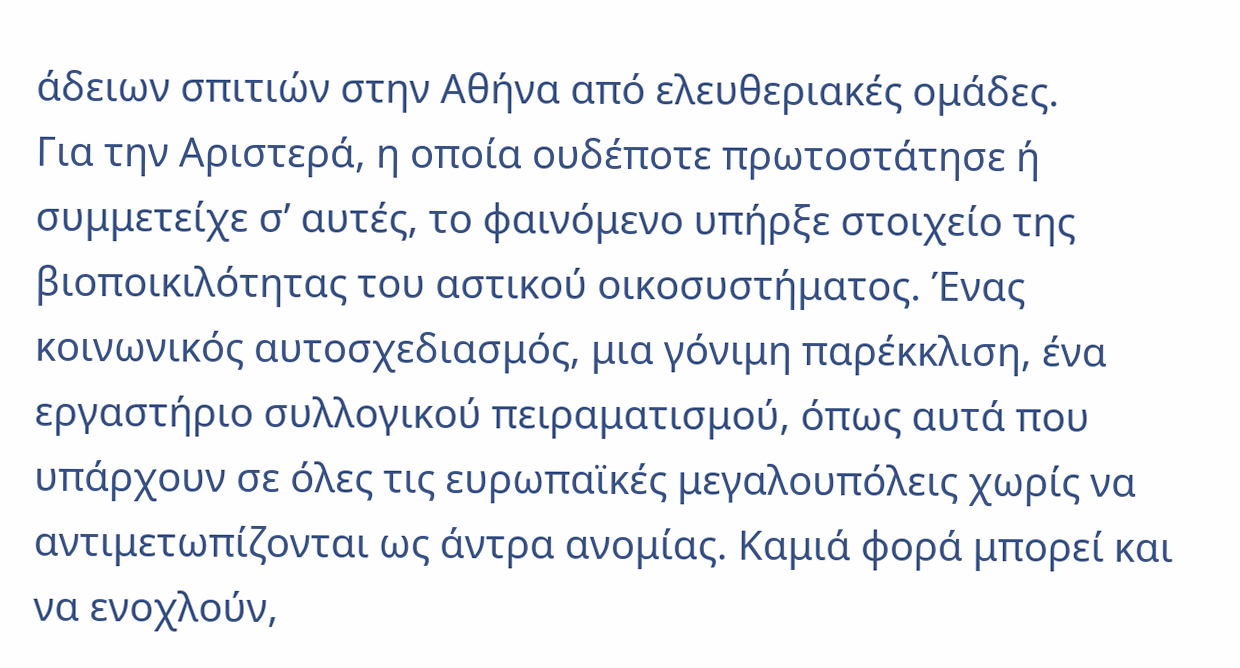άδειων σπιτιών στην Αθήνα από ελευθεριακές ομάδες.
Για την Αριστερά, η οποία ουδέποτε πρωτοστάτησε ή συμμετείχε σ’ αυτές, το φαινόμενο υπήρξε στοιχείο της βιοποικιλότητας του αστικού οικοσυστήματος. Ένας κοινωνικός αυτοσχεδιασμός, μια γόνιμη παρέκκλιση, ένα εργαστήριο συλλογικού πειραματισμού, όπως αυτά που υπάρχουν σε όλες τις ευρωπαϊκές μεγαλουπόλεις χωρίς να αντιμετωπίζονται ως άντρα ανομίας. Καμιά φορά μπορεί και να ενοχλούν,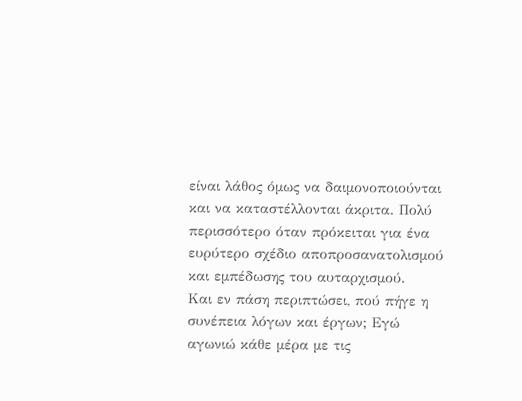είναι λάθος όμως να δαιμονοποιούνται και να καταστέλλονται άκριτα. Πολύ περισσότερο όταν πρόκειται για ένα ευρύτερο σχέδιο αποπροσανατολισμού και εμπέδωσης του αυταρχισμού.
Και εν πάση περιπτώσει, πού πήγε η συνέπεια λόγων και έργων; Εγώ αγωνιώ κάθε μέρα με τις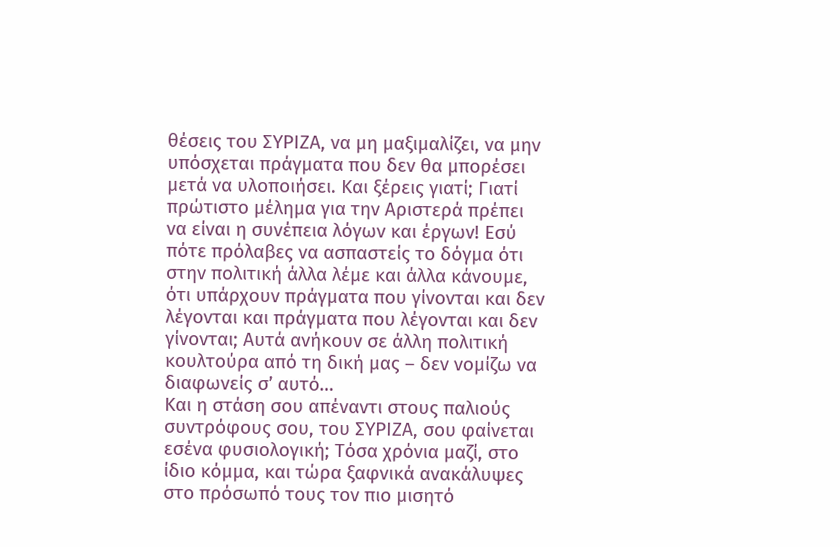θέσεις του ΣΥΡΙΖΑ, να μη μαξιμαλίζει, να μην υπόσχεται πράγματα που δεν θα μπορέσει μετά να υλοποιήσει. Και ξέρεις γιατί; Γιατί πρώτιστο μέλημα για την Αριστερά πρέπει να είναι η συνέπεια λόγων και έργων! Εσύ πότε πρόλαβες να ασπαστείς το δόγμα ότι στην πολιτική άλλα λέμε και άλλα κάνουμε, ότι υπάρχουν πράγματα που γίνονται και δεν λέγονται και πράγματα που λέγονται και δεν γίνονται; Αυτά ανήκουν σε άλλη πολιτική κουλτούρα από τη δική μας – δεν νομίζω να διαφωνείς σ’ αυτό…
Και η στάση σου απέναντι στους παλιούς συντρόφους σου, του ΣΥΡΙΖΑ, σου φαίνεται εσένα φυσιολογική; Τόσα χρόνια μαζί, στο ίδιο κόμμα, και τώρα ξαφνικά ανακάλυψες στο πρόσωπό τους τον πιο μισητό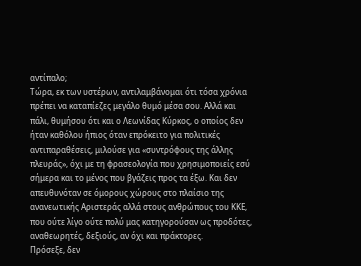αντίπαλο;
Τώρα, εκ των υστέρων, αντιλαμβάνομαι ότι τόσα χρόνια πρέπει να καταπίεζες μεγάλο θυμό μέσα σου. Αλλά και πάλι, θυμήσου ότι και ο Λεωνίδας Κύρκος, ο οποίος δεν ήταν καθόλου ήπιος όταν επρόκειτο για πολιτικές αντιπαραθέσεις, μιλούσε για «συντρόφους της άλλης πλευράς», όχι με τη φρασεολογία που χρησιμοποιείς εσύ σήμερα και το μένος που βγάζεις προς τα έξω. Και δεν απευθυνόταν σε όμορους χώρους στο πλαίσιο της ανανεωτικής Αριστεράς αλλά στους ανθρώπους του ΚΚΕ, που ούτε λίγο ούτε πολύ μας κατηγορούσαν ως προδότες, αναθεωρητές, δεξιούς, αν όχι και πράκτορες.
Πρόσεξε, δεν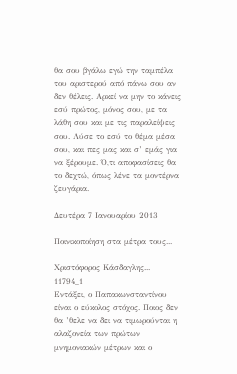θα σου βγάλω εγώ την ταμπέλα του αριστερού από πάνω σου αν δεν θέλεις. Αρκεί να μην το κάνεις εσύ πρώτος, μόνος σου, με τα λάθη σου και με τις παραλείψεις σου. Λύσε το εσύ το θέμα μέσα σου, και πες μας και σ’ εμάς για να ξέρουμε. Ό,τι αποφασίσεις θα το δεχτώ, όπως λένε τα μοντέρνα ζευγάρια.

Δευτέρα 7 Ιανουαρίου 2013

Ποινικοποίηση στα μέτρα τους...

Χριστόφορος Κάσδαγλης...
11794_1
Εντάξει, ο Παπακωνσταντίνου είναι ο εύκολος στόχος. Ποιος δεν θα ’θελε να δει να τιμωρούνται η αλαζονεία των πρώτων μνημονιακών μέτρων και ο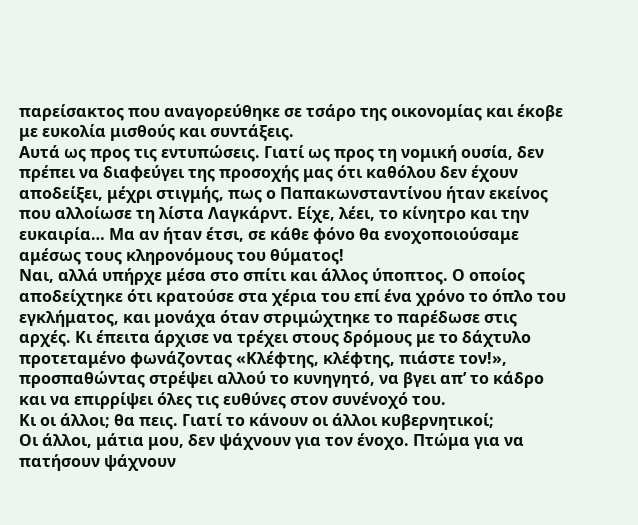παρείσακτος που αναγορεύθηκε σε τσάρο της οικονομίας και έκοβε με ευκολία μισθούς και συντάξεις.
Αυτά ως προς τις εντυπώσεις. Γιατί ως προς τη νομική ουσία, δεν πρέπει να διαφεύγει της προσοχής μας ότι καθόλου δεν έχουν αποδείξει, μέχρι στιγμής, πως ο Παπακωνσταντίνου ήταν εκείνος που αλλοίωσε τη λίστα Λαγκάρντ. Είχε, λέει, το κίνητρο και την ευκαιρία… Μα αν ήταν έτσι, σε κάθε φόνο θα ενοχοποιούσαμε αμέσως τους κληρονόμους του θύματος!
Ναι, αλλά υπήρχε μέσα στο σπίτι και άλλος ύποπτος. Ο οποίος αποδείχτηκε ότι κρατούσε στα χέρια του επί ένα χρόνο το όπλο του εγκλήματος, και μονάχα όταν στριμώχτηκε το παρέδωσε στις αρχές. Κι έπειτα άρχισε να τρέχει στους δρόμους με το δάχτυλο προτεταμένο φωνάζοντας «Κλέφτης, κλέφτης, πιάστε τον!», προσπαθώντας στρέψει αλλού το κυνηγητό, να βγει απ’ το κάδρο και να επιρρίψει όλες τις ευθύνες στον συνένοχό του.
Κι οι άλλοι; θα πεις. Γιατί το κάνουν οι άλλοι κυβερνητικοί;
Οι άλλοι, μάτια μου, δεν ψάχνουν για τον ένοχο. Πτώμα για να πατήσουν ψάχνουν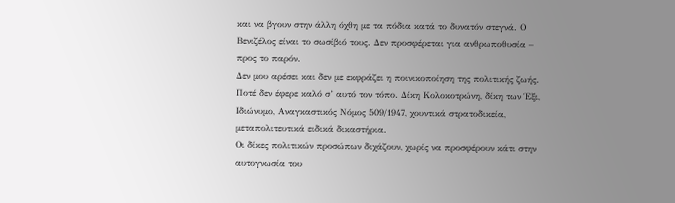και να βγουν στην άλλη όχθη με τα πόδια κατά το δυνατόν στεγνά. Ο Βενιζέλος είναι το σωσίβιό τους. Δεν προσφέρεται για ανθρωποθυσία – προς το παρόν.
Δεν μου αρέσει και δεν με εκφράζει η ποινικοποίηση της πολιτικής ζωής. Ποτέ δεν έφερε καλό σ’ αυτό τον τόπο. Δίκη Κολοκοτρώνη, δίκη των Έξι, Ιδιώνυμο, Αναγκαστικός Νόμος 509/1947, χουντικά στρατοδικεία, μεταπολιτευτικά ειδικά δικαστήρια.
Οι δίκες πολιτικών προσώπων διχάζουν, χωρίς να προσφέρουν κάτι στην αυτογνωσία του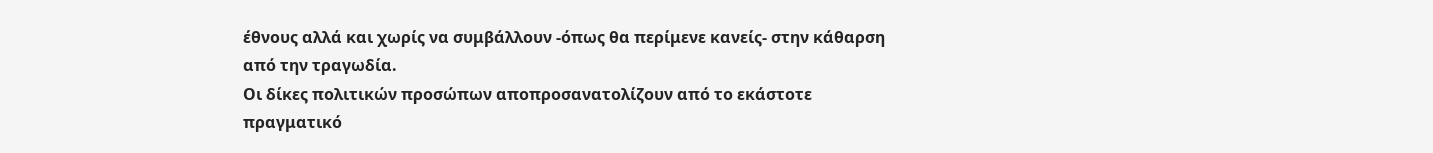έθνους αλλά και χωρίς να συμβάλλουν -όπως θα περίμενε κανείς- στην κάθαρση από την τραγωδία.
Οι δίκες πολιτικών προσώπων αποπροσανατολίζουν από το εκάστοτε πραγματικό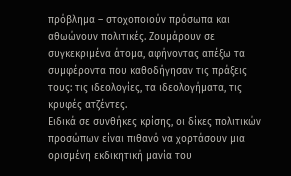πρόβλημα – στοχοποιούν πρόσωπα και αθωώνουν πολιτικές. Ζουμάρουν σε συγκεκριμένα άτομα, αφήνοντας απέξω τα συμφέροντα που καθοδήγησαν τις πράξεις τους: τις ιδεολογίες, τα ιδεολογήματα, τις κρυφές ατζέντες.
Ειδικά σε συνθήκες κρίσης, οι δίκες πολιτικών προσώπων είναι πιθανό να χορτάσουν μια ορισμένη εκδικητική μανία του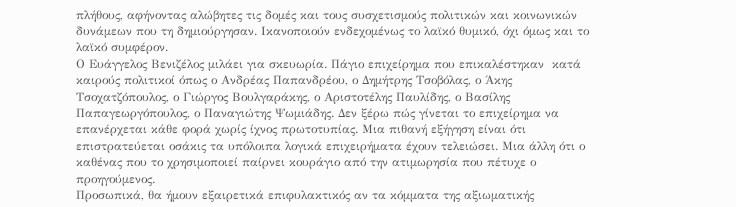πλήθους, αφήνοντας αλώβητες τις δομές και τους συσχετισμούς πολιτικών και κοινωνικών δυνάμεων που τη δημιούργησαν. Ικανοποιούν ενδεχομένως το λαϊκό θυμικό, όχι όμως και το λαϊκό συμφέρον.
Ο Ευάγγελος Βενιζέλος μιλάει για σκευωρία. Πάγιο επιχείρημα που επικαλέστηκαν  κατά καιρούς πολιτικοί όπως ο Ανδρέας Παπανδρέου, ο Δημήτρης Τσοβόλας, ο Άκης Τσοχατζόπουλος, ο Γιώργος Βουλγαράκης, ο Αριστοτέλης Παυλίδης, ο Βασίλης Παπαγεωργόπουλος, ο Παναγιώτης Ψωμιάδης. Δεν ξέρω πώς γίνεται το επιχείρημα να επανέρχεται κάθε φορά χωρίς ίχνος πρωτοτυπίας. Μια πιθανή εξήγηση είναι ότι επιστρατεύεται οσάκις τα υπόλοιπα λογικά επιχειρήματα έχουν τελειώσει. Μια άλλη ότι ο καθένας που το χρησιμοποιεί παίρνει κουράγιο από την ατιμωρησία που πέτυχε ο προηγούμενος.
Προσωπικά, θα ήμουν εξαιρετικά επιφυλακτικός αν τα κόμματα της αξιωματικής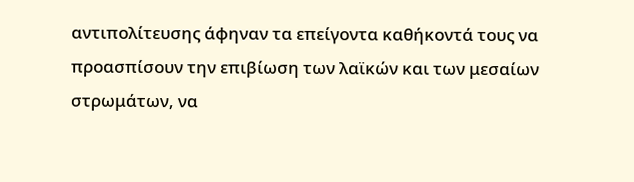αντιπολίτευσης άφηναν τα επείγοντα καθήκοντά τους να προασπίσουν την επιβίωση των λαϊκών και των μεσαίων στρωμάτων, να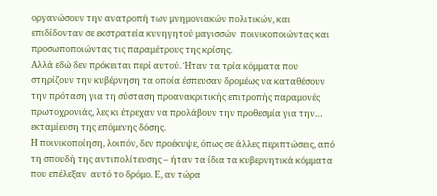οργανώσουν την ανατροπή των μνημονιακών πολιτικών, και επιδίδονταν σε εκστρατεία κυνηγητού μαγισσών  ποινικοποιώντας και προσωποποιώντας τις παραμέτρους της κρίσης.
Αλλά εδώ δεν πρόκειται περί αυτού. Ήταν τα τρία κόμματα που στηρίζουν την κυβέρνηση τα οποία έσπευσαν δρομέως να καταθέσουν την πρόταση για τη σύσταση προανακριτικής επιτροπής παραμονές πρωτοχρονιάς, λες κι έτρεχαν να προλάβουν την προθεσμία για την… εκταμίευση της επόμενης δόσης.
Η ποινικοποίηση, λοιπόν, δεν προέκυψε, όπως σε άλλες περιπτώσεις, από τη σπουδή της αντιπολίτευσης – ήταν τα ίδια τα κυβερνητικά κόμματα που επέλεξαν  αυτό το δρόμο. Ε, αν τώρα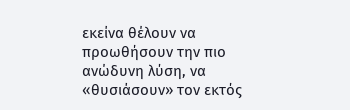εκείνα θέλουν να προωθήσουν την πιο ανώδυνη λύση, να «θυσιάσουν» τον εκτός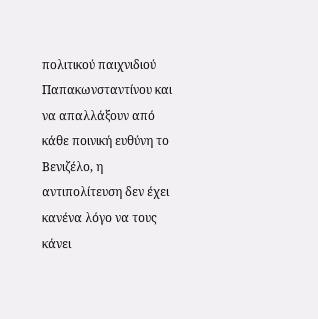πολιτικού παιχνιδιού Παπακωνσταντίνου και να απαλλάξουν από κάθε ποινική ευθύνη το Βενιζέλο, η αντιπολίτευση δεν έχει κανένα λόγο να τους κάνει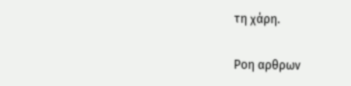τη χάρη.

Ροη αρθρων